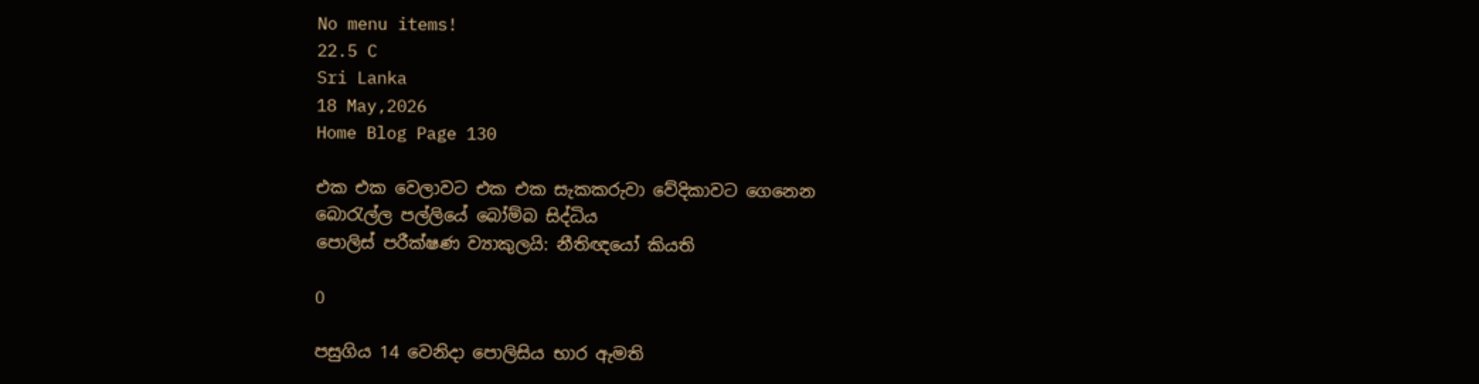No menu items!
22.5 C
Sri Lanka
18 May,2026
Home Blog Page 130

එක එක වෙලාවට එක එක සැකකරුවා වේදිකාවට ගෙනෙන
බොරැල්ල පල්ලියේ බෝම්බ සිද්ධිය
පොලිස් පරීක්ෂණ ව්‍යාකුලයි: නීතිඥයෝ කියති

0

පසුගිය 14 වෙනිදා පොලිසිය භාර ඇමති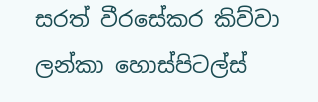සරත් වීරසේකර කිව්වා ලන්කා හොස්පිටල්ස්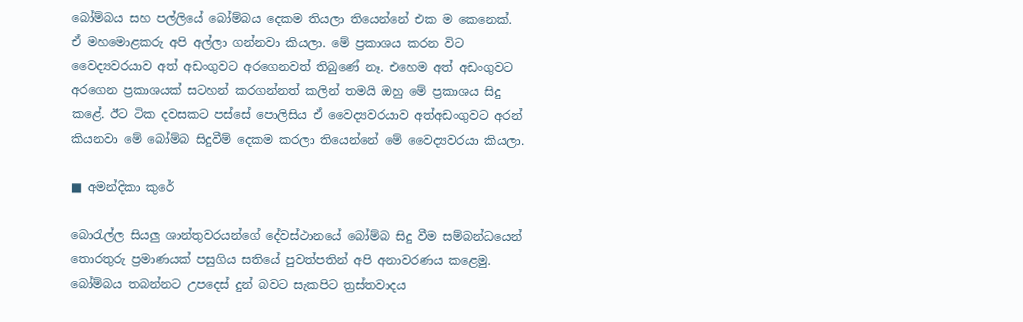බෝම්බය සහ පල්ලියේ බෝම්බය දෙකම තියලා තියෙන්නේ එක ම කෙනෙක්. ඒ මහමොළකරු අපි අල්ලා ගන්නවා කියලා. මේ ප්‍රකාශය කරන විට වෛද්‍යවරයාව අත් අඩංගුවට අරගෙනවත් තිබුණේ නෑ. එහෙම අත් අඩංගුවට අරගෙන ප්‍රකාශයක් සටහන් කරගන්නත් කලින් තමයි ඔහු මේ ප්‍රකාශය සිදු කළේ. ඊට ටික දවසකට පස්සේ පොලිසිය ඒ වෛද්‍යවරයාව අත්අඩංගුවට අරන් කියනවා මේ බෝම්බ සිදුවීම් දෙකම කරලා තියෙන්නේ මේ වෛද්‍යවරයා කියලා.

■ අමන්දිකා කුරේ

බොරැල්ල සියලු ශාන්තුවරයන්ගේ දේවස්ථානයේ බෝම්බ සිදු වීම සම්බන්ධයෙන් තොරතුරු ප්‍රමාණයක් පසුගිය සතියේ පුවත්පතින් අපි අනාවරණය කළෙමු. බෝම්බය තබන්නට උපදෙස් දුන් බවට සැකපිට ත්‍රස්තවාදය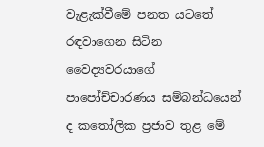වැළැක්වීමේ පනත යටතේ රඳවාගෙන සිටින වෛද්‍යවරයාගේ පාපෝච්චාරණය සම්බන්ධයෙන් ද කතෝලික ප්‍රජාව තුළ මේ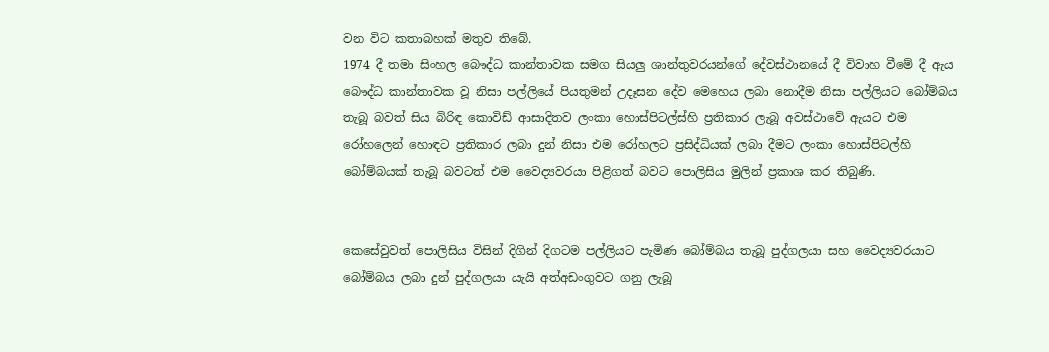වන විට කතාබහක් මතුව තිබේ.
1974 දී තමා සිංහල බෞද්ධ කාන්තාවක සමග සියලු ශාන්තුවරයන්ගේ දේවස්ථානයේ දී විවාහ වීමේ දී ඇය බෞද්ධ කාන්තාවක වූ නිසා පල්ලියේ පියතුමන් උදෑසන දේව මෙහෙය ලබා නොදීම නිසා පල්ලියට බෝම්බය තැබූ බවත් සිය බිරිඳ කොවිඩ් ආසාදිතව ලංකා හොස්පිටල්ස්හි ප්‍රතිකාර ලැබූ අවස්ථාවේ ඇයට එම රෝහලෙන් හොඳට ප්‍රතිකාර ලබා දුන් නිසා එම රෝහලට ප්‍රසිද්ධියක් ලබා දීමට ලංකා හොස්පිටල්හි බෝම්බයක් තැබූ බවටත් එම වෛද්‍යවරයා පිළිගත් බවට පොලිසිය මුලින් ප්‍රකාශ කර තිබුණි.


කෙසේවුවත් පොලිසිය විසින් දිගින් දිගටම පල්ලියට පැමිණ බෝම්බය තැබූ පුද්ගලයා සහ වෛද්‍යවරයාට බෝම්බය ලබා දුන් පුද්ගලයා යැයි අත්අඩංගුවට ගනු ලැබූ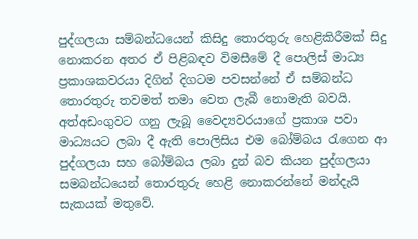පුද්ගලයා සම්බන්ධයෙන් කිසිදු තොරතුරු හෙළිකිරීමක් සිදු නොකරන අතර ඒ පිළිබඳව විමසීමේ දී පොලිස් මාධ්‍ය ප්‍රකාශකවරයා දිගින් දිගටම පවසන්නේ ඒ සම්බන්ධ තොරතුරු තවමත් තමා වෙත ලැබී නොමැති බවයි. අත්අඩංගුවට ගනු ලැබූ වෛද්‍යවරයාගේ ප්‍රකාශ පවා මාධ්‍යයට ලබා දී ඇති පොලිසිය එම බෝම්බය රැගෙන ආ පුද්ගලයා සහ බෝම්බය ලබා දුන් බව කියන පුද්ගලයා සමබන්ධයෙන් තොරතුරු හෙළි නොකරන්නේ මන්දැයි සැකයක් මතුවේ.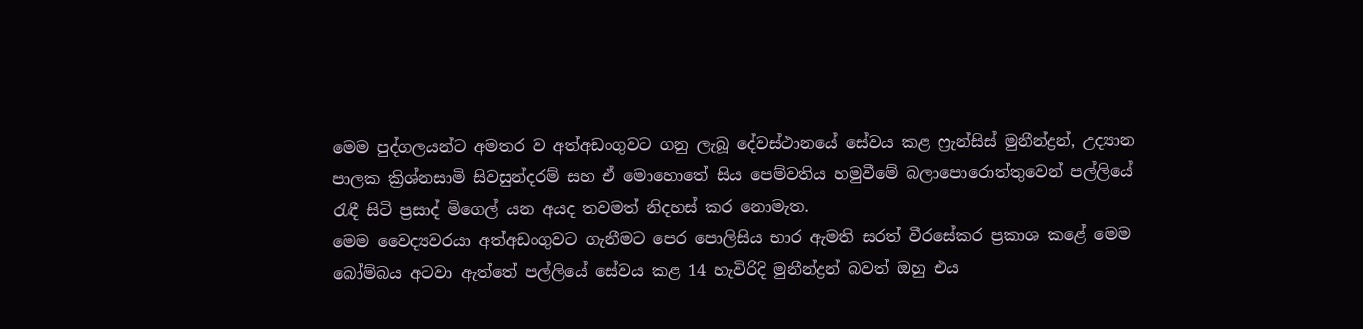මෙම පුද්ගලයන්ට අමතර ව අත්අඩංගුවට ගනු ලැබූ දේවස්ථානයේ සේවය කළ ෆ්‍රැන්සිස් මුනීන්ද්‍රන්, උද්‍යාන පාලක ක්‍රිශ්නසාමි සිවසුන්දරම් සහ ඒ මොහොතේ සිය පෙම්වතිය හමුවීමේ බලාපොරොත්තුවෙන් පල්ලියේ රැඳී සිටි ප්‍රසාද් මිගෙල් යන අයද තවමත් නිදහස් කර නොමැත.
මෙම වෛද්‍යවරයා අත්අඩංගුවට ගැනීමට පෙර පොලිසිය භාර ඇමති සරත් වීරසේකර ප්‍රකාශ කළේ මෙම බෝම්බය අටවා ඇත්තේ පල්ලියේ සේවය කළ 14 හැවිරිදි මුනීන්ද්‍රන් බවත් ඔහු එය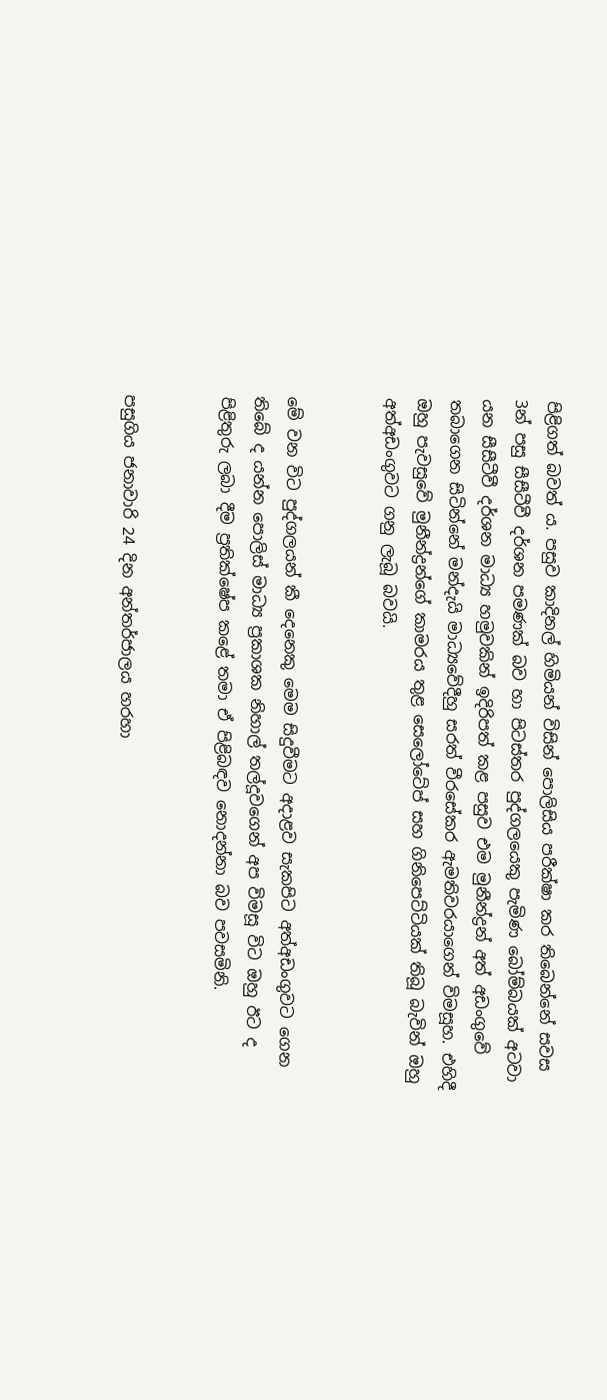පිළිගත් බවත් ය. පසුව කාදිනල් හිමියන් විසින් පොලිසිය පරීක්ෂා කර තිබෙන්නේ සවස 3න් පසු සීසීටීවී දර්ශන පමණක් බව හා පිටස්තර පුද්ගලයෙකු පැමිණ බෝම්බයක් අටවා යන සීසීටීවී දර්ශන මාධ්‍ය හමුවකින් ඉදිරිපත් කළ පසුව එම මුනීන්ද්‍රන් අත් අඩංගුවේ තබාගෙන සිටින්නේ මන්දැයි මාධ්‍යවේදීහු සරත් වීරසේකර ඇමතිවරයාගෙන් විමසූහ. එහිදී ඔහු පැවසුවේ මුනීන්ද්‍රන්ගේ කාමරය තුළ සෙලෝටේප් සහ ගිනිපෙට්ටියක් තිබූ බැවින් ඔහු අත්අඩංගුවට ගනු ලැබූ බවයි.


මේ වන විට පුද්ගලයන් කී දෙනෙකු මෙම සිදුවීමට අදාළව සැකපිට අත්අඩංගුවට ගෙන තිබේ ද යන්න පොලිස් මාධ්‍ය ප්‍රකාශක නිහාල් තල්දූවගෙන් අප විමසූ විට ඔහු ඊට ද පිළිතුරු ලබා දීම ප්‍රතික්ෂේප කළේ තමා ඒ පිළිබඳව නොදන්නා බව පවසමිනි.


පසුගිය ජනාවාරි 24 දින අන්තර්ජාලය හරහා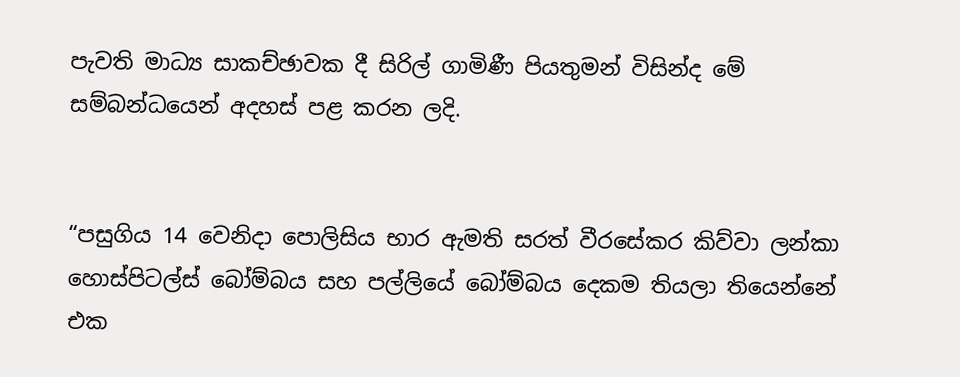පැවති මාධ්‍ය සාකච්ඡාවක දී සිරිල් ගාමිණී පියතුමන් විසින්ද මේ සම්බන්ධයෙන් අදහස් පළ කරන ලදි.


“පසුගිය 14 වෙනිදා පොලිසිය භාර ඇමති සරත් වීරසේකර කිව්වා ලන්කා හොස්පිටල්ස් බෝම්බය සහ පල්ලියේ බෝම්බය දෙකම තියලා තියෙන්නේ එක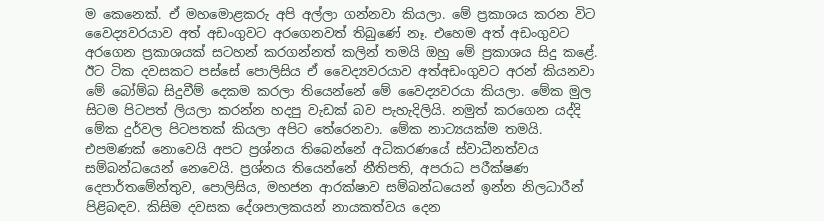ම කෙනෙක්. ඒ මහමොළකරු අපි අල්ලා ගන්නවා කියලා. මේ ප්‍රකාශය කරන විට වෛද්‍යවරයාව අත් අඩංගුවට අරගෙනවත් තිබුණේ නෑ. එහෙම අත් අඩංගුවට අරගෙන ප්‍රකාශයක් සටහන් කරගන්නත් කලින් තමයි ඔහු මේ ප්‍රකාශය සිදු කළේ. ඊට ටික දවසකට පස්සේ පොලිසිය ඒ වෛද්‍යවරයාව අත්අඩංගුවට අරන් කියනවා මේ බෝම්බ සිදුවීම් දෙකම කරලා තියෙන්නේ මේ වෛද්‍යවරයා කියලා. මේක මුල සිටම පිටපත් ලියලා කරන්න හදපු වැඩක් බව පැහැදිලියි. නමුත් කරගෙන යද්දි මේක දුර්වල පිටපතක් කියලා අපිට තේරෙනවා. මේක නාට්‍යයක්ම තමයි. එපමණක් නොවෙයි අපට ප්‍රශ්නය තිබෙන්නේ අධිකරණයේ ස්වාධීනත්වය සම්බන්ධයෙන් නෙවෙයි. ප්‍රශ්නය තියෙන්නේ නීතිපති, අපරාධ පරීක්ෂණ දෙපාර්තමේන්තුව, පොලිසිය, මහජන ආරක්ෂාව සම්බන්ධයෙන් ඉන්න නිලධාරීන් පිළිබඳව. කිසිම දවසක දේශපාලකයන් නායකත්වය දෙන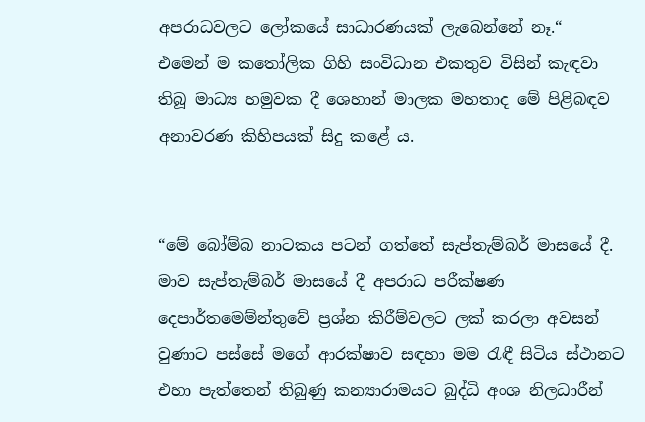අපරාධවලට ලෝකයේ සාධාරණයක් ලැබෙන්නේ නෑ.“
එමෙන් ම කතෝලික ගිහි සංවිධාන එකතුව විසින් කැඳවා තිබූ මාධ්‍ය හමුවක දී ශෙහාන් මාලක මහතාද මේ පිළිබඳව අනාවරණ කිහිපයක් සිදු කළේ ය.


“මේ බෝම්බ නාටකය පටන් ගත්තේ සැප්තැම්බර් මාසයේ දී. මාව සැප්තැම්බර් මාසයේ දී අපරාධ පරීක්ෂණ දෙපාර්තමෙම්න්තුවේ ප්‍රශ්න කිරීම්වලට ලක් කරලා අවසන් වුණාට පස්සේ මගේ ආරක්ෂාව සඳහා මම රැඳී සිටිය ස්ථානට එහා පැත්තෙන් තිබුණු කන්‍යාරාමයට බුද්ධි අංශ නිලධාරීන්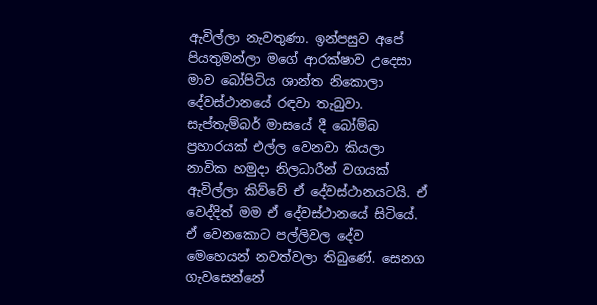ඇවිල්ලා නැවතුණා. ඉන්පසුව අපේ පියතුමන්ලා මගේ ආරක්ෂාව උදෙසා මාව බෝපිටිය ශාන්ත නිකොලා දේවස්ථානයේ රඳවා තැබුවා. සැප්තැම්බර් මාසයේ දී බෝම්බ ප්‍රහාරයක් එල්ල වෙනවා කියලා නාවික හමුදා නිලධාරීන් වගයක් ඇවිල්ලා කිව්වේ ඒ දේවස්ථානයටයි. ඒ වෙද්දිත් මම ඒ දේවස්ථානයේ සිටියේ. ඒ වෙනකොට පල්ලිවල දේව මෙහෙයන් නවත්වලා තිබුණේ. සෙනග ගැවසෙන්නේ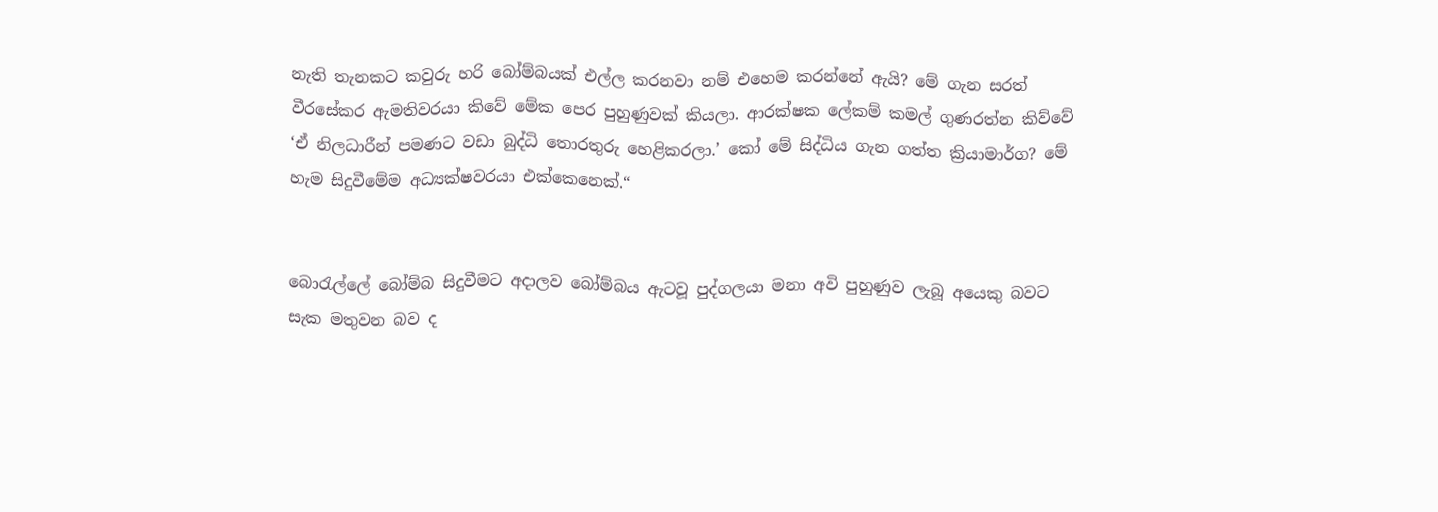නැති තැනකට කවුරු හරි බෝම්බයක් එල්ල කරනවා නම් එහෙම කරන්නේ ඇයි? මේ ගැන සරත් වීරසේකර ඇමතිවරයා කිවේ මේක පෙර පුහුණුවක් කියලා. ආරක්ෂක ලේකම් කමල් ගුණරත්න කිව්වේ ‘ඒ නිලධාරීන් පමණට වඩා බුද්ධි තොරතුරු හෙළිකරලා.’ කෝ මේ සිද්ධිය ගැන ගත්ත ක්‍රියාමාර්ග? මේ හැම සිදුවීමේම අධ්‍යක්ෂවරයා එක්කෙනෙක්.“


බොරැල්ලේ බෝම්බ සිදුවීමට අදාලව බෝම්බය ඇටවූ පුද්ගලයා මනා අවි පුහුණුව ලැබූ අයෙකු බවට සැක මතුවන බව ද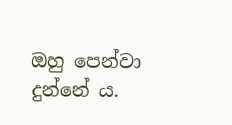ඔහු පෙන්වා දුන්නේ ය.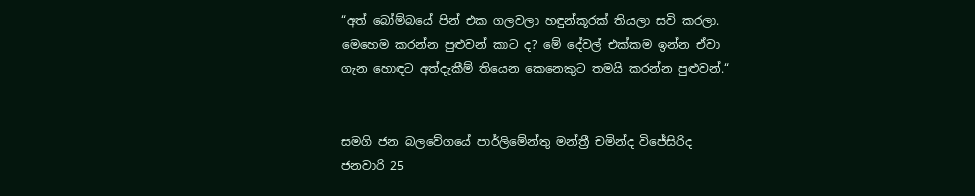“අත් බෝම්බයේ පින් එක ගලවලා හඳුන්කූරක් තියලා සවි කරලා. මෙහෙම කරන්න පුළුවන් කාට ද? මේ දේවල් එක්කම ඉන්න ඒවා ගැන හොඳට අත්දැකීම් තියෙන කෙනෙකුට තමයි කරන්න පුළුවන්.“


සමගි ජන බලවේගයේ පාර්ලිමේන්තු මන්ත්‍රී චමින්ද විජේසිරිද ජනවාරි 25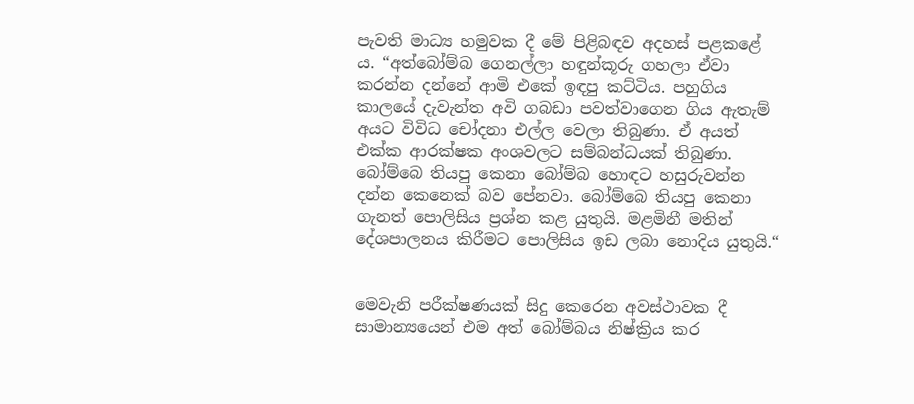පැවති මාධ්‍ය හමුවක දී මේ පිළිබඳව අදහස් පළකළේ ය. “අත්බෝම්බ ගෙනල්ලා හඳුන්කූරු ගහලා ඒවා කරන්න දන්නේ ආමි එකේ ඉඳපු කට්ටිය. පහුගිය කාලයේ දැවැන්ත අවි ගබඩා පවත්වාගෙන ගිය ඇතැම් අයට විවිධ චෝදනා එල්ල වෙලා තිබුණා. ඒ අයත් එක්ක ආරක්ෂක අංශවලට සම්බන්ධයක් තිබුණා. බෝම්බෙ තියපු කෙනා බෝම්බ හොඳට හසුරුවන්න දන්න කෙනෙක් බව පේනවා. බෝම්බෙ තියපු කෙනා ගැනත් පොලිසිය ප්‍රශ්න කළ යුතුයි. මළමිනී මතින් දේශපාලනය කිරීමට පොලිසිය ඉඩ ලබා නොදිය යුතුයි.“


මෙවැනි පරීක්ෂණයක් සිදු කෙරෙන අවස්ථාවක දී සාමාන්‍යයෙන් එම අත් බෝම්බය නිෂ්ක්‍රිය කර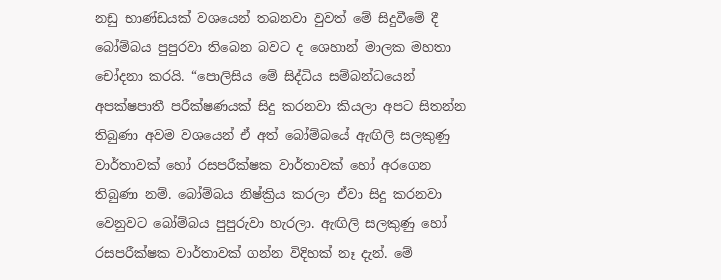නඩු භාණ්ඩයක් වශයෙන් තබනවා වුවත් මේ සිදුවීමේ දී බෝම්බය පුපුරවා තිබෙන බවට ද ශෙහාන් මාලක මහතා චෝදනා කරයි. “පොලිසිය මේ සිද්ධිය සම්බන්ධයෙන් අපක්ෂපාතී පරීක්ෂණයක් සිදු කරනවා කියලා අපට සිතන්න තිබුණා අවම වශයෙන් ඒ අත් බෝම්බයේ ඇඟිලි සලකුණු වාර්තාවක් හෝ රසපරීක්ෂක වාර්තාවක් හෝ අරගෙන තිබුණා නම්. බෝම්බය නිෂ්ක්‍රිය කරලා ඒවා සිදු කරනවා වෙනුවට බෝම්බය පුපුරුවා හැරලා. ඇඟිලි සලකුණු හෝ රසපරීක්ෂක වාර්තාවක් ගන්න විදිහක් නෑ දැන්. මේ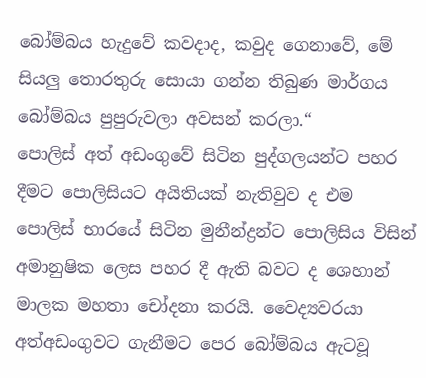බෝම්බය හැදුවේ කවදාද, කවුද ගෙනාවේ, මේ සියලු තොරතුරු සොයා ගන්න තිබුණ මාර්ගය බෝම්බය පුපුරුවලා අවසන් කරලා.“
පොලිස් අත් අඩංගුවේ සිටින පුද්ගලයන්ට පහර දීමට පොලිසියට අයිතියක් නැතිවුව ද එම පොලිස් භාරයේ සිටින මුනීන්ද්‍රන්ට පොලිසිය විසින් අමානුෂික ලෙස පහර දී ඇති බවට ද ශෙහාන් මාලක මහතා චෝදනා කරයි. වෛද්‍යවරයා අත්අඩංගුවට ගැනීමට පෙර බෝම්බය ඇටවූ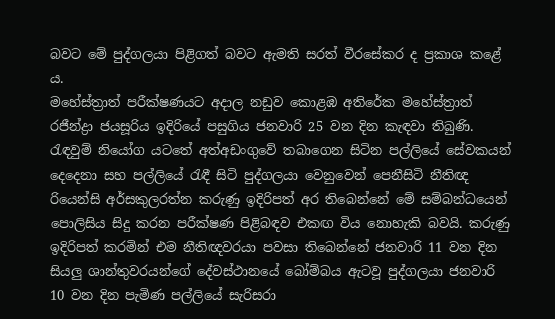බවට මේ පුද්ගලයා පිළිගත් බවට ඇමති සරත් වීරසේකර ද ප්‍රකාශ කළේ ය.
මහේස්ත්‍රාත් පරීක්ෂණයට අදාල නඩුව කොළඹ අතිරේක මහේස්ත්‍රාත් රජීන්ද්‍රා ජයසූරිය ඉදිරියේ පසුගිය ජනවාරි 25 වන දින කැඳවා තිබුණි. රැඳවුම් නියෝග යටතේ අත්අඩංගුවේ තබාගෙන සිටින පල්ලියේ සේවකයන් දෙදෙනා සහ පල්ලියේ රැඳී සිටි පුද්ගලයා වෙනුවෙන් පෙනීසිටි නීතිඥ රියෙන්සි අර්සකුලරත්න කරුණු ඉදිරිපත් අර තිබෙන්නේ මේ සම්බන්ධයෙන් පොලිසිය සිදු කරන පරීක්ෂණ පිළිබඳව එකඟ විය නොහැකි බවයි. කරුණු ඉදිරිපත් කරමින් එම නීතිඥවරයා පවසා තිබෙන්නේ ජනවාරි 11 වන දින සියලු ශාන්තුවරයන්ගේ දේවස්ථානයේ බෝම්බය ඇටවූ පුද්ගලයා ජනවාරි 10 වන දින පැමිණ පල්ලියේ සැරිසරා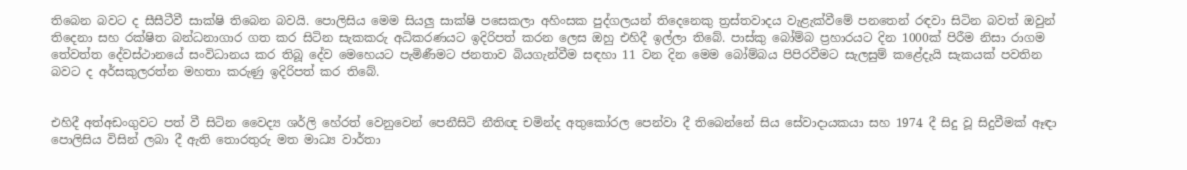තිබෙන බවට ද සීසීටීවී සාක්ෂි තිබෙන බවයි. පොලිසිය මෙම සියලු සාක්ෂි පසෙකලා අහිංසක පුද්ගලයන් තිදෙනෙකු ත්‍රස්තවාදය වැළැක්වීමේ පනතෙන් රඳවා සිටින බවත් ඔවුන් තිදෙනා සහ රක්ෂිත බන්ධනාගාර ගත කර සිටින සැකකරු අධිකරණයට ඉදිරිපත් කරන ලෙස ඔහු එහිදී ඉල්ලා තිබේ. පාස්කු බෝම්බ ප්‍රහාරයට දින 1000ක් පිරීම නිසා රාගම තේවත්ත දේවස්ථානයේ සංවිධානය කර තිබූ දේව මෙහෙයට පැමිණීමට ජනතාව බියගැන්වීම සඳහා 11 වන දින මෙම බෝම්බය පිපිරවීමට සැලසුම් කළේදැයි සැකයක් පවතින බවට ද අර්සකුලරත්න මහතා කරුණු ඉදිරිපත් කර තිබේ.


එහිදී අත්අඩංගුවට පත් වී සිටින වෛද්‍ය ශර්ලි හේරත් වෙනුවෙන් පෙනීසිටි නීතිඥ චමින්ද අතුකෝරල පෙන්වා දී තිබෙන්නේ සිය සේවාදායකයා සහ 1974 දී සිදු වූ සිදුවීමක් ඈඳා පොලිසිය විසින් ලබා දී ඇති තොරතුරු මත මාධ්‍ය වාර්තා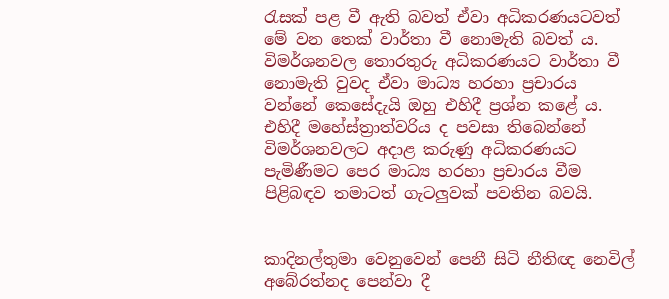රැසක් පළ වී ඇති බවත් ඒවා අධිකරණයටවත් මේ වන තෙක් වාර්තා වී නොමැති බවත් ය. විමර්ශනවල තොරතුරු අධිකරණයට වාර්තා වී නොමැති වුවද ඒවා මාධ්‍ය හරහා ප්‍රචාරය වන්නේ කෙසේදැයි ඔහු එහිදී ප්‍රශ්න කළේ ය. එහිදී මහේස්ත්‍රාත්වරිය ද පවසා තිබෙන්නේ විමර්ශනවලට අදාළ කරුණු අධිකරණයට පැමිණීමට පෙර මාධ්‍ය හරහා ප්‍රචාරය වීම පිළිබඳව තමාටත් ගැටලුවක් පවතින බවයි.


කාදිනල්තුමා වෙනුවෙන් පෙනී සිටි නීතිඥ නෙවිල් අබේරත්නද පෙන්වා දී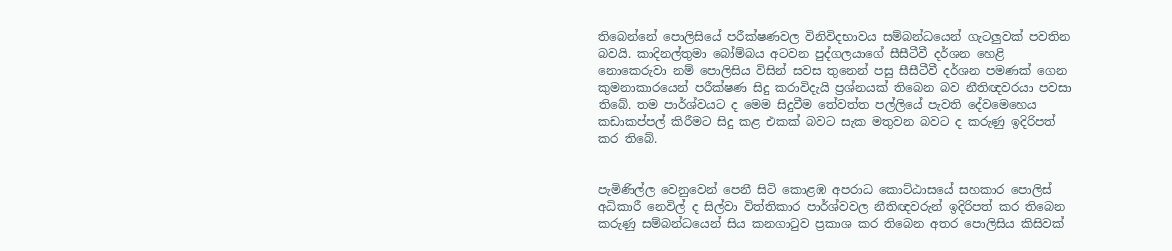තිබෙන්නේ පොලිසියේ පරීක්ෂණවල විනිවිදභාවය සම්බන්ධයෙන් ගැටලුවක් පවතින බවයි. කාදිනල්තුමා බෝම්බය අටවන පුද්ගලයාගේ සීසීටීවී දර්ශන හෙළි නොකෙරුවා නම් පොලිසිය විසින් සවස තුනෙන් පසු සීසීටීවී දර්ශන පමණක් ගෙන කුමනාකාරයෙන් පරීක්ෂණ සිදු කරාවිදැයි ප්‍රශ්නයක් තිබෙන බව නීතිඥවරයා පවසා තිබේ. තම පාර්ශ්වයට ද මෙම සිදුවීම තේවත්ත පල්ලියේ පැවති දේවමෙහෙය කඩාකප්පල් කිරීමට සිදු කළ එකක් බවට සැක මතුවන බවට ද කරුණු ඉදිරිපත් කර තිබේ.


පැමිණිල්ල වෙනුවෙන් පෙනී සිටි කොළඹ අපරාධ කොට්ඨාසයේ සහකාර පොලිස් අධිකාරී නෙවිල් ද සිල්වා විත්තිකාර පාර්ශ්වවල නීතිඥවරුන් ඉදිරිපත් කර තිබෙන කරුණු සම්බන්ධයෙන් සිය කනගාටුව ප්‍රකාශ කර තිබෙන අතර පොලිසිය කිසිවක්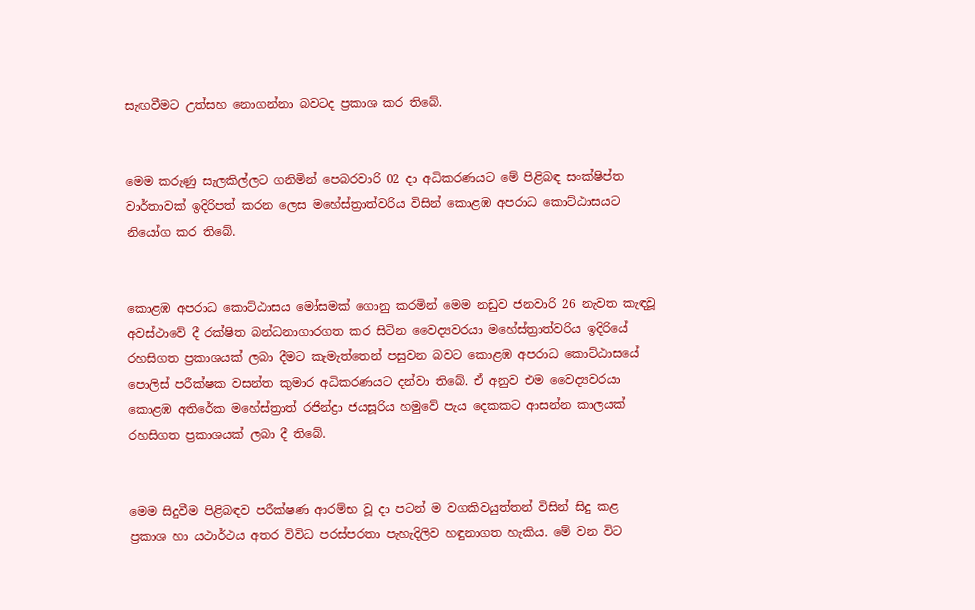සැඟවීමට උත්සහ නොගන්නා බවටද ප්‍රකාශ කර තිබේ.


මෙම කරුණු සැලකිල්ලට ගනිමින් පෙබරවාරි 02 දා අධිකරණයට මේ පිළිබඳ සංක්ෂිප්ත වාර්තාවක් ඉදිරිපත් කරන ලෙස මහේස්ත්‍රාත්වරිය විසින් කොළඹ අපරාධ කොට්ඨාසයට නියෝග කර තිබේ.


කොළඹ අපරාධ කොට්ඨාසය මෝසමක් ගොනු කරමින් මෙම නඩුව ජනවාරි 26 නැවත කැඳවූ අවස්ථාවේ දී රක්ෂිත බන්ධනාගාරගත කර සිටින වෛද්‍යවරයා මහේස්ත්‍රාත්වරිය ඉදිරියේ රහසිගත ප්‍රකාශයක් ලබා දීමට කැමැත්තෙන් පසුවන බවට කොළඹ අපරාධ කොට්ඨාසයේ පොලිස් පරීක්ෂක වසන්ත කුමාර අධිකරණයට දන්වා තිබේ. ඒ අනුව එම වෛද්‍යවරයා කොළඹ අතිරේක මහේස්ත්‍රාත් රජින්ද්‍රා ජයසූරිය හමුවේ පැය දෙකකට ආසන්න කාලයක් රහසිගත ප්‍රකාශයක් ලබා දී තිබේ.


මෙම සිදුවීම පිළිබඳව පරීක්ෂණ ආරම්භ වූ දා පටන් ම වගකිවයුත්තන් විසින් සිදු කළ ප්‍රකාශ හා යථාර්ථය අතර විවිධ පරස්පරතා පැහැදිලිව හඳුනාගත හැකිය. මේ වන විට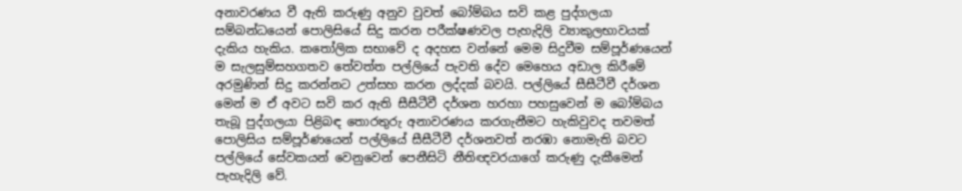අනාවරණය වී ඇති කරුණු අනුව වුවත් බෝම්බය සවි කළ පුද්ගලයා සම්බන්ධයෙන් පොලිසියේ සිදු කරන පරීක්ෂණවල පැහැදිලි ව්‍යාකුලභාවයක් දැකිය හැකිය. කතෝලික සභාවේ ද අදහස වන්නේ මෙම සිදුවීම සම්පූර්ණයෙන් ම සැලසුම්සහගතව තේවත්ත පල්ලියේ පැවති දේව මෙහෙය අඩාල කිරීමේ අරමුණින් සිදු කරන්නට උත්සහ කරන ලද්දක් බවයි. පල්ලියේ සීසීටීවී දර්ශන මෙන් ම ඒ අවට සවි කර ඇති සීසීටීවී දර්ශන හරහා පහසුවෙන් ම බෝම්බය තැබූ පුද්ගලයා පිළිබඳ තොරතුරු අනාවරණය කරගැනීමට හැකිවුවද තවමත් පොලිසිය සම්පූර්ණයෙන් පල්ලියේ සීසීටීවී දර්ශනවත් නරඹා නොමැති බවට පල්ලියේ සේවකයන් වෙනුවෙන් පෙනීසිටි නීතිඥවරයාගේ කරුණු දැකීමෙන් පැහැදිලි වේ.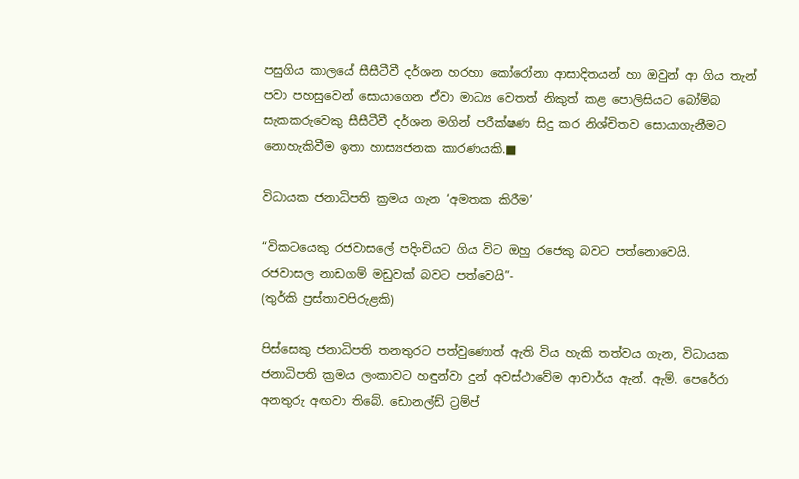පසුගිය කාලයේ සීසීටීවී දර්ශන හරහා කෝරෝනා ආසාදිතයන් හා ඔවුන් ආ ගිය තැන් පවා පහසුවෙන් සොයාගෙන ඒවා මාධ්‍ය වෙතත් නිකුත් කළ පොලිසියට බෝම්බ සැකකරුවෙකු සීසීටීවී දර්ශන මගින් පරීක්ෂණ සිදු කර නිශ්චිතව සොයාගැනීමට නොහැකිවීම ඉතා හාස්‍යජනක කාරණයකි.■

විධායක ජනාධිපති ක්‍රමය ගැන ‘අමතක කිරීම’

“විකටයෙකු රජවාසලේ පදිංචියට ගිය විට ඔහු රජෙකු බවට පත්නොවෙයි.
රජවාසල නාඩගම් මඩුවක් බවට පත්වෙයි”-
(තුර්කි ප්‍රස්තාවපිරුළකි)

පිස්සෙකු ජනාධිපති තනතුරට පත්වුණොත් ඇති විය හැකි තත්වය ගැන, විධායක ජනාධිපති ක්‍රමය ලංකාවට හඳුන්වා දුන් අවස්ථාවේම ආචාර්ය ඇන්. ඇම්. පෙරේරා අනතුරු අඟවා තිබේ. ඩොනල්ඩ් ට්‍රම්ප්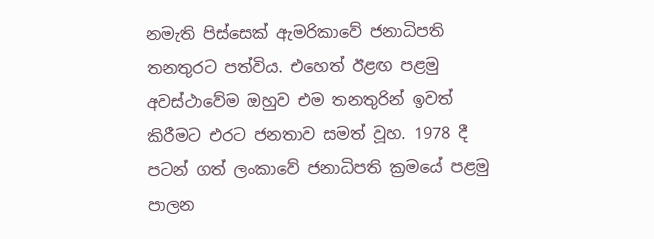නමැති පිස්සෙක් ඇමරිකාවේ ජනාධිපති තනතුරට පත්විය. එහෙත් ඊළඟ පළමු අවස්ථාවේම ඔහුව එම තනතුරින් ඉවත් කිරීමට එරට ජනතාව සමත් වූහ. 1978 දී පටන් ගත් ලංකාවේ ජනාධිපති ක්‍රමයේ පළමු පාලන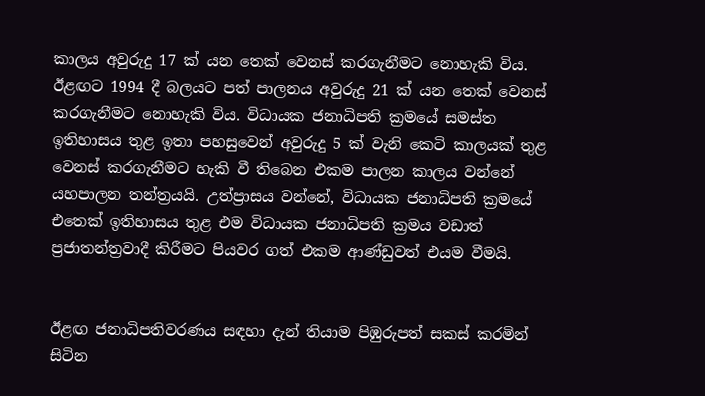කාලය අවුරුදු 17 ක් යන තෙක් වෙනස් කරගැනීමට නොහැකි විය. ඊළඟට 1994 දී බලයට පත් පාලනය අවුරුදු 21 ක් යන තෙක් වෙනස් කරගැනීමට නොහැකි විය. විධායක ජනාධිපති ක්‍රමයේ සමස්ත ඉතිහාසය තුළ ඉතා පහසුවෙන් අවුරුදු 5 ක් වැනි කෙටි කාලයක් තුළ වෙනස් කරගැනීමට හැකි වී තිබෙන එකම පාලන කාලය වන්නේ යහපාලන තන්ත්‍රයයි. උත්ප්‍රාසය වන්නේ, විධායක ජනාධිපති ක්‍රමයේ එතෙක් ඉතිහාසය තුළ එම විධායක ජනාධිපති ක්‍රමය වඩාත් ප්‍රජාතන්ත්‍රවාදී කිරීමට පියවර ගත් එකම ආණ්ඩුවත් එයම වීමයි.


ඊළඟ ජනාධිපතිවරණය සඳහා දැන් තියාම පිඹුරුපත් සකස් කරමින් සිටින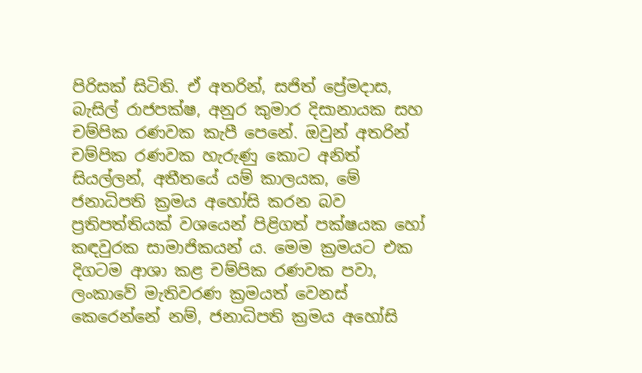පිරිසක් සිටිති. ඒ අතරින්, සජිත් ප්‍රේමදාස, බැසිල් රාජපක්ෂ, අනුර කුමාර දිසානායක සහ චම්පික රණවක කැපී පෙනේ. ඔවුන් අතරින් චම්පික රණවක හැරුණු කොට අනිත් සියල්ලන්, අතීතයේ යම් කාලයක, මේ ජනාධිපති ක්‍රමය අහෝසි කරන බව ප්‍රතිපත්තියක් වශයෙන් පිළිගත් පක්ෂයක හෝ කඳවුරක සාමාජිකයන් ය. මෙම ක්‍රමයට එක දිගටම ආශා කළ චම්පික රණවක පවා, ලංකාවේ මැතිවරණ ක්‍රමයත් වෙනස් කෙරෙන්නේ නම්, ජනාධිපති ක්‍රමය අහෝසි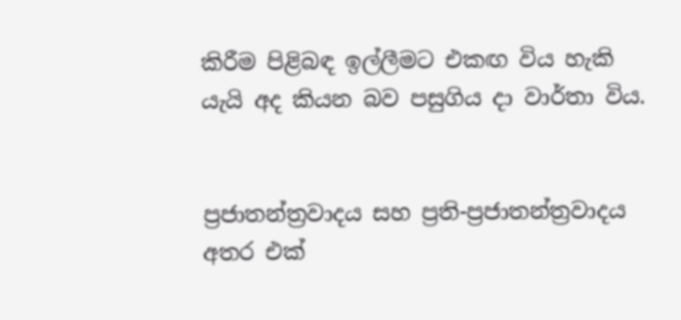කිරීම පිළිබඳ ඉල්ලීමට එකඟ විය හැකි යැයි අද කියන බව පසුගිය දා වාර්තා විය.


ප්‍රජාතන්ත්‍රවාදය සහ ප්‍රති-ප්‍රජාතන්ත්‍රවාදය අතර එක්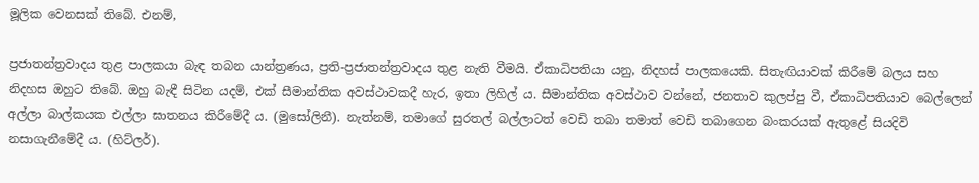මූලික වෙනසක් තිබේ. එනම්,

ප්‍රජාතන්ත්‍රවාදය තුළ පාලකයා බැඳ තබන යාන්ත්‍රණය, ප්‍රති-ප්‍රජාතන්ත්‍රවාදය තුළ නැති වීමයි. ඒකාධිපතියා යනු, නිදහස් පාලකයෙකි. සිතැඟියාවක් කිරීමේ බලය සහ නිදහස ඔහුට තිබේ. ඔහු බැඳී සිටින යදම්, එක් සීමාන්තික අවස්ථාවකදී හැර, ඉතා ලිහිල් ය. සීමාන්තික අවස්ථාව වන්නේ, ජනතාව කුලප්පු වී, ඒකාධිපතියාව බෙල්ලෙන් අල්ලා බාල්කයක එල්ලා ඝාතනය කිරීමේදී ය. (මුසෝලිනී). නැත්නම්, තමාගේ සුරතල් බල්ලාටත් වෙඩි තබා තමාත් වෙඩි තබාගෙන බංකරයක් ඇතුළේ සියදිවි නසාගැනීමේදී ය. (හිට්ලර්).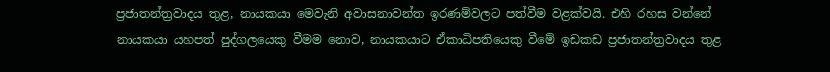ප්‍රජාතන්ත්‍රවාදය තුළ, නායකයා මෙවැනි අවාසනාවන්ත ඉරණම්වලට පත්වීම වළක්වයි. එහි රහස වන්නේ නායකයා යහපත් පුද්ගලයෙකු වීමම නොව, නායකයාට ඒකාධිපතියෙකු වීමේ ඉඩකඩ ප්‍රජාතන්ත්‍රවාදය තුළ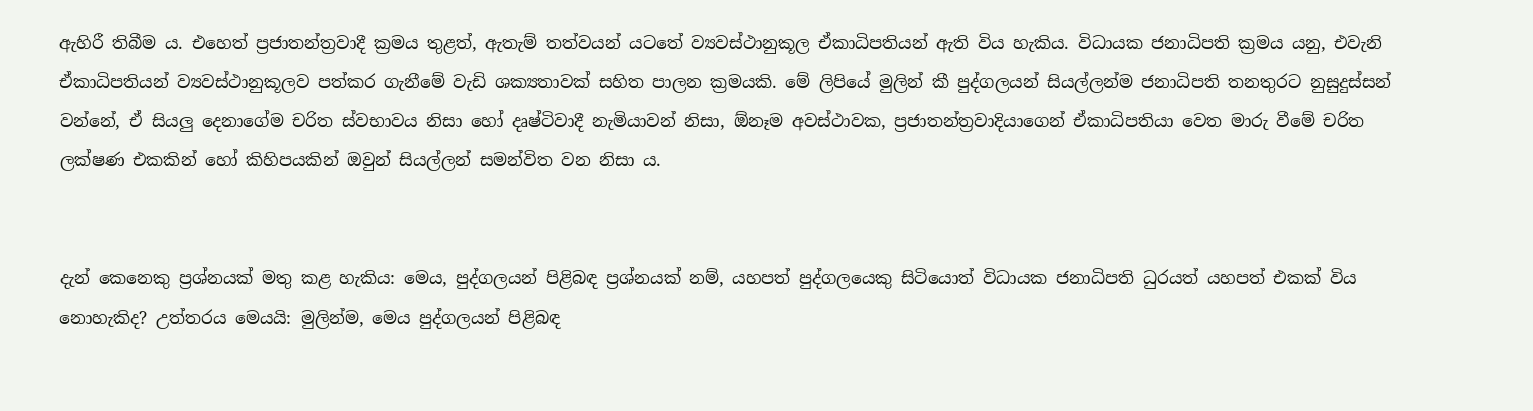ඇහිරී තිබීම ය. එහෙත් ප්‍රජාතන්ත්‍රවාදී ක්‍රමය තුළත්, ඇතැම් තත්වයන් යටතේ ව්‍යවස්ථානුකූල ඒකාධිපතියන් ඇති විය හැකිය. විධායක ජනාධිපති ක්‍රමය යනු, එවැනි ඒකාධිපතියන් ව්‍යවස්ථානුකූලව පත්කර ගැනීමේ වැඩි ශක්‍යතාවක් සහිත පාලන ක්‍රමයකි. මේ ලිපියේ මුලින් කී පුද්ගලයන් සියල්ලන්ම ජනාධිපති තනතුරට නුසුදුස්සන් වන්නේ, ඒ සියලු දෙනාගේම චරිත ස්වභාවය නිසා හෝ දෘෂ්ටිවාදී නැමියාවන් නිසා, ඕනෑම අවස්ථාවක, ප්‍රජාතන්ත්‍රවාදියාගෙන් ඒකාධිපතියා වෙත මාරු වීමේ චරිත ලක්ෂණ එකකින් හෝ කිහිපයකින් ඔවුන් සියල්ලන් සමන්විත වන නිසා ය.


දැන් කෙනෙකු ප්‍රශ්නයක් මතු කළ හැකිය: මෙය, පුද්ගලයන් පිළිබඳ ප්‍රශ්නයක් නම්, යහපත් පුද්ගලයෙකු සිටියොත් විධායක ජනාධිපති ධුරයත් යහපත් එකක් විය නොහැකිද? උත්තරය මෙයයි: මුලින්ම, මෙය පුද්ගලයන් පිළිබඳ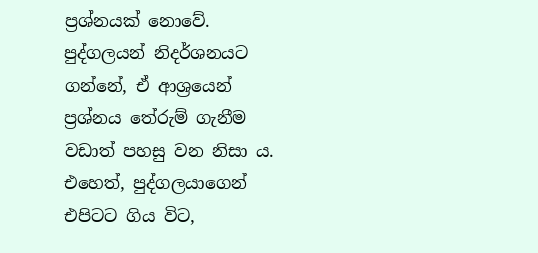ප්‍රශ්නයක් නොවේ. පුද්ගලයන් නිදර්ශනයට ගන්නේ, ඒ ආශ්‍රයෙන් ප්‍රශ්නය තේරුම් ගැනීම වඩාත් පහසු වන නිසා ය. එහෙත්, පුද්ගලයාගෙන් එපිටට ගිය විට,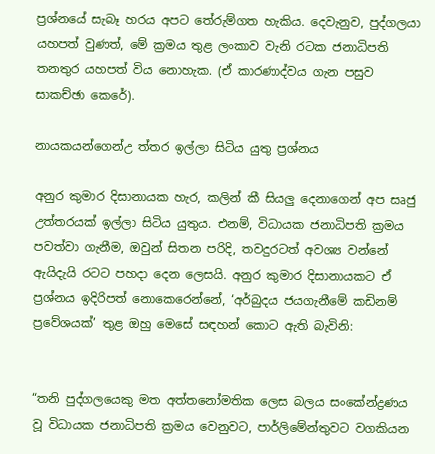ප්‍රශ්නයේ සැබෑ හරය අපට තේරුම්ගත හැකිය. දෙවැනුව, පුද්ගලයා යහපත් වුණත්, මේ ක්‍රමය තුළ ලංකාව වැනි රටක ජනාධිපති තනතුර යහපත් විය නොහැක. (ඒ කාරණාද්වය ගැන පසුව සාකච්ඡා කෙරේ).

නායකයන්ගෙන්උ ත්තර ඉල්ලා සිටිය යුතු ප්‍රශ්නය

අනුර කුමාර දිසානායක හැර, කලින් කී සියලු දෙනාගෙන් අප සෘජු උත්තරයක් ඉල්ලා සිටිය යුතුය. එනම්, විධායක ජනාධිපති ක්‍රමය පවත්වා ගැනීම, ඔවුන් සිතන පරිදි, තවදුරටත් අවශ්‍ය වන්නේ ඇයිදැයි රටට පහදා දෙන ලෙසයි. අනුර කුමාර දිසානායකට ඒ ප්‍රශ්නය ඉදිරිපත් නොකෙරෙන්නේ, ‘අර්බුදය ජයගැනීමේ කඩිනම් ප්‍රවේශයක්’ තුළ ඔහු මෙසේ සඳහන් කොට ඇති බැවිනි:


“තනි පුද්ගලයෙකු මත අත්තනෝමතික ලෙස බලය සංකේන්ද්‍රණය වූ විධායක ජනාධිපති ක්‍රමය වෙනුවට, පාර්ලිමේන්තුවට වගකියන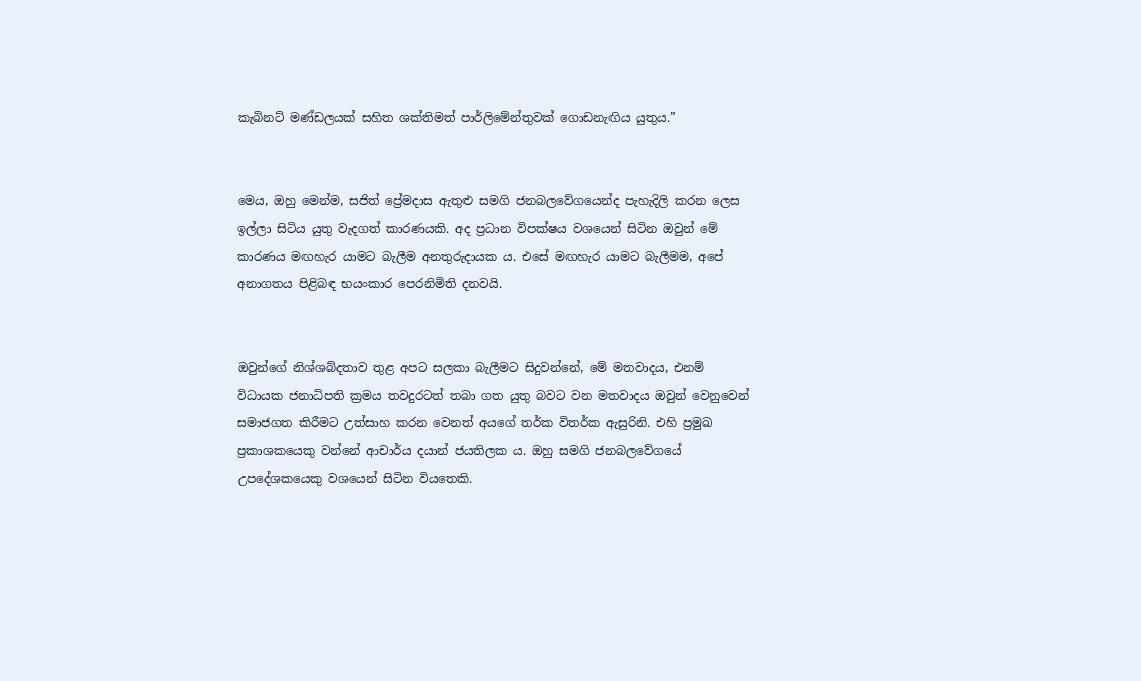කැබිනට් මණ්ඩලයක් සහිත ශක්තිමත් පාර්ලිමේන්තුවක් ගොඩනැඟිය යුතුය.”


මෙය, ඔහු මෙන්ම, සජිත් ප්‍රේමදාස ඇතුළු සමගි ජනබලවේගයෙන්ද පැහැදිලි කරන ලෙස ඉල්ලා සිටිය යුතු වැදගත් කාරණයකි. අද ප්‍රධාන විපක්ෂය වශයෙන් සිටින ඔවුන් මේ කාරණය මඟහැර යාමට බැලීම අනතුරුදායක ය. එසේ මඟහැර යාමට බැලීමම, අපේ අනාගතය පිළිබඳ භයංකාර පෙරනිමිති දනවයි.


ඔවුන්ගේ නිශ්ශබ්දතාව තුළ අපට සලකා බැලීමට සිදුවන්නේ, මේ මතවාදය, එනම් විධායක ජනාධිපති ක්‍රමය තවදුරටත් තබා ගත යුතු බවට වන මතවාදය ඔවුන් වෙනුවෙන් සමාජගත කිරීමට උත්සාහ කරන වෙනත් අයගේ තර්ක විතර්ක ඇසුරිනි. එහි ප්‍රමුඛ ප්‍රකාශකයෙකු වන්නේ ආචාර්ය දයාන් ජයතිලක ය. ඔහු සමගි ජනබලවේගයේ උපදේශකයෙකු වශයෙන් සිටින වියතෙකි.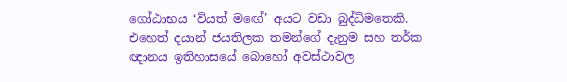ගෝඨාභය ‘වියත් මඟේ’ අයට වඩා බුද්ධිමතෙකි. එහෙත් දයාන් ජයතිලක තමන්ගේ දැනුම සහ තර්ක ඥානය ඉතිහාසයේ බොහෝ අවස්ථාවල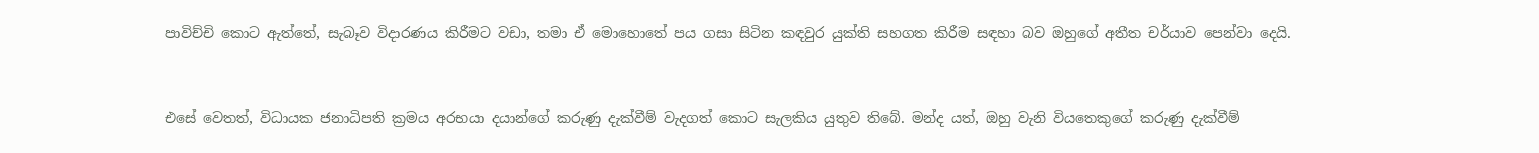පාවිච්චි කොට ඇත්තේ, සැබෑව විදාරණය කිරීමට වඩා, තමා ඒ මොහොතේ පය ගසා සිටින කඳවුර යුක්ති සහගත කිරීම සඳහා බව ඔහුගේ අතීත චර්යාව පෙන්වා දෙයි.


එසේ වෙතත්, විධායක ජනාධිපති ක්‍රමය අරභයා දයාන්ගේ කරුණු දැක්වීම් වැදගත් කොට සැලකිය යුතුව තිබේ. මන්ද යත්, ඔහු වැනි වියතෙකුගේ කරුණු දැක්වීම්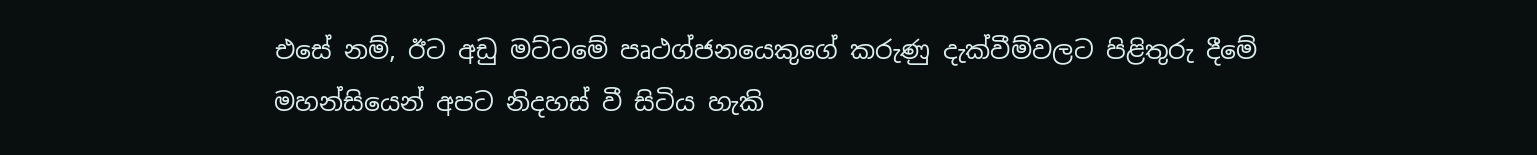එසේ නම්, ඊට අඩු මට්ටමේ පෘථග්ජනයෙකුගේ කරුණු දැක්වීම්වලට පිළිතුරු දීමේ මහන්සියෙන් අපට නිදහස් වී සිටිය හැකි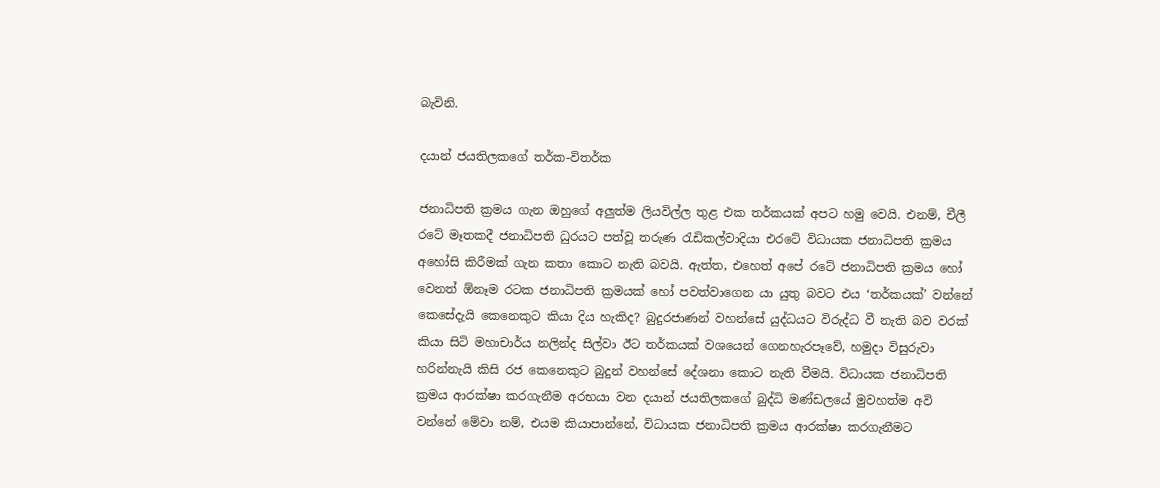බැවිනි.

දයාන් ජයතිලකගේ තර්ක-විතර්ක

ජනාධිපති ක්‍රමය ගැන ඔහුගේ අලුත්ම ලියවිල්ල තුළ එක තර්කයක් අපට හමු වෙයි. එනම්, චීලී රටේ මෑතකදී ජනාධිපති ධුරයට පත්වූ තරුණ රැඩිකල්වාදියා එරටේ විධායක ජනාධිපති ක්‍රමය අහෝසි කිරීමක් ගැන කතා කොට නැති බවයි. ඇත්ත, එහෙත් අපේ රටේ ජනාධිපති ක්‍රමය හෝ වෙනත් ඕනෑම රටක ජනාධිපති ක්‍රමයක් හෝ පවත්වාගෙන යා යුතු බවට එය ‘තර්කයක්’ වන්නේ කෙසේදැයි කෙනෙකුට කියා දිය හැකිද? බුදුරජාණන් වහන්සේ යුද්ධයට විරුද්ධ වී නැති බව වරක් කියා සිටි මහාචාර්ය නලින්ද සිල්වා ඊට තර්කයක් වශයෙන් ගෙනහැරපෑවේ, හමුදා විසුරුවා හරින්නැයි කිසි රජ කෙනෙකුට බුදුන් වහන්සේ දේශනා කොට නැති වීමයි. විධායක ජනාධිපති ක්‍රමය ආරක්ෂා කරගැනීම අරභයා වන දයාන් ජයතිලකගේ බුද්ධි මණ්ඩලයේ මුවහත්ම අවි වන්නේ මේවා නම්, එයම කියාපාන්නේ, විධායක ජනාධිපති ක්‍රමය ආරක්ෂා කරගැනීමට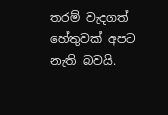තරම් වැදගත් හේතුවක් අපට නැති බවයි.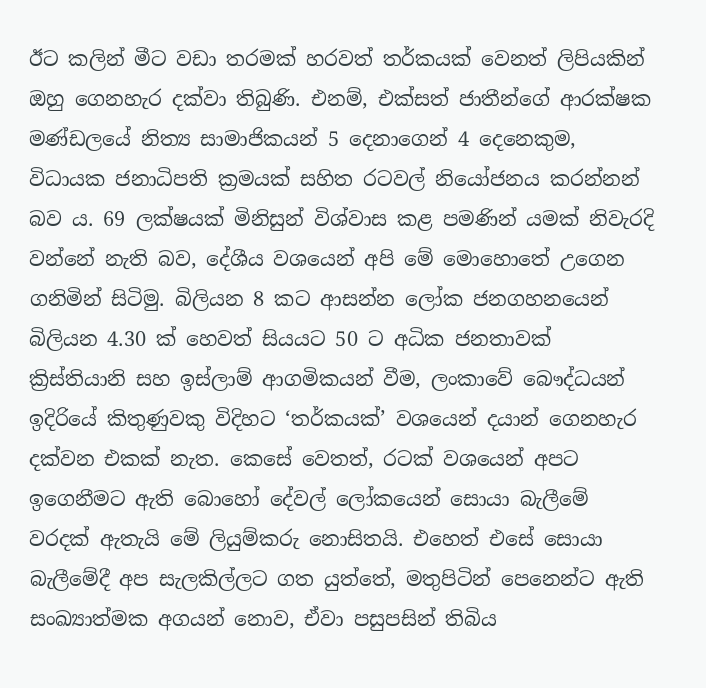ඊට කලින් මීට වඩා තරමක් හරවත් තර්කයක් වෙනත් ලිපියකින් ඔහු ගෙනහැර දක්වා තිබුණි. එනම්, එක්සත් ජාතීන්ගේ ආරක්ෂක මණ්ඩලයේ නිත්‍ය සාමාජිකයන් 5 දෙනාගෙන් 4 දෙනෙකුම, විධායක ජනාධිපති ක්‍රමයක් සහිත රටවල් නියෝජනය කරන්නන් බව ය. 69 ලක්ෂයක් මිනිසුන් විශ්වාස කළ පමණින් යමක් නිවැරදි වන්නේ නැති බව, දේශීය වශයෙන් අපි මේ මොහොතේ උගෙන ගනිමින් සිටිමු. බිලියන 8 කට ආසන්න ලෝක ජනගහනයෙන් බිලියන 4.30 ක් හෙවත් සියයට 50 ට අධික ජනතාවක් ක්‍රිස්තියානි සහ ඉස්ලාම් ආගමිකයන් වීම, ලංකාවේ බෞද්ධයන් ඉදිරියේ කිතුණුවකු විදිහට ‘තර්කයක්’ වශයෙන් දයාන් ගෙනහැර දක්වන එකක් නැත. කෙසේ වෙතත්, රටක් වශයෙන් අපට ඉගෙනීමට ඇති බොහෝ දේවල් ලෝකයෙන් සොයා බැලීමේ වරදක් ඇතැයි මේ ලියුම්කරු නොසිතයි. එහෙත් එසේ සොයා බැලීමේදී අප සැලකිල්ලට ගත යුත්තේ, මතුපිටින් පෙනෙන්ට ඇති සංඛ්‍යාත්මක අගයන් නොව, ඒවා පසුපසින් තිබිය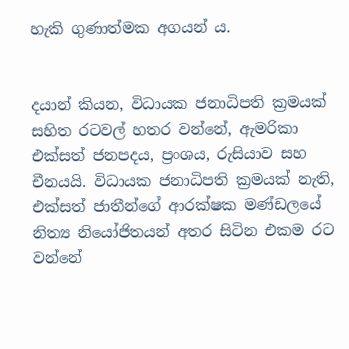හැකි ගුණාත්මක අගයන් ය.


දයාන් කියන, විධායක ජනාධිපති ක්‍රමයක් සහිත රටවල් හතර වන්නේ, ඇමරිකා එක්සත් ජනපදය, ප්‍රංශය, රුසියාව සහ චීනයයි. විධායක ජනාධිපති ක්‍රමයක් නැති, එක්සත් ජාතීන්ගේ ආරක්ෂක මණ්ඩලයේ නිත්‍ය නියෝජිතයන් අතර සිටින එකම රට වන්නේ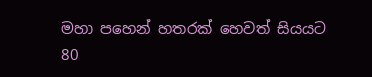මහා පහෙන් හතරක් හෙවත් සියයට 80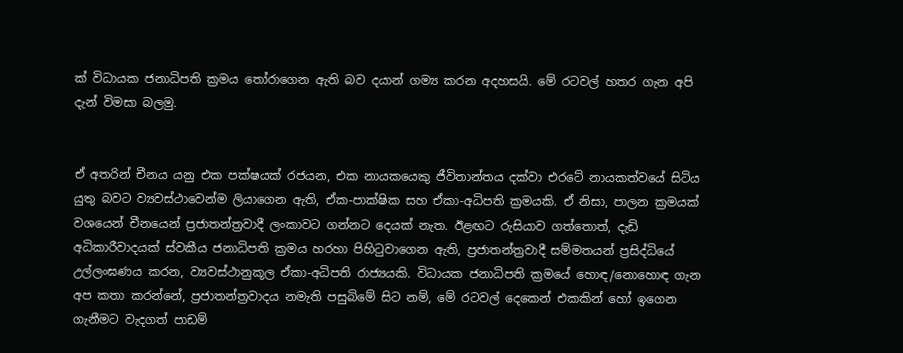ක් විධායක ජනාධිපති ක්‍රමය තෝරාගෙන ඇති බව දයාන් ගම්‍ය කරන අදහසයි. මේ රටවල් හතර ගැන අපි දැන් විමසා බලමු.


ඒ අතරින් චීනය යනු එක පක්ෂයක් රජයන, එක නායකයෙකු ජීවිතාන්තය දක්වා එරටේ නායකත්වයේ සිටිය යුතු බවට ව්‍යවස්ථාවෙන්ම ලියාගෙන ඇති, ඒක-පාක්ෂික සහ ඒකා-අධිපති ක්‍රමයකි. ඒ නිසා, පාලන ක්‍රමයක් වශයෙන් චීනයෙන් ප්‍රජාතන්ත්‍රවාදී ලංකාවට ගන්නට දෙයක් නැත. ඊළඟට රුසියාව ගත්තොත්, දැඩි අධිකාරීවාදයක් ස්වකීය ජනාධිපති ක්‍රමය හරහා පිහිටුවාගෙන ඇති, ප්‍රජාතන්ත්‍රවාදී සම්මතයන් ප්‍රසිද්ධියේ උල්ලංඝණය කරන, ව්‍යවස්ථානුකූල ඒකා-අධිපති රාජ්‍යයකි. විධායක ජනාධිපති ක්‍රමයේ හොඳ/නොහොඳ ගැන අප කතා කරන්නේ, ප්‍රජාතන්ත්‍රවාදය නමැති පසුබිමේ සිට නම්, මේ රටවල් දෙකෙන් එකකින් හෝ ඉගෙන ගැනීමට වැදගත් පාඩම්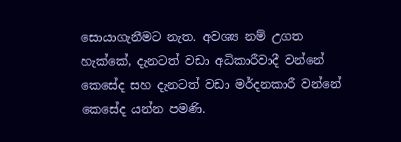සොයාගැනීමට නැත. අවශ්‍ය නම් උගත හැක්කේ, දැනටත් වඩා අධිකාරීවාදී වන්නේ කෙසේද සහ දැනටත් වඩා මර්දනකාරී වන්නේ කෙසේද යන්න පමණි.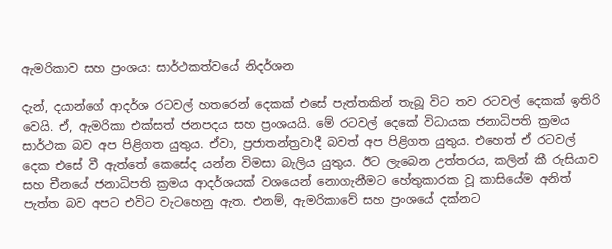ඇමරිකාව සහ ප්‍රංශය: සාර්ථකත්වයේ නිදර්ශන

දැන්, දයාන්ගේ ආදර්ශ රටවල් හතරෙන් දෙකක් එසේ පැත්තකින් තැබූ විට තව රටවල් දෙකක් ඉතිරි වෙයි. ඒ, ඇමරිකා එක්සත් ජනපදය සහ ප්‍රංශයයි. මේ රටවල් දෙකේ විධායක ජනාධිපති ක්‍රමය සාර්ථක බව අප පිළිගත යුතුය. ඒවා, ප්‍රජාතන්ත්‍රවාදී බවත් අප පිළිගත යුතුය. එහෙත් ඒ රටවල් දෙක එසේ වී ඇත්තේ කෙසේද යන්න විමසා බැලිය යුතුය. ඊට ලැබෙන උත්තරය, කලින් කී රුසියාව සහ චීනයේ ජනාධිපති ක්‍රමය ආදර්ශයක් වශයෙන් නොගැනීමට හේතුකාරක වූ කාසියේම අනිත් පැත්ත බව අපට එවිට වැටහෙනු ඇත. එනම්, ඇමරිකාවේ සහ ප්‍රංශයේ දක්නට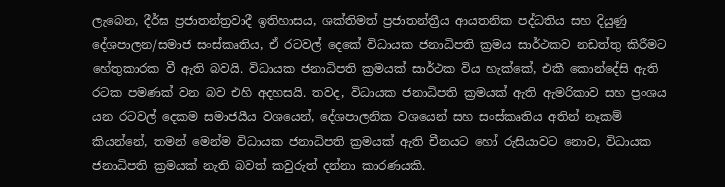ලැබෙන, දීර්ඝ ප්‍රජාතන්ත්‍රවාදී ඉතිහාසය, ශක්තිමත් ප්‍රජාතන්ත්‍රීය ආයතනික පද්ධතිය සහ දියුණු දේශපාලන/සමාජ සංස්කෘතිය, ඒ රටවල් දෙකේ විධායක ජනාධිපති ක්‍රමය සාර්ථකව නඩත්තු කිරීමට හේතුකාරක වී ඇති බවයි. විධායක ජනාධිපති ක්‍රමයක් සාර්ථක විය හැක්කේ, එකී කොන්දේසි ඇති රටක පමණක් වන බව එහි අදහසයි. තවද, විධායක ජනාධිපති ක්‍රමයක් ඇති ඇමරිකාව සහ ප්‍රංශය යන රටවල් දෙකම සමාජයීය වශයෙන්, දේශපාලනික වශයෙන් සහ සංස්කෘතිය අතින් නෑකම් කියන්නේ, තමන් මෙන්ම විධායක ජනාධිපති ක්‍රමයක් ඇති චීනයට හෝ රුසියාවට නොව, විධායක ජනාධිපති ක්‍රමයක් නැති බවත් කවුරුත් දන්නා කාරණයකි.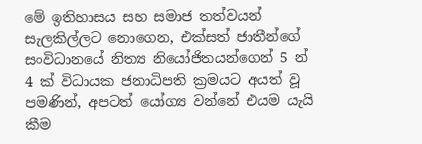මේ ඉතිහාසය සහ සමාජ තත්වයන් සැලකිල්ලට නොගෙන, එක්සත් ජාතීන්ගේ සංවිධානයේ නිත්‍ය නියෝජිතයන්ගෙන් 5 න් 4 ක් විධායක ජනාධිපති ක්‍රමයට අයත් වූ පමණින්, අපටත් යෝග්‍ය වන්නේ එයම යැයි කීම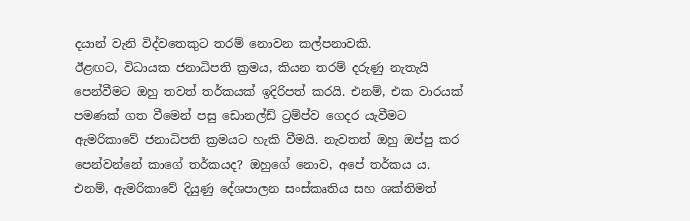දයාන් වැනි විද්වතෙකුට තරම් නොවන කල්පනාවකි.
ඊළඟට, විධායක ජනාධිපති ක්‍රමය, කියන තරම් දරුණු නැතැයි පෙන්වීමට ඔහු තවත් තර්කයක් ඉදිරිපත් කරයි. එනම්, එක වාරයක් පමණක් ගත වීමෙන් පසු ඩොනල්ඩ් ට්‍රම්ප්ව ගෙදර යැවීමට ඇමරිකාවේ ජනාධිපති ක්‍රමයට හැකි වීමයි. නැවතත් ඔහු ඔප්පු කර පෙන්වන්නේ කාගේ තර්කයද? ඔහුගේ නොව, අපේ තර්කය ය. එනම්, ඇමරිකාවේ දියුණු දේශපාලන සංස්කෘතිය සහ ශක්තිමත්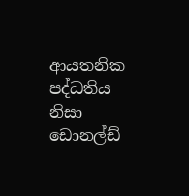ආයතනික පද්ධතිය නිසා ඩොනල්ඩ්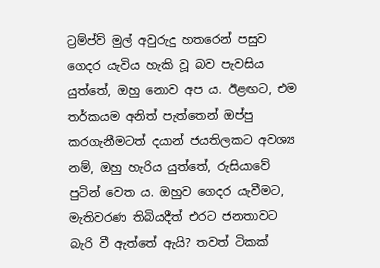ට්‍රම්ප්ව් මුල් අවුරුදු හතරෙන් පසුව ගෙදර යැවිය හැකි වූ බව පැවසිය යුත්තේ, ඔහු නොව අප ය. ඊළඟට, එම තර්කයම අනිත් පැත්තෙන් ඔප්පු කරගැනීමටත් දයාන් ජයතිලකට අවශ්‍ය නම්, ඔහු හැරිය යුත්තේ, රුසියාවේ පුටින් වෙත ය. ඔහුව ගෙදර යැවීමට, මැතිවරණ තිබියදීත් එරට ජනතාවට බැරි වී ඇත්තේ ඇයි? තවත් ටිකක්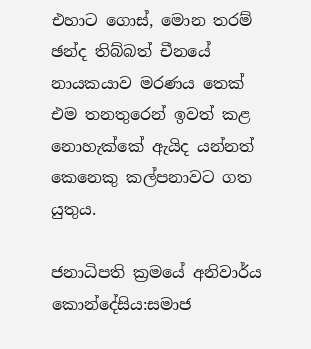එහාට ගොස්, මොන තරම් ඡන්ද තිබ්බත් චීනයේ නායකයාව මරණය තෙක් එම තනතුරෙන් ඉවත් කළ නොහැක්කේ ඇයිද යන්නත් කෙනෙකු කල්පනාවට ගත යුතුය.

ජනාධිපති ක්‍රමයේ අනිවාර්ය කොන්දේසිය:සමාජ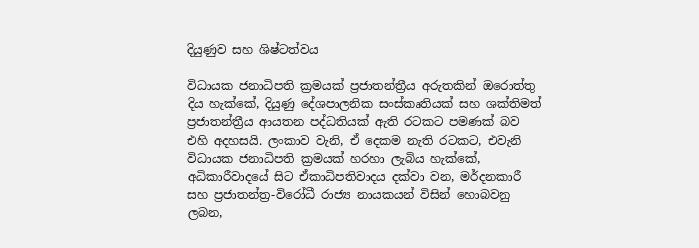දියුණුව සහ ශිෂ්ටත්වය

විධායක ජනාධිපති ක්‍රමයක් ප්‍රජාතන්ත්‍රීය අරුතකින් ඔරොත්තු දිය හැක්කේ, දියුණු දේශපාලනික සංස්කෘතියක් සහ ශක්තිමත් ප්‍රජාතන්ත්‍රීය ආයතන පද්ධතියක් ඇති රටකට පමණක් බව එහි අදහසයි. ලංකාව වැනි, ඒ දෙකම නැති රටකට, එවැනි විධායක ජනාධිපති ක්‍රමයක් හරහා ලැබිය හැක්කේ, අධිකාරීවාදයේ සිට ඒකාධිපතිවාදය දක්වා වන, මර්දනකාරී සහ ප්‍රජාතන්ත්‍ර-විරෝධී රාජ්‍ය නායකයන් විසින් හොබවනු ලබන,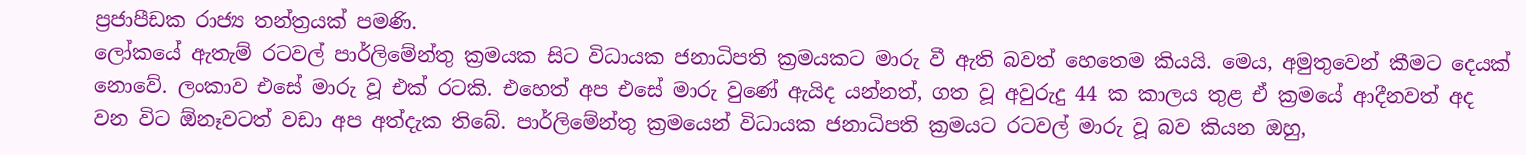ප්‍රජාපීඩක රාජ්‍ය තන්ත්‍රයක් පමණි.
ලෝකයේ ඇතැම් රටවල් පාර්ලිමේන්තු ක්‍රමයක සිට විධායක ජනාධිපති ක්‍රමයකට මාරු වී ඇති බවත් හෙතෙම කියයි. මෙය, අමුතුවෙන් කීමට දෙයක් නොවේ. ලංකාව එසේ මාරු වූ එක් රටකි. එහෙත් අප එසේ මාරු වුණේ ඇයිද යන්නත්, ගත වූ අවුරුදු 44 ක කාලය තුළ ඒ ක්‍රමයේ ආදීනවත් අද වන විට ඕනෑවටත් වඩා අප අත්දැක තිබේ. පාර්ලිමේන්තු ක්‍රමයෙන් විධායක ජනාධිපති ක්‍රමයට රටවල් මාරු වූ බව කියන ඔහු,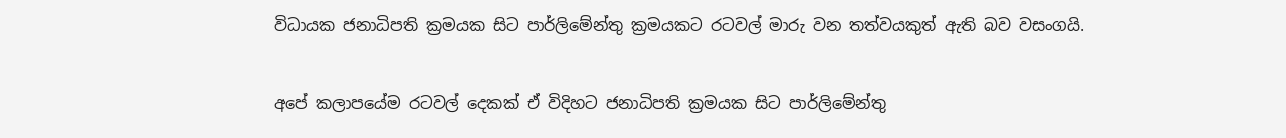විධායක ජනාධිපති ක්‍රමයක සිට පාර්ලිමේන්තු ක්‍රමයකට රටවල් මාරු වන තත්වයකුත් ඇති බව වසංගයි.


අපේ කලාපයේම රටවල් දෙකක් ඒ විදිහට ජනාධිපති ක්‍රමයක සිට පාර්ලිමේන්තු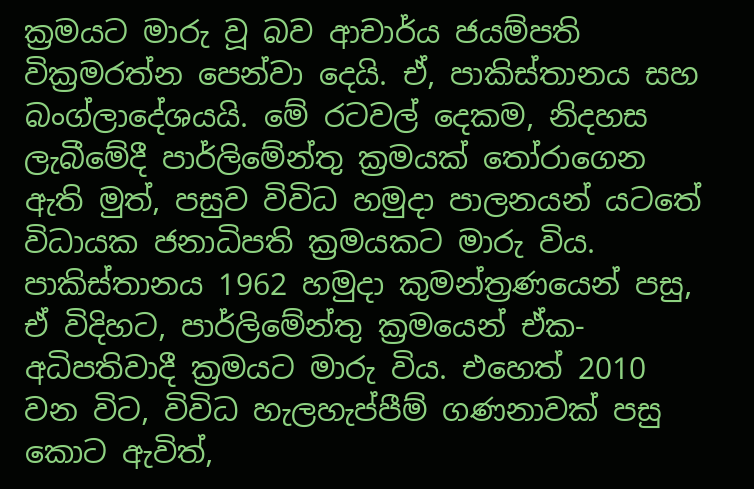ක්‍රමයට මාරු වූ බව ආචාර්ය ජයම්පති වික්‍රමරත්න පෙන්වා දෙයි. ඒ, පාකිස්තානය සහ බංග්ලාදේශයයි. මේ රටවල් දෙකම, නිදහස ලැබීමේදී පාර්ලිමේන්තු ක්‍රමයක් තෝරාගෙන ඇති මුත්, පසුව විවිධ හමුදා පාලනයන් යටතේ විධායක ජනාධිපති ක්‍රමයකට මාරු විය. පාකිස්තානය 1962 හමුදා කුමන්ත්‍රණයෙන් පසු, ඒ විදිහට, පාර්ලිමේන්තු ක්‍රමයෙන් ඒක-අධිපතිවාදී ක්‍රමයට මාරු විය. එහෙත් 2010 වන විට, විවිධ හැලහැප්පීම් ගණනාවක් පසු කොට ඇවිත්,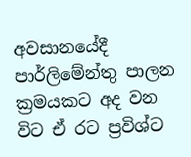අවසානයේදී පාර්ලිමේන්තු පාලන ක්‍රමයකට අද වන විට ඒ රට ප්‍රවිශ්ට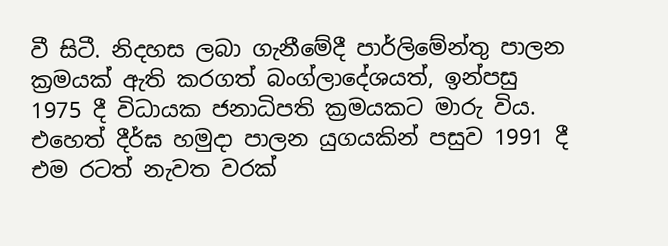වී සිටී. නිදහස ලබා ගැනීමේදී පාර්ලිමේන්තු පාලන ක්‍රමයක් ඇති කරගත් බංග්ලාදේශයත්, ඉන්පසු 1975 දී විධායක ජනාධිපති ක්‍රමයකට මාරු විය. එහෙත් දීර්ඝ හමුදා පාලන යුගයකින් පසුව 1991 දී එම රටත් නැවත වරක්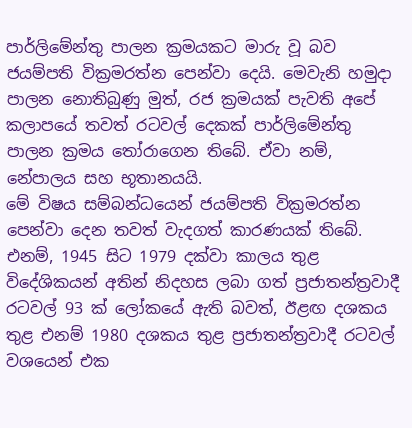පාර්ලිමේන්තු පාලන ක්‍රමයකට මාරු වූ බව ජයම්පති වික්‍රමරත්න පෙන්වා දෙයි. මෙවැනි හමුදා පාලන නොතිබුණු මුත්, රජ ක්‍රමයක් පැවති අපේ කලාපයේ තවත් රටවල් දෙකක් පාර්ලිමේන්තු පාලන ක්‍රමය තෝරාගෙන තිබේ. ඒවා නම්, නේපාලය සහ භූතානයයි.
මේ විෂය සම්බන්ධයෙන් ජයම්පති වික්‍රමරත්න පෙන්වා දෙන තවත් වැදගත් කාරණයක් තිබේ. එනම්, 1945 සිට 1979 දක්වා කාලය තුළ විදේශිකයන් අතින් නිදහස ලබා ගත් ප්‍රජාතන්ත්‍රවාදී රටවල් 93 ක් ලෝකයේ ඇති බවත්, ඊළඟ දශකය තුළ එනම් 1980 දශකය තුළ ප්‍රජාතන්ත්‍රවාදී රටවල් වශයෙන් එක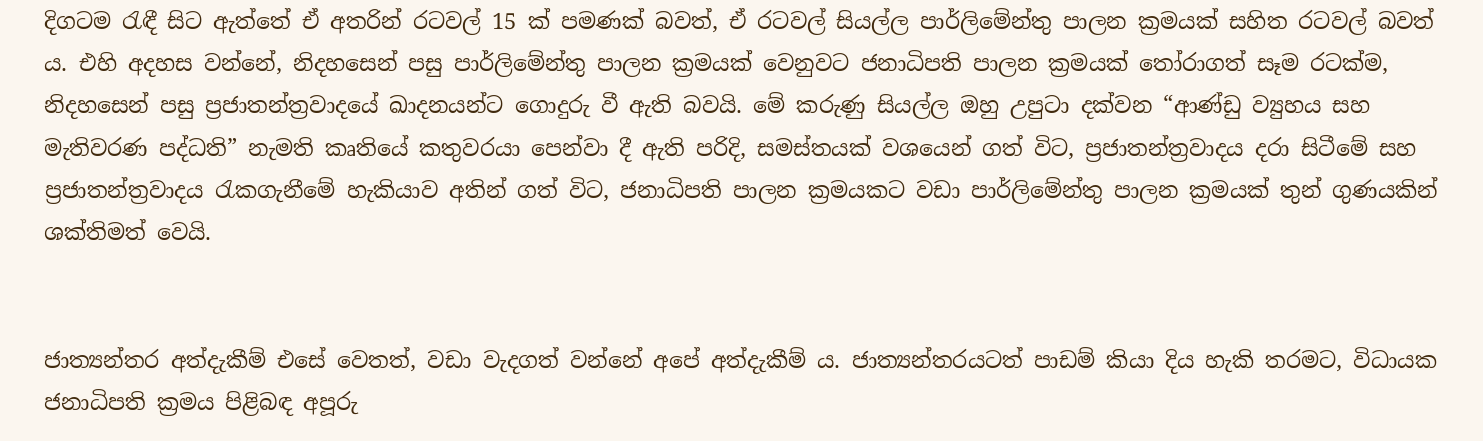දිගටම රැඳී සිට ඇත්තේ ඒ අතරින් රටවල් 15 ක් පමණක් බවත්, ඒ රටවල් සියල්ල පාර්ලිමේන්තු පාලන ක්‍රමයක් සහිත රටවල් බවත් ය. එහි අදහස වන්නේ, නිදහසෙන් පසු පාර්ලිමේන්තු පාලන ක්‍රමයක් වෙනුවට ජනාධිපති පාලන ක්‍රමයක් තෝරාගත් සෑම රටක්ම, නිදහසෙන් පසු ප්‍රජාතන්ත්‍රවාදයේ ඛාදනයන්ට ගොදුරු වී ඇති බවයි. මේ කරුණු සියල්ල ඔහු උපුටා දක්වන “ආණ්ඩු ව්‍යුහය සහ මැතිවරණ පද්ධති” නැමති කෘතියේ කතුවරයා පෙන්වා දී ඇති පරිදි, සමස්තයක් වශයෙන් ගත් විට, ප්‍රජාතන්ත්‍රවාදය දරා සිටීමේ සහ ප්‍රජාතන්ත්‍රවාදය රැකගැනීමේ හැකියාව අතින් ගත් විට, ජනාධිපති පාලන ක්‍රමයකට වඩා පාර්ලිමේන්තු පාලන ක්‍රමයක් තුන් ගුණයකින් ශක්තිමත් වෙයි.


ජාත්‍යන්තර අත්දැකීම් එසේ වෙතත්, වඩා වැදගත් වන්නේ අපේ අත්දැකීම් ය. ජාත්‍යන්තරයටත් පාඩම් කියා දිය හැකි තරමට, විධායක ජනාධිපති ක්‍රමය පිළිබඳ අපූරු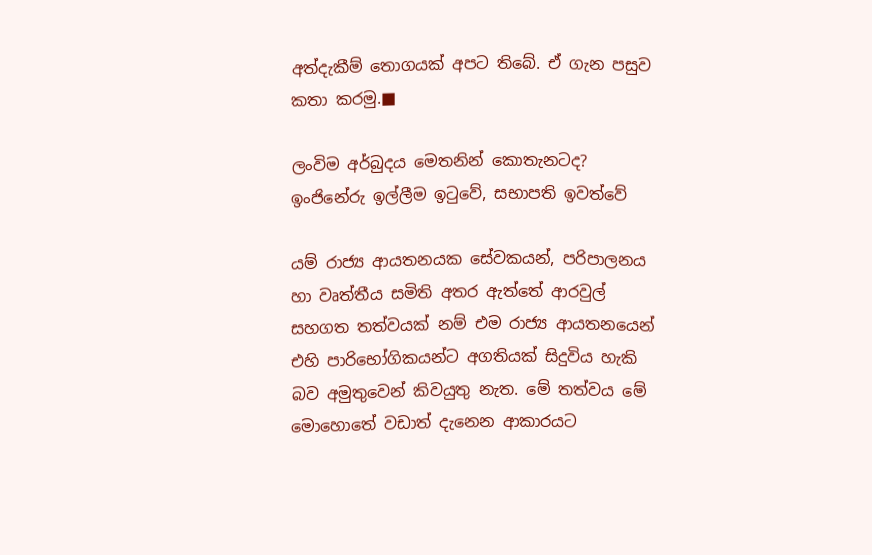අත්දැකීම් තොගයක් අපට තිබේ. ඒ ගැන පසුව කතා කරමු.■

ලංවිම අර්බුදය මෙතනින් කොතැනටද?
ඉංජිනේරු ඉල්ලීම ඉටුවේ, සභාපති ඉවත්වේ

යම් රාජ්‍ය ආයතනයක සේවකයන්, පරිපාලනය හා වෘත්තීය සමිති අතර ඇත්තේ ආරවුල් සහගත තත්වයක් නම් එම රාජ්‍ය ආයතනයෙන් එහි පාරිභෝගිකයන්ට අගතියක් සිදුවිය හැකි බව අමුතුවෙන් කිවයුතු නැත. මේ තත්වය මේ මොහොතේ වඩාත් දැනෙන ආකාරයට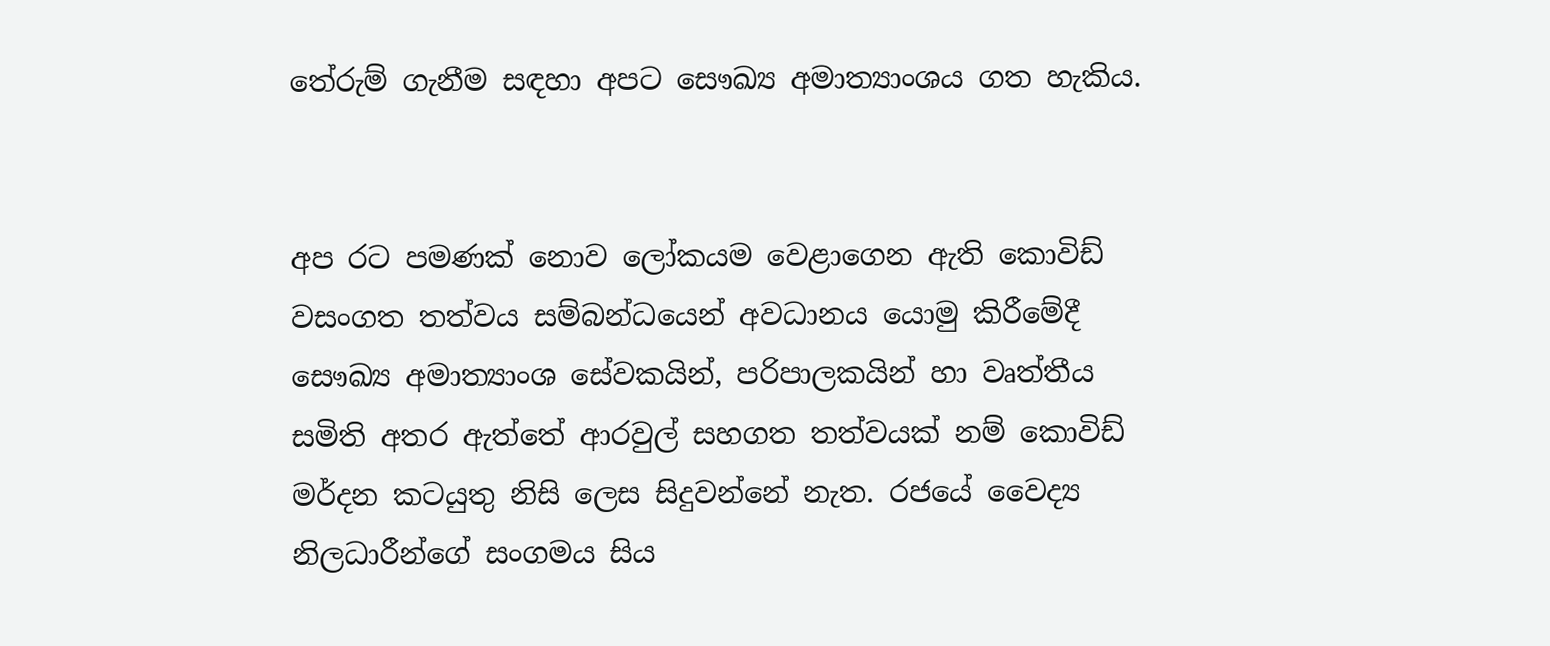තේරුම් ගැනීම සඳහා අපට සෞඛ්‍ය අමාත්‍යාංශය ගත හැකිය.


අප රට පමණක් නොව ලෝකයම වෙළාගෙන ඇති කොවිඩ් වසංගත තත්වය සම්බන්ධයෙන් අවධානය යොමු කිරීමේදී සෞඛ්‍ය අමාත්‍යාංශ සේවකයින්, පරිපාලකයින් හා වෘත්තීය සමිති අතර ඇත්තේ ආරවුල් සහගත තත්වයක් නම් කොවිඩ් මර්දන කටයුතු නිසි ලෙස සිදුවන්නේ නැත. රජයේ වෛද්‍ය නිලධාරීන්ගේ සංගමය සිය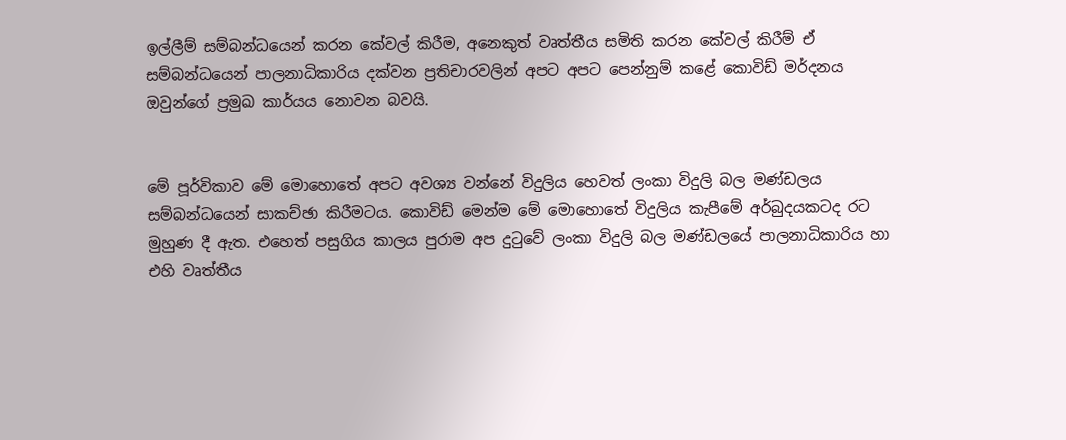ඉල්ලීම් සම්බන්ධයෙන් කරන කේවල් කිරීම, අනෙකුත් වෘත්තීය සමිති කරන කේවල් කිරීම් ඒ සම්බන්ධයෙන් පාලනාධිකාරිය දක්වන ප්‍රතිචාරවලින් අපට අපට පෙන්නුම් කළේ කොවිඩ් මර්දනය ඔවුන්ගේ ප්‍රමුඛ කාර්යය නොවන බවයි.


මේ පූර්විකාව මේ මොහොතේ අපට අවශ්‍ය වන්නේ විදුලිය හෙවත් ලංකා විදුලි බල මණ්ඩලය සම්බන්ධයෙන් සාකච්ඡා කිරීමටය. කොවිඩ් මෙන්ම මේ මොහොතේ විදුලිය කැපීමේ අර්බුදයකටද රට මුහුණ දී ඇත. එහෙත් පසුගිය කාලය පුරාම අප දුටුවේ ලංකා විදුලි බල මණ්ඩලයේ පාලනාධිකාරිය හා එහි වෘත්තීය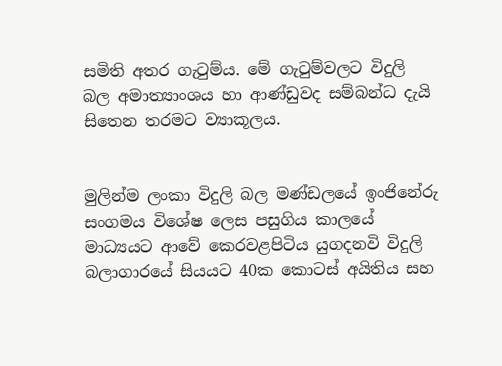සමිති අතර ගැටුම්ය. මේ ගැටුම්වලට විදුලි බල අමාත්‍යාංශය හා ආණ්ඩුවද සම්බන්ධ දැයි සිතෙන තරමට ව්‍යාකූලය.


මුලින්ම ලංකා විදුලි බල මණ්ඩලයේ ඉංජිනේරු සංගමය විශේෂ ලෙස පසුගිය කාලයේ මාධ්‍යයට ආවේ කෙරවළපිටිය යුගදනවි විදුලි බලාගාරයේ සියයට 40ක කොටස් අයිතිය සහ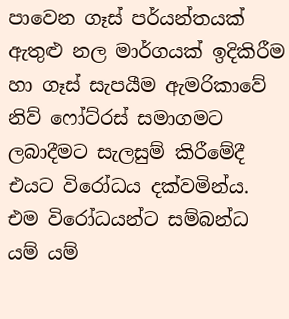පාවෙන ගෑස් පර්යන්තයක් ඇතුළු නල මාර්ගයක් ඉදිකිරීම හා ගෑස් සැපයීම ඇමරිකාවේ නිව් ෆෝට්රස් සමාගමට ලබාදීමට සැලසුම් කිරීමේදී එයට විරෝධය දක්වමින්ය. එම විරෝධයන්ට සම්බන්ධ යම් යම්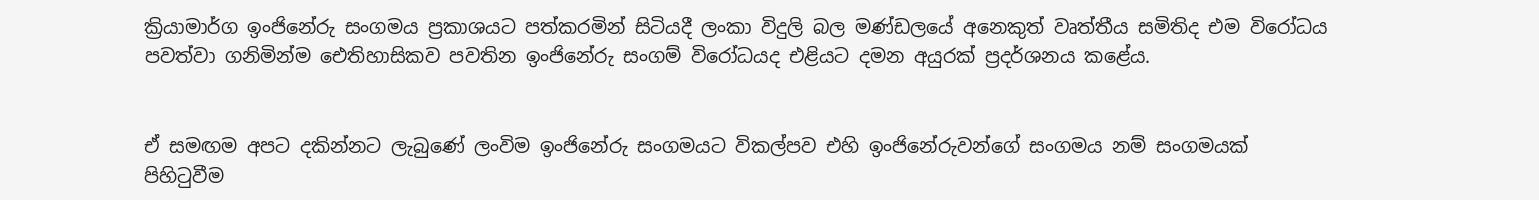ක්‍රියාමාර්ග ඉංජිනේරු සංගමය ප්‍රකාශයට පත්කරමින් සිටියදී ලංකා විදුලි බල මණ්ඩලයේ අනෙකුත් වෘත්තීය සමිතිද එම විරෝධය පවත්වා ගනිමින්ම ඓතිහාසිකව පවතින ඉංජිනේරු සංගම් විරෝධයද එළියට දමන අයුරක් ප්‍රදර්ශනය කළේය.


ඒ සමඟම අපට දකින්නට ලැබුණේ ලංවිම ඉංජිනේරු සංගමයට විකල්පව එහි ඉංජිනේරුවන්ගේ සංගමය නම් සංගමයක් පිහිටුවීම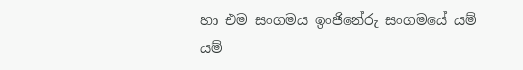හා එම සංගමය ඉංජිනේරු සංගමයේ යම් යම්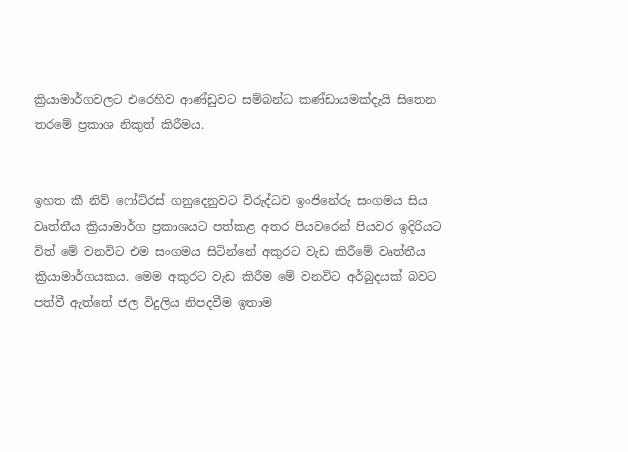ක්‍රියාමාර්ගවලට එරෙහිව ආණ්ඩුවට සම්බන්ධ කණ්ඩායමක්දැයි සිතෙන තරමේ ප්‍රකාශ නිකුත් කිරීමය.


ඉහත කී නිව් ෆෝට්රස් ගනුදෙනුවට විරුද්ධව ඉංජිනේරු සංගමය සිය වෘත්තීය ක්‍රියාමාර්ග ප්‍රකාශයට පත්කළ අතර පියවරෙන් පියවර ඉදිරියට විත් මේ වනවිට එම සංගමය සිටින්නේ අකුරට වැඩ කිරීමේ වෘත්තීය ක්‍රියාමාර්ගයකය. මෙම අකුරට වැඩ කිරීම මේ වනවිට අර්බුදයක් බවට පත්වී ඇත්තේ ජල විදුලිය නිපදවීම ඉතාම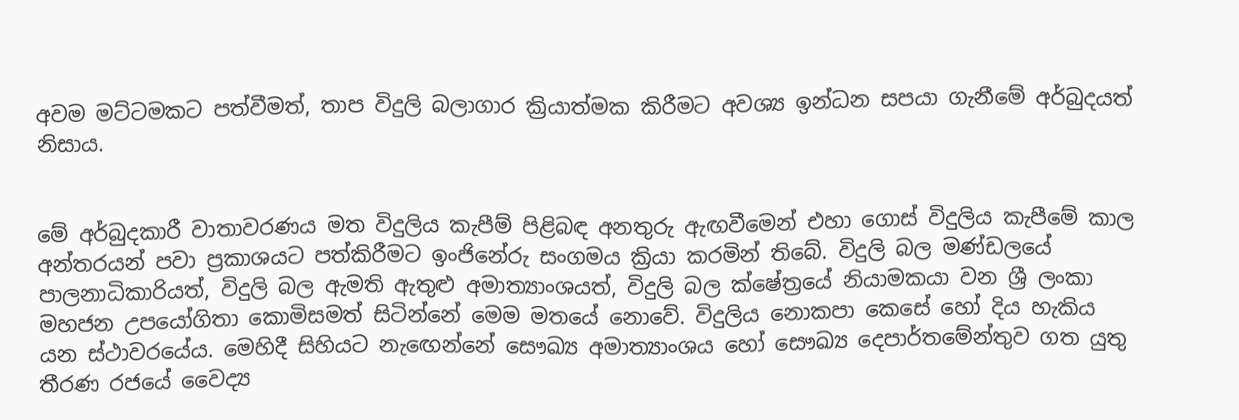අවම මට්ටමකට පත්වීමත්, තාප විදුලි බලාගාර ක්‍රියාත්මක කිරීමට අවශ්‍ය ඉන්ධන සපයා ගැනීමේ අර්බුදයත් නිසාය.


මේ අර්බුදකාරී වාතාවරණය මත විදුලිය කැපීම් පිළිබඳ අනතුරු ඇඟවීමෙන් එහා ගොස් විදුලිය කැපීමේ කාල අන්තරයන් පවා ප්‍රකාශයට පත්කිරීමට ඉංජිනේරු සංගමය ක්‍රියා කරමින් තිබේ. විදුලි බල මණ්ඩලයේ පාලනාධිකාරියත්, විදුලි බල ඇමති ඇතුළු අමාත්‍යාංශයත්, විදුලි බල ක්ෂේත්‍රයේ නියාමකයා වන ශ්‍රී ලංකා මහජන උපයෝගිතා කොමිසමත් සිටින්නේ මෙම මතයේ නොවේ. විදුලිය නොකපා කෙසේ හෝ දිය හැකිය යන ස්ථාවරයේය. මෙහිදී සිහියට නැඟෙන්නේ සෞඛ්‍ය අමාත්‍යාංශය හෝ සෞඛ්‍ය දෙපාර්තමේන්තුව ගත යුතු තීරණ රජයේ වෛද්‍ය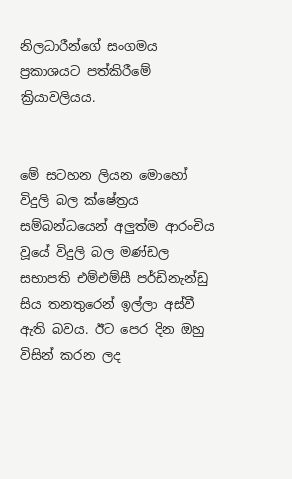නිලධාරීන්ගේ සංගමය ප්‍රකාශයට පත්කිරීමේ ක්‍රියාවලියය.


මේ සටහන ලියන මොහෝ විදුලි බල ක්ෂේත්‍රය සම්බන්ධයෙන් අලුත්ම ආරංචිය වූයේ විදුලි බල මණ්ඩල සභාපති එම්එම්සී පර්ඩිනැන්ඩු සිය තනතුරෙන් ඉල්ලා අස්වී ඇති බවය. ඊට පෙර දින ඔහු විසින් කරන ලද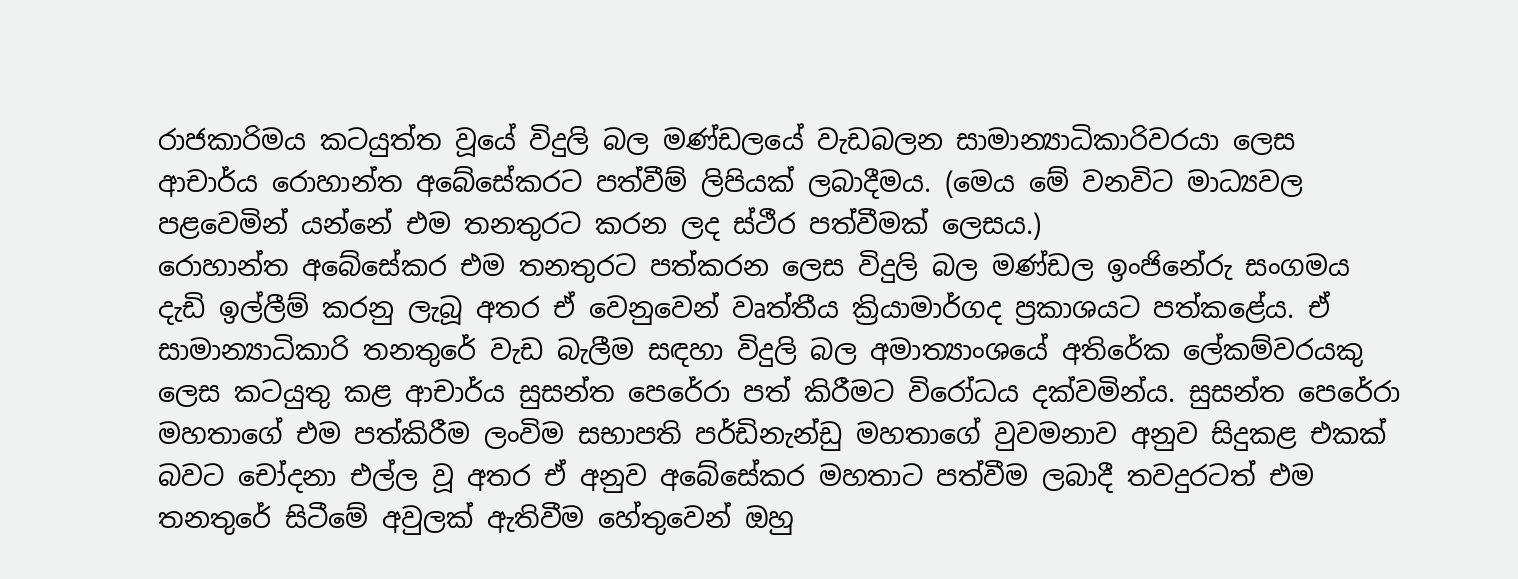රාජකාරිමය කටයුත්ත වූයේ විදුලි බල මණ්ඩලයේ වැඩබලන සාමාන්‍යාධිකාරිවරයා ලෙස ආචාර්ය රොහාන්ත අබේසේකරට පත්වීම් ලිපියක් ලබාදීමය. (මෙය මේ වනවිට මාධ්‍යවල පළවෙමින් යන්නේ එම තනතුරට කරන ලද ස්ථීර පත්වීමක් ලෙසය.)
රොහාන්ත අබේසේකර එම තනතුරට පත්කරන ලෙස විදුලි බල මණ්ඩල ඉංජිනේරු සංගමය දැඩි ඉල්ලීම් කරනු ලැබූ අතර ඒ වෙනුවෙන් වෘත්තීය ක්‍රියාමාර්ගද ප්‍රකාශයට පත්කළේය. ඒ සාමාන්‍යාධිකාරි තනතුරේ වැඩ බැලීම සඳහා විදුලි බල අමාත්‍යාංශයේ අතිරේක ලේකම්වරයකු ලෙස කටයුතු කළ ආචාර්ය සුසන්ත පෙරේරා පත් කිරීමට විරෝධය දක්වමින්ය. සුසන්ත පෙරේරා මහතාගේ එම පත්කිරීම ලංවිම සභාපති පර්ඩිනැන්ඩු මහතාගේ වුවමනාව අනුව සිදුකළ එකක් බවට චෝදනා එල්ල වූ අතර ඒ අනුව අබේසේකර මහතාට පත්වීම ලබාදී තවදුරටත් එම තනතුරේ සිටීමේ අවුලක් ඇතිවීම හේතුවෙන් ඔහු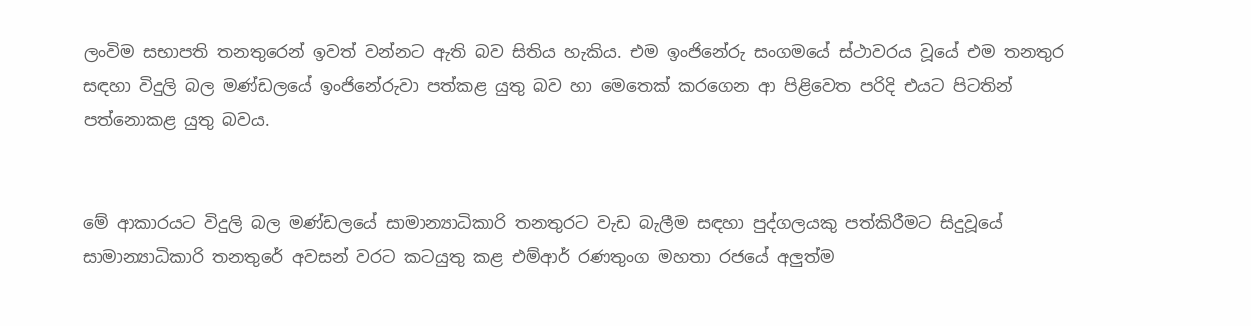ලංවිම සභාපති තනතුරෙන් ඉවත් වන්නට ඇති බව සිතිය හැකිය. එම ඉංජිනේරු සංගමයේ ස්ථාවරය වූයේ එම තනතුර සඳහා විදුලි බල මණ්ඩලයේ ඉංජිනේරුවා පත්කළ යුතු බව හා මෙතෙක් කරගෙන ආ පිළිවෙත පරිදි එයට පිටතින් පත්නොකළ යුතු බවය.


මේ ආකාරයට විදුලි බල මණ්ඩලයේ සාමාන්‍යාධිකාරි තනතුරට වැඩ බැලීම සඳහා පුද්ගලයකු පත්කිරීමට සිදුවූයේ සාමාන්‍යාධිකාරි තනතුරේ අවසන් වරට කටයුතු කළ එම්ආර් රණතුංග මහතා රජයේ අලුත්ම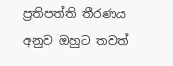ප්‍රතිපත්ති තීරණය අනුව ඔහුට තවත්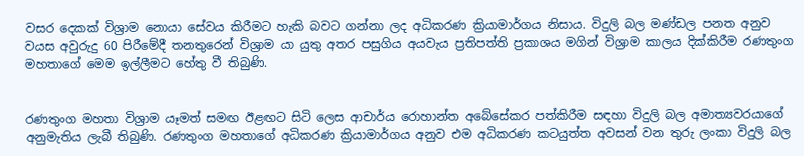වසර දෙකක් විශ්‍රාම නොයා සේවය කිරීමට හැකි බවට ගන්නා ලද අධිකරණ ක්‍රියාමාර්ගය නිසාය. විදුලි බල මණ්ඩල පනත අනුව වයස අවුරුදු 60 පිරීමේදී තනතුරෙන් විශ්‍රාම යා යුතු අතර පසුගිය අයවැය ප්‍රතිපත්ති ප්‍රකාශය මගින් විශ්‍රාම කාලය දික්කිරීම රණතුංග මහතාගේ මෙම ඉල්ලීමට හේතු වී තිබුණි.


රණතුංග මහතා විශ්‍රාම යෑමත් සමඟ ඊළඟට සිටි ලෙස ආචාර්ය රොහාන්ත අබේසේකර පත්කිරීම සඳහා විදුලි බල අමාත්‍යවරයාගේ අනුමැතිය ලැබී තිබුණි. රණතුංග මහතාගේ අධිකරණ ක්‍රියාමාර්ගය අනුව එම අධිකරණ කටයුත්ත අවසන් වන තුරු ලංකා විදුලි බල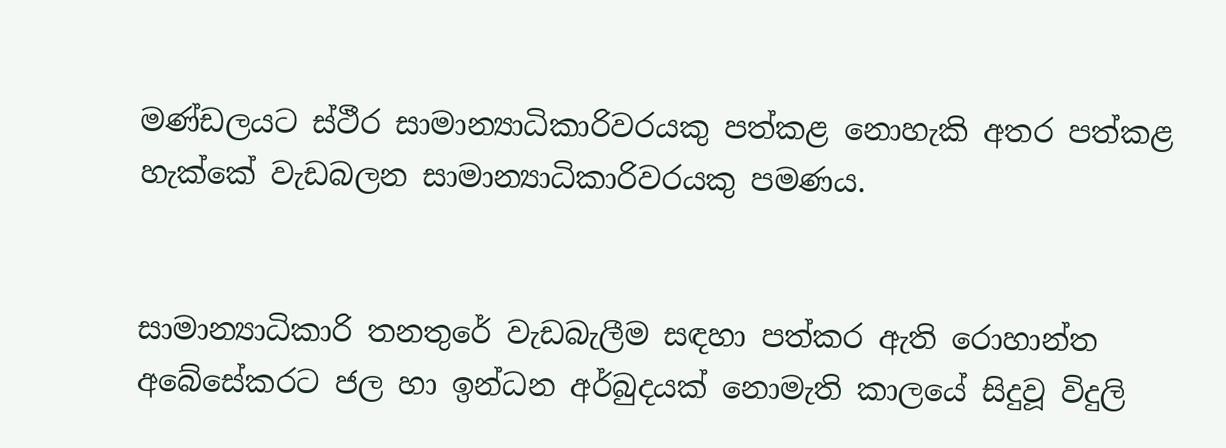මණ්ඩලයට ස්ථීර සාමාන්‍යාධිකාරිවරයකු පත්කළ නොහැකි අතර පත්කළ හැක්කේ වැඩබලන සාමාන්‍යාධිකාරිවරයකු පමණය.


සාමාන්‍යාධිකාරි තනතුරේ වැඩබැලීම සඳහා පත්කර ඇති රොහාන්ත අබේසේකරට ජල හා ඉන්ධන අර්බුදයක් නොමැති කාලයේ සිදුවූ විදුලි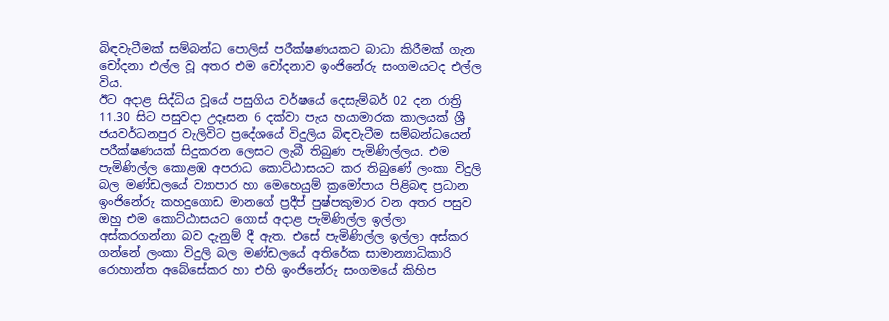බිඳවැටීමක් සම්බන්ධ පොලිස් පරීක්ෂණයකට බාධා කිරීමක් ගැන චෝදනා එල්ල වූ අතර එම චෝදනාව ඉංජිනේරු සංගමයටද එල්ල විය.
ඊට අදාළ සිද්ධිය වූයේ පසුගිය වර්ෂයේ දෙසැම්බර් 02 දන රාත්‍රි 11.30 සිට පසුවදා උදෑසන 6 දක්වා පැය හයාමාරක කාලයක් ශ්‍රී ජයවර්ධනපුර වැලිවිට ප්‍රදේශයේ විදුලිය බිඳවැටීම සම්බන්ධයෙන් පරීක්ෂණයක් සිදුකරන ලෙසට ලැබී තිබුණ පැමිණිල්ලය. එම පැමිණිල්ල කොළඹ අපරාධ කොට්ඨාසයට කර තිබුණේ ලංකා විදුලි බල මණ්ඩලයේ ව්‍යාපාර හා මෙහෙයුම් ක්‍රමෝපාය පිළිබඳ ප්‍රධාන ඉංජිනේරු කහදුගොඩ මානගේ ප්‍රදීප් පුෂ්පකුමාර වන අතර පසුව ඔහු එම කොට්ඨාසයට ගොස් අදාළ පැමිණිල්ල ඉල්ලා අස්කරගන්නා බව දැනුම් දී ඇත. එසේ පැමිණිල්ල ඉල්ලා අස්කර ගන්නේ ලංකා විදුලි බල මණ්ඩලයේ අතිරේක සාමාන්‍යාධිකාරි රොහාන්ත අබේසේකර හා එහි ඉංජිනේරු සංගමයේ කිහිප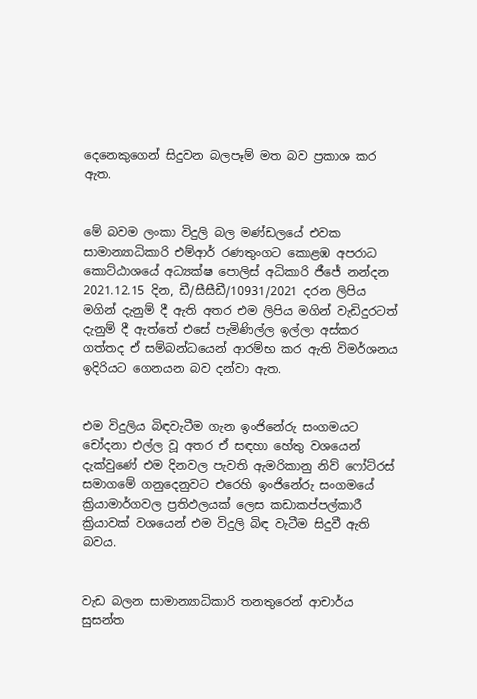දෙනෙකුගෙන් සිදුවන බලපෑම් මත බව ප්‍රකාශ කර ඇත.


මේ බවම ලංකා විදුලි බල මණ්ඩලයේ එවක සාමාන්‍යාධිකාරි එම්ආර් රණතුංගට කොළඹ අපරාධ කොට්ඨාශයේ අධ්‍යක්ෂ පොලිස් අධිකාරි ජීජේ නන්දන 2021.12.15 දින, ඩී/සීසීඩී/10931/2021 දරන ලිපිය මගින් දැනුම් දී ඇති අතර එම ලිපිය මගින් වැඩිදුරටත් දැනුම් දී ඇත්තේ එසේ පැමිණිල්ල ඉල්ලා අස්කර ගත්තද ඒ සම්බන්ධයෙන් ආරම්භ කර ඇති විමර්ශනය ඉදිරියට ගෙනයන බව දන්වා ඇත.


එම විදුලිය බිඳවැටීම ගැන ඉංජිනේරු සංගමයට චෝදනා එල්ල වූ අතර ඒ සඳහා හේතු වශයෙන් දැක්වුණේ එම දිනවල පැවති ඇමරිකානු නිව් ෆෝට්රස් සමාගමේ ගනුදෙනුවට එරෙහි ඉංජිනේරු සංගමයේ ක්‍රියාමාර්ගවල ප්‍රතිඵලයක් ලෙස කඩාකප්පල්කාරී ක්‍රියාවක් වශයෙන් එම විදුලි බිඳ වැටීම සිදුවී ඇති බවය.


වැඩ බලන සාමාන්‍යාධිකාරි තනතුරෙන් ආචාර්ය සුසන්ත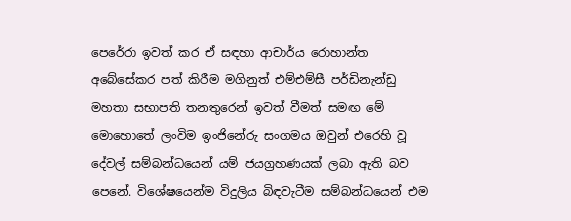පෙරේරා ඉවත් කර ඒ සඳහා ආචාර්ය රොහාන්ත අබේසේකර පත් කිරීම මගිනුත් එම්එම්සී පර්ඩිනැන්ඩු මහතා සභාපති තනතුරෙන් ඉවත් වීමත් සමඟ මේ මොහොතේ ලංවිම ඉංජිනේරු සංගමය ඔවුන් එරෙහි වූ දේවල් සම්බන්ධයෙන් යම් ජයග්‍රහණයක් ලබා ඇති බව පෙනේ. විශේෂයෙන්ම විදුලිය බිඳවැටීම සම්බන්ධයෙන් එම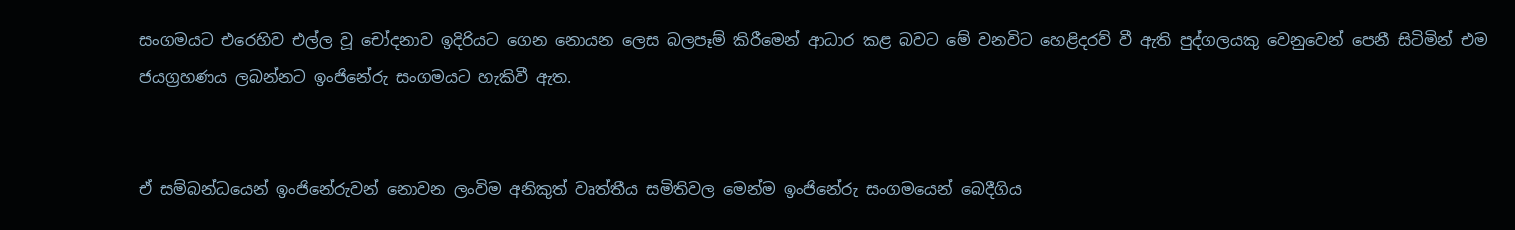සංගමයට එරෙහිව එල්ල වූ චෝදනාව ඉදිරියට ගෙන නොයන ලෙස බලපෑම් කිරීමෙන් ආධාර කළ බවට මේ වනවිට හෙළිදරව් වී ඇති පුද්ගලයකු වෙනුවෙන් පෙනී සිටිමින් එම ජයග්‍රහණය ලබන්නට ඉංජිනේරු සංගමයට හැකිවී ඇත.


ඒ සම්බන්ධයෙන් ඉංජිනේරුවන් නොවන ලංවිම අනිකුත් වෘත්තීය සමිතිවල මෙන්ම ඉංජිනේරු සංගමයෙන් බෙදීගිය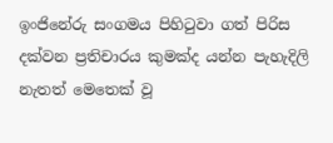ඉංජිනේරු සංගමය පිහිටුවා ගත් පිරිස දක්වන ප්‍රතිචාරය කුමක්ද යන්න පැහැදිලි නැතත් මෙතෙක් වූ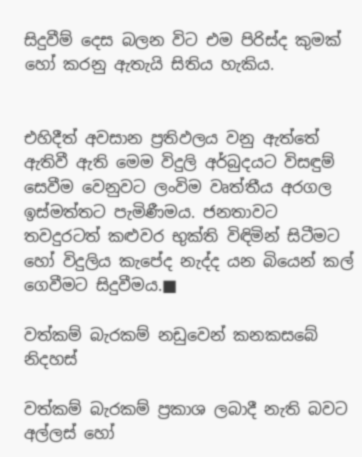සිදුවීම් දෙස බලන විට එම පිරිස්ද කුමක් හෝ කරනු ඇතැයි සිතිය හැකිය.


එහිදීත් අවසාන ප්‍රතිඵලය වනු ඇත්තේ ඇතිවී ඇති මෙම විදුලි අර්බුදයට විසඳුම් සෙවීම වෙනුවට ලංවිම වෘත්තීය අරගල ඉස්මත්තට පැමිණීමය. ජනතාවට තවදුරටත් කළුවර භුක්ති විඳිමින් සිටීමට හෝ විදුලිය කැපේද නැද්ද යන බියෙන් කල් ගෙවීමට සිදුවීමය.■

වත්කම් බැරකම් නඩුවෙන් කනකසබේ නිදහස්

වත්කම් බැරකම් ප්‍රකාශ ලබාදී නැති බවට අල්ලස් හෝ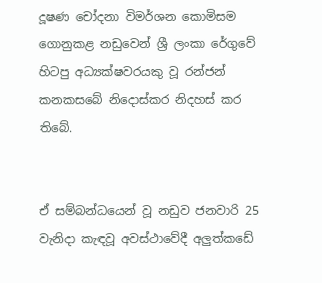දූෂණ චෝදනා විමර්ශන කොමිසම ගොනුකළ නඩුවෙන් ශ්‍රී ලංකා රේගුවේ හිටපු අධ්‍යක්ෂවරයකු වූ රන්ජන් කනකසබේ නිදොස්කර නිදහස් කර තිබේ.


ඒ සම්බන්ධයෙන් වූ නඩුව ජනවාරි 25 වැනිදා කැඳවූ අවස්ථාවේදී අලුත්කඩේ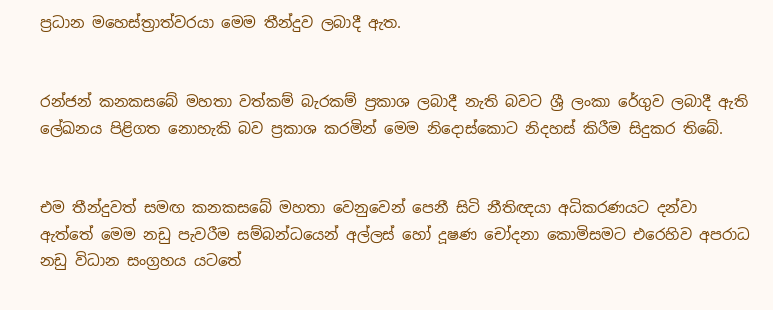ප්‍රධාන මහෙස්ත්‍රාත්වරයා මෙම තීන්දුව ලබාදී ඇත.


රන්ජන් කනකසබේ මහතා වත්කම් බැරකම් ප්‍රකාශ ලබාදී නැති බවට ශ්‍රී ලංකා රේගුව ලබාදී ඇති ලේඛනය පිළිගත නොහැකි බව ප්‍රකාශ කරමින් මෙම නිදොස්කොට නිදහස් කිරීම සිදුකර තිබේ.


එම තීන්දුවත් සමඟ කනකසබේ මහතා වෙනුවෙන් පෙනී සිටි නීතිඥයා අධිකරණයට දන්වා ඇත්තේ මෙම නඩු පැවරීම සම්බන්ධයෙන් අල්ලස් හෝ දූෂණ චෝදනා කොමිසමට එරෙහිව අපරාධ නඩු විධාන සංග්‍රහය යටතේ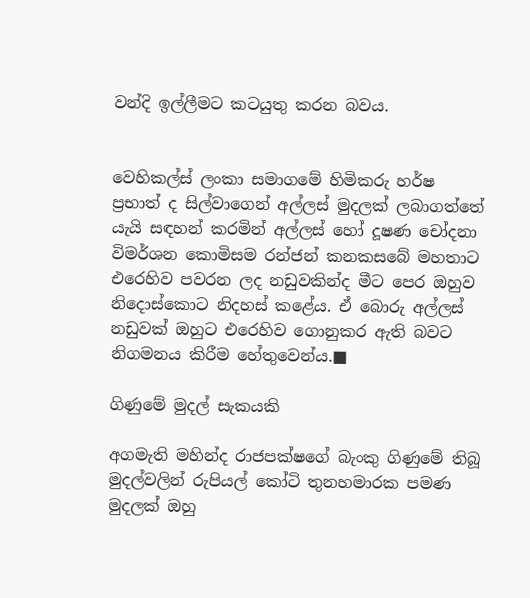වන්දි ඉල්ලීමට කටයුතු කරන බවය.


වෙහිකල්ස් ලංකා සමාගමේ හිමිකරු හර්ෂ ප්‍රභාත් ද සිල්වාගෙන් අල්ලස් මුදලක් ලබාගත්තේ යැයි සඳහන් කරමින් අල්ලස් හෝ දූෂණ චෝදනා විමර්ශන කොමිසම රන්ජන් කනකසබේ මහතාට එරෙහිව පවරන ලද නඩුවකින්ද මීට පෙර ඔහුව නිදොස්කොට නිදහස් කළේය. ඒ බොරු අල්ලස් නඩුවක් ඔහුට එරෙහිව ගොනුකර ඇති බවට නිගමනය කිරීම හේතුවෙන්ය.■

ගිණුමේ මුදල් සැකයකි

අගමැති මහින්ද රාජපක්ෂගේ බැංකු ගිණුමේ තිබූ මුදල්වලින් රුපියල් කෝටි තුනහමාරක පමණ මුදලක් ඔහු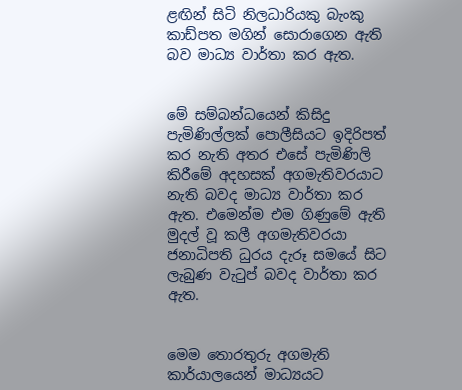ළඟින් සිටි නිලධාරියකු බැංකු කාඩ්පත මගින් සොරාගෙන ඇති බව මාධ්‍ය වාර්තා කර ඇත.


මේ සම්බන්ධයෙන් කිසිදු පැමිණිල්ලක් පොලීසියට ඉදිරිපත් කර නැති අතර එසේ පැමිණිලි කිරීමේ අදහසක් අගමැතිවරයාට නැති බවද මාධ්‍ය වාර්තා කර ඇත. එමෙන්ම එම ගිණුමේ ඇති මුදල් වූ කලී අගමැතිවරයා ජනාධිපති ධුරය දැරූ සමයේ සිට ලැබුණ වැටුප් බවද වාර්තා කර ඇත.


මෙම තොරතුරු අගමැති කාර්යාලයෙන් මාධ්‍යයට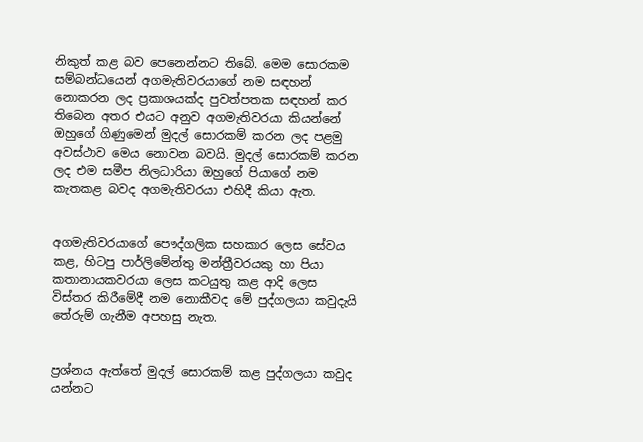නිකුත් කළ බව පෙනෙන්නට තිබේ. මෙම සොරකම සම්බන්ධයෙන් අගමැතිවරයාගේ නම සඳහන් නොකරන ලද ප්‍රකාශයක්ද පුවත්පතක සඳහන් කර තිබෙන අතර එයට අනුව අගමැතිවරයා කියන්නේ ඔහුගේ ගිණුමෙන් මුදල් සොරකම් කරන ලද පළමු අවස්ථාව මෙය නොවන බවයි. මුදල් සොරකම් කරන ලද එම සමීප නිලධාරියා ඔහුගේ පියාගේ නම කැතකළ බවද අගමැතිවරයා එහිදී කියා ඇත.


අගමැතිවරයාගේ පෞද්ගලික සහකාර ලෙස සේවය කළ, හිටපු පාර්ලිමේන්තු මන්ත්‍රීවරයකු හා පියා කතානායකවරයා ලෙස කටයුතු කළ ආදි ලෙස විස්තර කිරීමේදී නම නොකීවද මේ පුද්ගලයා කවුදැයි තේරුම් ගැනීම අපහසු නැත.


ප්‍රශ්නය ඇත්තේ මුදල් සොරකම් කළ පුද්ගලයා කවුද යන්නට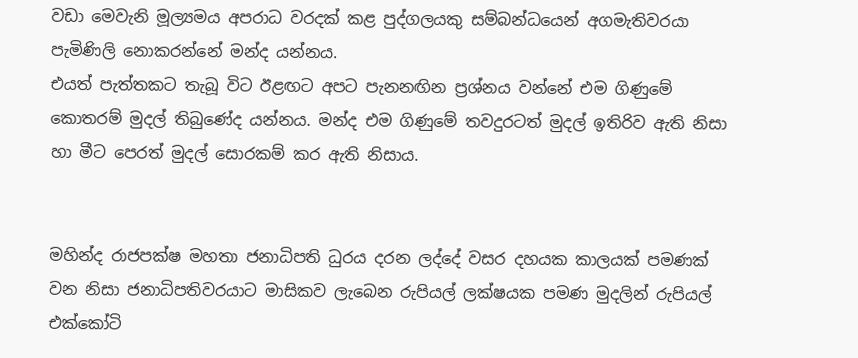වඩා මෙවැනි මූල්‍යමය අපරාධ වරදක් කළ පුද්ගලයකු සම්බන්ධයෙන් අගමැතිවරයා පැමිණිලි නොකරන්නේ මන්ද යන්නය.
එයත් පැත්තකට තැබූ විට ඊළඟට අපට පැනනඟින ප්‍රශ්නය වන්නේ එම ගිණුමේ කොතරම් මුදල් තිබුණේද යන්නය. මන්ද එම ගිණුමේ තවදුරටත් මුදල් ඉතිරිව ඇති නිසා හා මීට පෙරත් මුදල් සොරකම් කර ඇති නිසාය.


මහින්ද රාජපක්ෂ මහතා ජනාධිපති ධුරය දරන ලද්දේ වසර දහයක කාලයක් පමණක් වන නිසා ජනාධිපතිවරයාට මාසිකව ලැබෙන රුපියල් ලක්ෂයක පමණ මුදලින් රුපියල් එක්කෝටි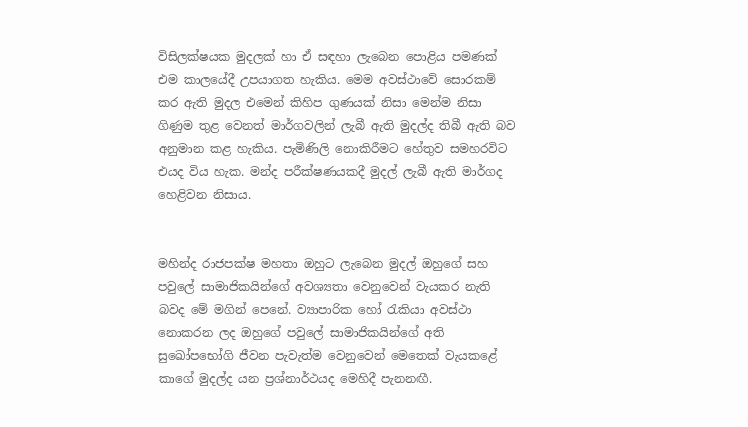විසිලක්ෂයක මුදලක් හා ඒ සඳහා ලැබෙන පොළිය පමණක් එම කාලයේදී උපයාගත හැකිය. මෙම අවස්ථාවේ සොරකම් කර ඇති මුදල එමෙන් කිහිප ගුණයක් නිසා මෙන්ම නිසා ගිණුම තුළ වෙනත් මාර්ගවලින් ලැබී ඇති මුදල්ද තිබී ඇති බව අනුමාන කළ හැකිය. පැමිණිලි නොකිරීමට හේතුව සමහරවිට එයද විය හැක. මන්ද පරීක්ෂණයකදී මුදල් ලැබී ඇති මාර්ගද හෙළිවන නිසාය.


මහින්ද රාජපක්ෂ මහතා ඔහුට ලැබෙන මුදල් ඔහුගේ සහ පවුලේ සාමාජිකයින්ගේ අවශ්‍යතා වෙනුවෙන් වැයකර නැති බවද මේ මගින් පෙනේ. ව්‍යාපාරික හෝ රැකියා අවස්ථා නොකරන ලද ඔහුගේ පවුලේ සාමාජිකයින්ගේ අති සුඛෝපභෝගි ජීවන පැවැත්ම වෙනුවෙන් මෙතෙක් වැයකළේ කාගේ මුදල්ද යන ප්‍රශ්නාර්ථයද මෙහිදී පැනනඟී.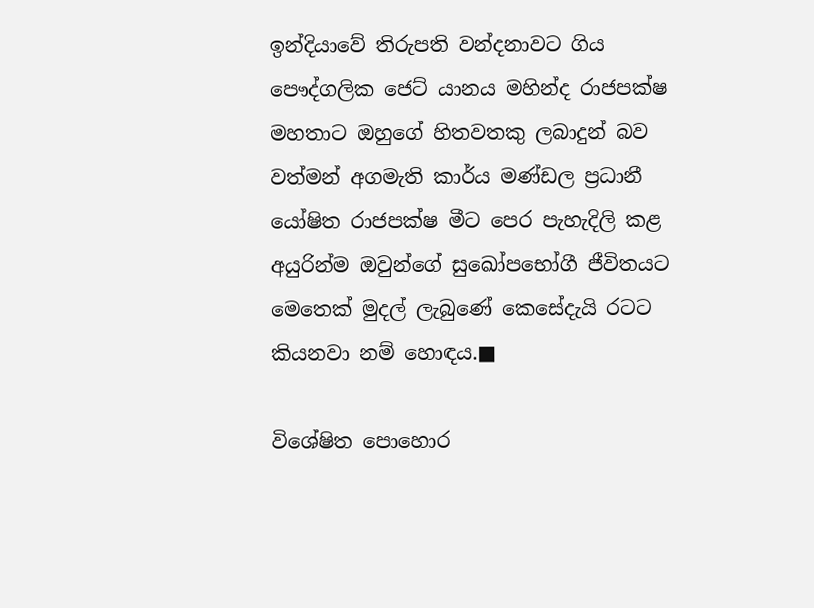ඉන්දියාවේ තිරුපති වන්දනාවට ගිය පෞද්ගලික ජෙට් යානය මහින්ද රාජපක්ෂ මහතාට ඔහුගේ හිතවතකු ලබාදුන් බව වත්මන් අගමැති කාර්ය මණ්ඩල ප්‍රධානී යෝෂිත රාජපක්ෂ මීට පෙර පැහැදිලි කළ අයුරින්ම ඔවුන්ගේ සුඛෝපභෝගී ජීවිතයට මෙතෙක් මුදල් ලැබුණේ කෙසේදැයි රටට කියනවා නම් හොඳය.■

විශේෂිත පොහොර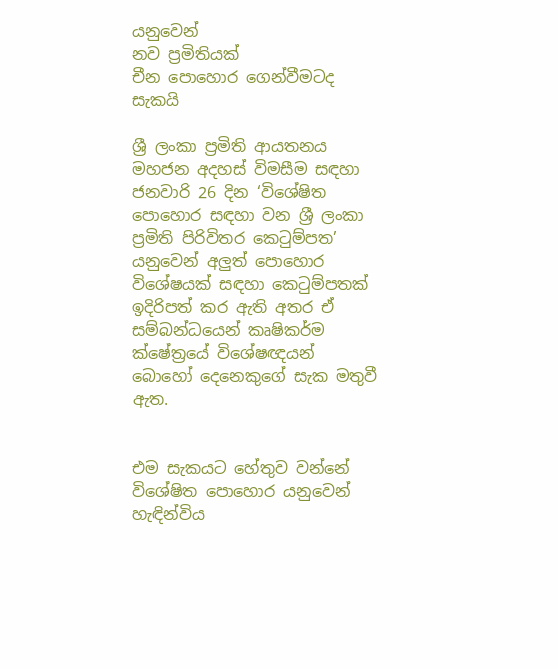යනුවෙන්
නව ප්‍රමිතියක්
චීන පොහොර ගෙන්වීමටද සැකයි

ශ්‍රී ලංකා ප්‍රමිති ආයතනය මහජන අදහස් විමසීම සඳහා ජනවාරි 26 දින ‘විශේෂිත පොහොර සඳහා වන ශ්‍රී ලංකා ප්‍රමිති පිරිවිතර කෙටුම්පත’ යනුවෙන් අලුත් පොහොර විශේෂයක් සඳහා කෙටුම්පතක් ඉදිරිපත් කර ඇති අතර ඒ සම්බන්ධයෙන් කෘෂිකර්ම ක්ෂේත්‍රයේ විශේෂඥයන් බොහෝ දෙනෙකුගේ සැක මතුවී ඇත.


එම සැකයට හේතුව වන්නේ විශේෂිත පොහොර යනුවෙන් හැඳින්විය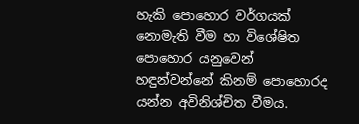හැකි පොහොර වර්ගයක් නොමැති වීම හා විශේෂිත පොහොර යනුවෙන් හඳුන්වන්නේ කිනම් පොහොරද යන්න අවිනිශ්චිත වීමය.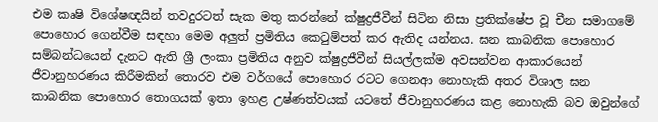එම කෘෂි විශේෂඥයින් තවදුරටත් සැක මතු කරන්නේ ක්ෂුද්‍රජීවීන් සිටින නිසා ප්‍රතික්ෂේප වූ චීන සමාගමේ පොහොර ගෙන්වීම සඳහා මෙම අලුත් ප්‍රමිතිය කෙටුම්පත් කර ඇතිද යන්නය. ඝන කාබනික පොහොර සම්බන්ධයෙන් දැනට ඇති ශ්‍රී ලංකා ප්‍රමිතිය අනුව ක්ෂුද්‍රජීවීන් සියල්ලක්ම අවසන්වන ආකාරයෙන් ජීවානුහරණය කිරීමකින් තොරව එම වර්ගයේ පොහොර රටට ගෙනආ නොහැකි අතර විශාල ඝන කාබනික පොහොර තොගයක් ඉතා ඉහළ උෂ්ණත්වයක් යටතේ ජීවානුහරණය කළ නොහැකි බව ඔවුන්ගේ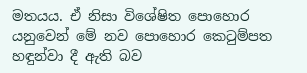මතයය. ඒ නිසා විශේෂිත පොහොර යනුවෙන් මේ නව පොහොර කෙටුම්පත හඳුන්වා දී ඇති බව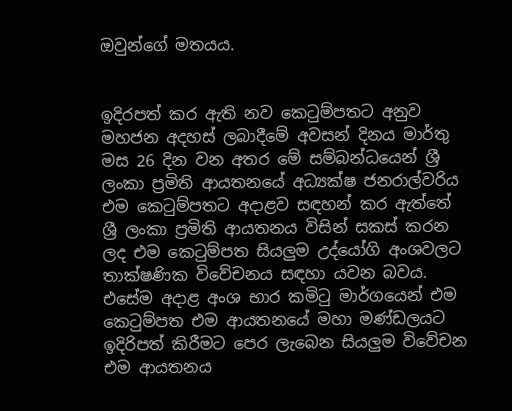ඔවුන්ගේ මතයය.


ඉදිරපත් කර ඇති නව කෙටුම්පතට අනුව මහජන අදහස් ලබාදීමේ අවසන් දිනය මාර්තු මස 26 දින වන අතර මේ සම්බන්ධයෙන් ශ්‍රී ලංකා ප්‍රමිති ආයතනයේ අධ්‍යක්ෂ ජනරාල්වරිය එම කෙටුම්පතට අදාළව සඳහන් කර ඇත්තේ ශ්‍රී ලංකා ප්‍රමිති ආයතනය විසින් සකස් කරන ලද එම කෙටුම්පත සියලුම උද්යෝගි අංශවලට තාක්ෂණික විවේචනය සඳහා යවන බවය. එසේම අදාළ අංශ භාර කමිටු මාර්ගයෙන් එම කෙටුම්පත එම ආයතනයේ මහා මණ්ඩලයට ඉදිරිපත් කිරීමට පෙර ලැබෙන සියලුම විවේචන එම ආයතනය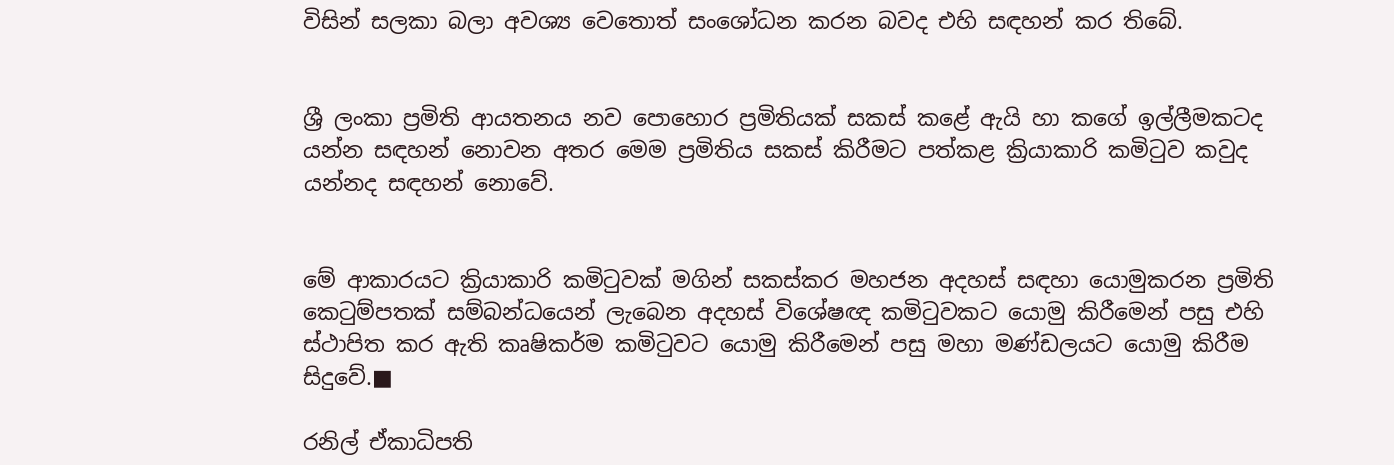විසින් සලකා බලා අවශ්‍ය වෙතොත් සංශෝධන කරන බවද එහි සඳහන් කර තිබේ.


ශ්‍රී ලංකා ප්‍රමිති ආයතනය නව පොහොර ප්‍රමිතියක් සකස් කළේ ඇයි හා කගේ ඉල්ලීමකටද යන්න සඳහන් නොවන අතර මෙම ප්‍රමිතිය සකස් කිරීමට පත්කළ ක්‍රියාකාරි කමිටුව කවුද යන්නද සඳහන් නොවේ.


මේ ආකාරයට ක්‍රියාකාරි කමිටුවක් මගින් සකස්කර මහජන අදහස් සඳහා යොමුකරන ප්‍රමිති කෙටුම්පතක් සම්බන්ධයෙන් ලැබෙන අදහස් විශේෂඥ කමිටුවකට යොමු කිරීමෙන් පසු එහි ස්ථාපිත කර ඇති කෘෂිකර්ම කමිටුවට යොමු කිරීමෙන් පසු මහා මණ්ඩලයට යොමු කිරීම සිදුවේ.■

රනිල් ඒකාධිපති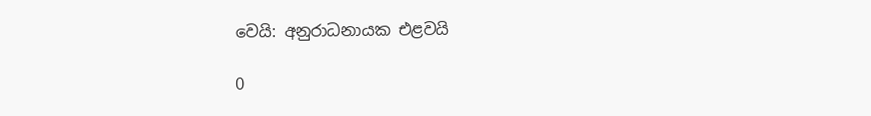වෙයි: අනුරාධනායක එළවයි

0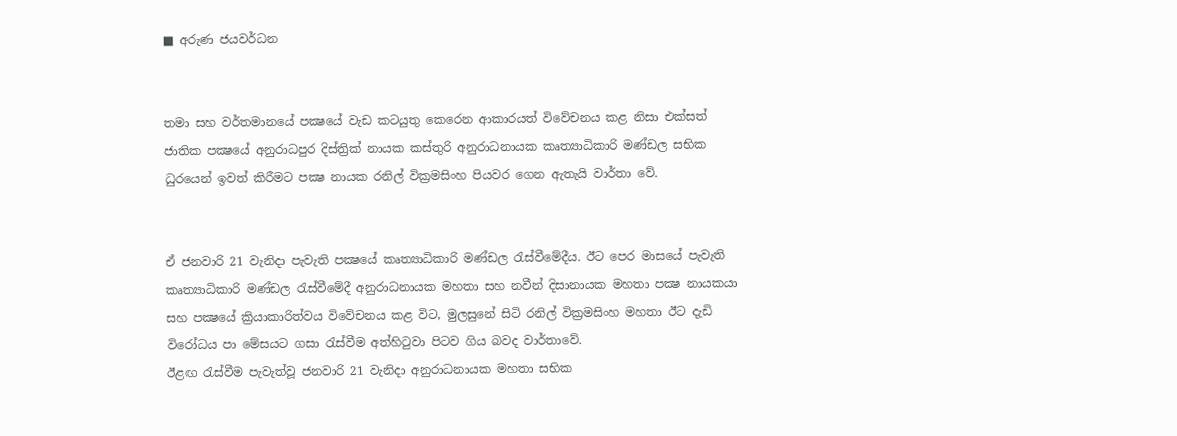■ අරුණ ජයවර්ධන


තමා සහ වර්තමානයේ පක්‍ෂයේ වැඩ කටයුතු කෙරෙන ආකාරයත් විවේචනය කළ නිසා එක්සත් ජාතික පක්‍ෂයේ අනුරාධපුර දිස්ත්‍රික් නායක කස්තුරි අනුරාධනායක කෘත්‍යාධිකාරි මණ්ඩල සභික ධුරයෙන් ඉවත් කිරීමට පක්‍ෂ නායක රනිල් වික්‍රමසිංහ පියවර ගෙන ඇතැයි වාර්තා වේ.


ඒ ජනවාරි 21 වැනිදා පැවැති පක්‍ෂයේ කෘත්‍යාධිකාරි මණ්ඩල රැස්වීමේදීය. ඊට පෙර මාසයේ පැවැති කෘත්‍යාධිකාරි මණ්ඩල රැස්වීමේදී අනුරාධනායක මහතා සහ නවීන් දිසානායක මහතා පක්‍ෂ නායකයා සහ පක්‍ෂයේ ක්‍රියාකාරිත්වය විවේචනය කළ විට, මුලසුනේ සිටි රනිල් වික්‍රමසිංහ මහතා ඊට දැඩි විරෝධය පා මේසයට ගසා රැස්වීම අත්හිටුවා පිටව ගිය බවද වාර්තාවේ.
ඊළඟ රැස්වීම පැවැත්වූ ජනවාරි 21 වැනිදා අනුරාධනායක මහතා සභික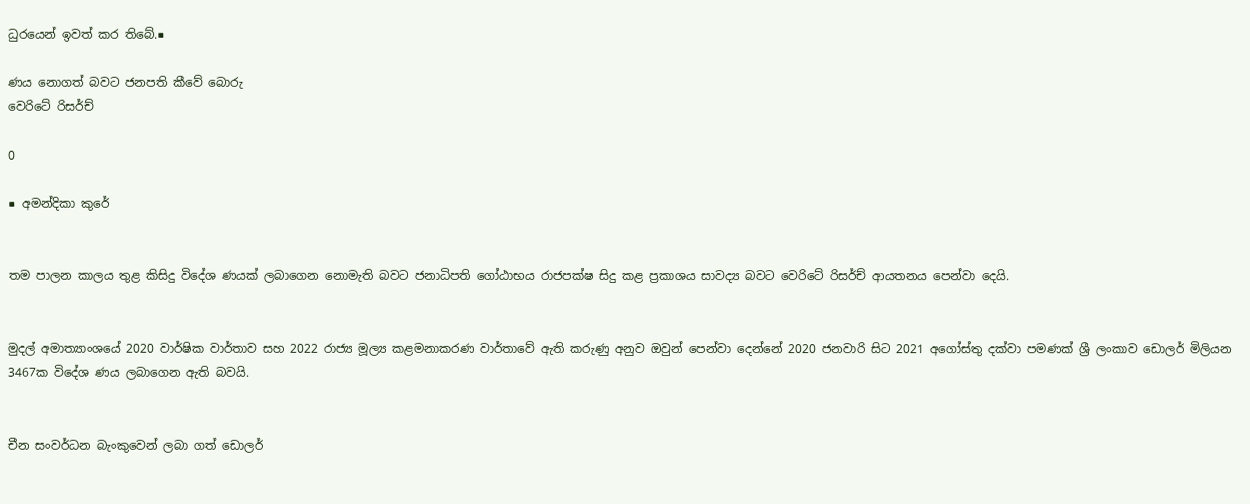ධුරයෙන් ඉවත් කර තිබේ.■

ණය නොගත් බවට ජනපති කීවේ බොරු
වෙරිටේ රිසර්ච්

0

■ අමන්දිකා කුරේ


තම පාලන කාලය තුළ කිසිදු විදේශ ණයක් ලබාගෙන නොමැති බවට ජනාධිපති ගෝඨාභය රාජපක්ෂ සිදු කළ ප්‍රකාශය සාවද්‍ය බවට වෙරිටේ රිසර්ච් ආයතනය පෙන්වා දෙයි.


මුදල් අමාත්‍යාංශයේ 2020 වාර්ෂික වාර්තාව සහ 2022 රාජ්‍ය මූල්‍ය කළමනාකරණ වාර්තාවේ ඇති කරුණු අනුව ඔවුන් පෙන්වා දෙන්නේ 2020 ජනවාරි සිට 2021 අගෝස්තු දක්වා පමණක් ශ්‍රී ලංකාව ඩොලර් මිලියන 3467ක විදේශ ණය ලබාගෙන ඇති බවයි.


චීන සංවර්ධන බැංකුවෙන් ලබා ගත් ඩොලර්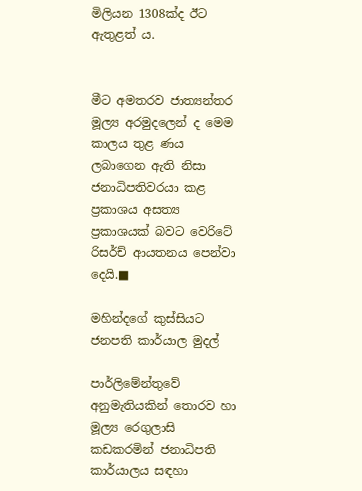මිලියන 1308ක්ද ඊට ඇතුළත් ය.


මීට අමතරව ජාත්‍යන්තර මූල්‍ය අරමුදලෙන් ද මෙම කාලය තුළ ණය ලබාගෙන ඇති නිසා ජනාධිපතිවරයා කළ ප්‍රකාශය අසත්‍ය ප්‍රකාශයක් බවට වෙරිටේ රිසර්ච් ආයතනය පෙන්වා දෙයි.■

මහින්දගේ කුස්සියට
ජනපති කාර්යාල මුදල්

පාර්ලිමේන්තුවේ අනුමැතියකින් තොරව හා මූල්‍ය රෙගුලාසි කඩකරමින් ජනාධිපති කාර්යාලය සඳහා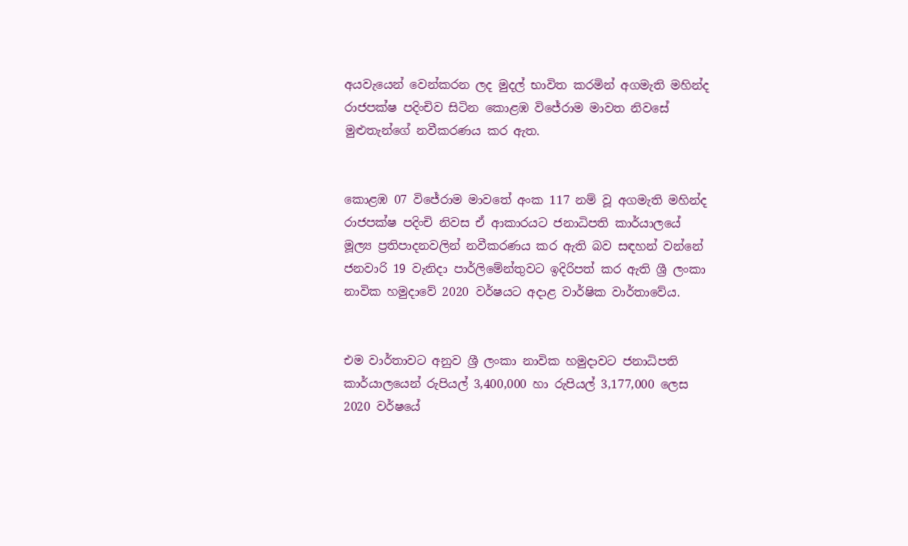අයවැයෙන් වෙන්කරන ලද මුදල් භාවිත කරමින් අගමැති මහින්ද රාජපක්ෂ පදිංචිව සිටින කොළඹ විජේරාම මාවත නිවසේ මුළුතැන්ගේ නවීකරණය කර ඇත.


කොළඹ 07 විජේරාම මාවතේ අංක 117 නම් වූ අගමැති මහින්ද රාජපක්ෂ පදිංචි නිවස ඒ ආකාරයට ජනාධිපති කාර්යාලයේ මූල්‍ය ප්‍රතිපාදනවලින් නවීකරණය කර ඇති බව සඳහන් වන්නේ ජනවාරි 19 වැනිදා පාර්ලිමේන්තුවට ඉදිරිපත් කර ඇති ශ්‍රී ලංකා නාවික හමුදාවේ 2020 වර්ෂයට අදාළ වාර්ෂික වාර්තාවේය.


එම වාර්තාවට අනුව ශ්‍රී ලංකා නාවික හමුදාවට ජනාධිපති කාර්යාලයෙන් රුපියල් 3,400,000 හා රුපියල් 3,177,000 ලෙස 2020 වර්ෂයේ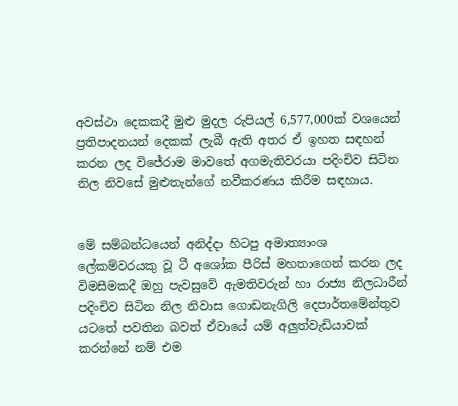අවස්ථා දෙකකදී මුළු මුදල රුපියල් 6,577,000ක් වශයෙන් ප්‍රතිපාදනයන් දෙකක් ලැබී ඇති අතර ඒ ඉහත සඳහන් කරන ලද විජේරාම මාවතේ අගමැතිවරයා පදිංචිව සිටින නිල නිවසේ මුළුතැන්ගේ නවීකරණය කිරීම සඳහාය.


මේ සම්බන්ධයෙන් අනිද්දා හිටපු අමාත්‍යාංශ ලේකම්වරයකු වූ ටී අශෝක පීරිස් මහතාගෙන් කරන ලද විමසීමකදී ඔහු පැවසුවේ ඇමතිවරුන් හා රාජ්‍ය නිලධාරීන් පදිංචිව සිටින නිල නිවාස ගොඩනැගිලි දෙපාර්තමේන්තුව යටතේ පවතින බවත් ඒවායේ යම් අලුත්වැඩියාවක් කරන්නේ නම් එම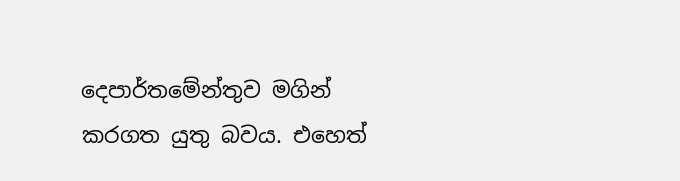දෙපාර්තමේන්තුව මගින් කරගත යුතු බවය. එහෙත්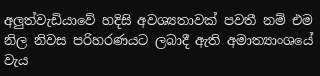අලුත්වැඩියාවේ හදිසි අවශ්‍යතාවක් පවතී නම් එම නිල නිවස පරිහරණයට ලබාදී ඇති අමාත්‍යාංශයේ වැය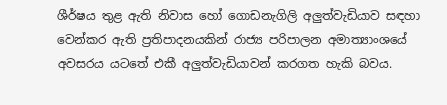ශීර්ෂය තුළ ඇති නිවාස හෝ ගොඩනැගිලි අලුත්වැඩියාව සඳහා වෙන්කර ඇති ප්‍රතිපාදනයකින් රාජ්‍ය පරිපාලන අමාත්‍යාංශයේ අවසරය යටතේ එකී අලුත්වැඩියාවන් කරගත හැකි බවය.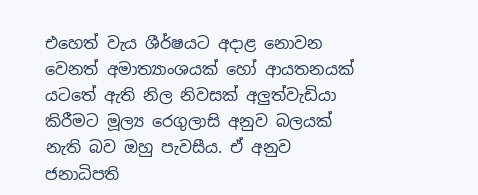එහෙත් වැය ශීර්ෂයට අදාළ නොවන වෙනත් අමාත්‍යාංශයක් හෝ ආයතනයක් යටතේ ඇති නිල නිවසක් අලුත්වැඩියා කිරීමට මූල්‍ය රෙගුලාසි අනුව බලයක් නැති බව ඔහු පැවසීය. ඒ අනුව ජනාධිපති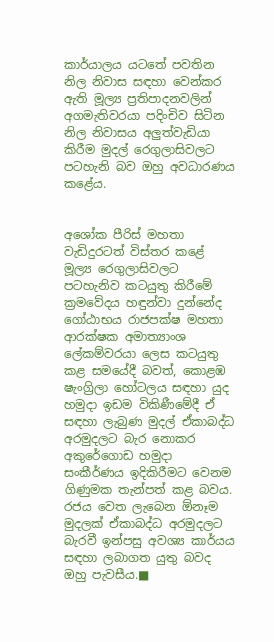කාර්යාලය යටතේ පවතින නිල නිවාස සඳහා වෙන්කර ඇති මූල්‍ය ප්‍රතිපාදනවලින් අගමැතිවරයා පදිංචිව සිටින නිල නිවාසය අලුත්වැඩියා කිරීම මුදල් රෙගුලාසිවලට පටහැනි බව ඔහු අවධාරණය කළේය.


අශෝක පීරිස් මහතා වැඩිදුරටත් විස්තර කළේ මූල්‍ය රෙගුලාසිවලට පටහැනිව කටයුතු කිරීමේ ක්‍රමවේදය හඳුන්වා දුන්නේද ගෝඨාභය රාජපක්ෂ මහතා ආරක්ෂක අමාත්‍යාංශ ලේකම්වරයා ලෙස කටයුතු කළ සමයේදී බවත්, කොළඹ ෂැංග්‍රිලා හෝටලය සඳහා යුද හමුදා ඉඩම විකිණීමේදී ඒ සඳහා ලැබුණ මුදල් ඒකාබද්ධ අරමුදලට බැර නොකර අකුරේගොඩ හමුදා සංකීර්ණය ඉදිකිරීමට වෙනම ගිණුමක තැන්පත් කළ බවය. රජය වෙත ලැබෙන ඕනෑම මුදලක් ඒකාබද්ධ අරමුදලට බැරවී ඉන්පසු අවශ්‍ය කාර්යය සඳහා ලබාගත යුතු බවද ඔහු පැවසීය.■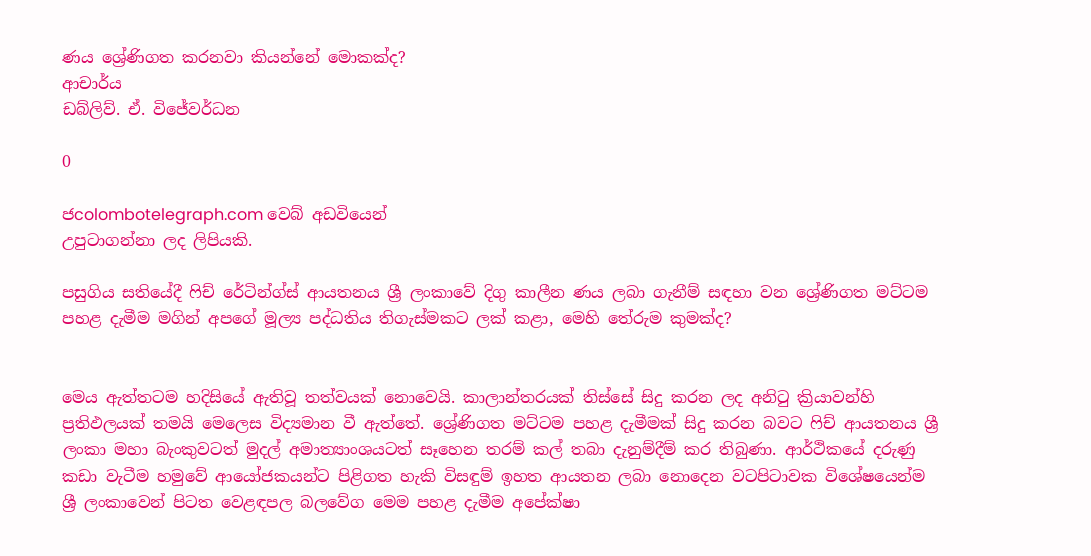ණය ශ්‍රේණිගත කරනවා කියන්නේ මොකක්ද?
ආචාර්ය
ඩබ්ලිව්. ඒ. විජේවර්ධන

0

ජcolombotelegraph.com වෙබ් අඩවියෙන්
උපුටාගන්නා ලද ලිපියකි.

පසුගිය සතියේදී ෆිච් රේටින්ග්ස් ආයතනය ශ්‍රී ලංකාවේ දිගු කාලීන ණය ලබා ගැනීම් සඳහා වන ශ්‍රේණිගත මට්ටම පහළ දැමීම මගින් අපගේ මූල්‍ය පද්ධතිය තිගැස්මකට ලක් කළා, මෙහි තේරුම කුමක්ද?


මෙය ඇත්තටම හදිසියේ ඇතිවූ තත්වයක් නොවෙයි. කාලාන්තරයක් තිස්සේ සිදු කරන ලද අනිටු ක්‍රියාවන්හි ප්‍රතිඵලයක් තමයි මෙලෙස විද්‍යමාන වී ඇත්තේ. ශ්‍රේණිගත මට්ටම පහළ දැමීමක් සිදු කරන බවට ෆිච් ආයතනය ශ්‍රී ලංකා මහා බැංකුවටත් මුදල් අමාත්‍යාංශයටත් සෑහෙන තරම් කල් තබා දැනුම්දීම් කර තිබුණා. ආර්ථිකයේ දරුණු කඩා වැටීම හමුවේ ආයෝජකයන්ට පිළිගත හැකි විසඳුම් ඉහත ආයතන ලබා නොදෙන වටපිටාවක විශේෂයෙන්ම ශ්‍රී ලංකාවෙන් පිටත වෙළඳපල බලවේග මෙම පහළ දැමීම අපේක්ෂා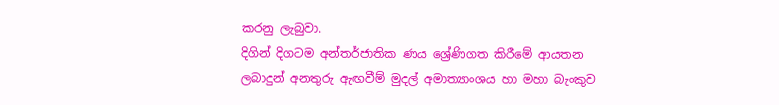කරනු ලැබුවා.
දිගින් දිගටම අන්තර්ජාතික ණය ශ්‍රේණිගත කිරීමේ ආයතන ලබාදුන් අනතුරු ඇඟවීම් මුදල් අමාත්‍යාංශය හා මහා බැංකුව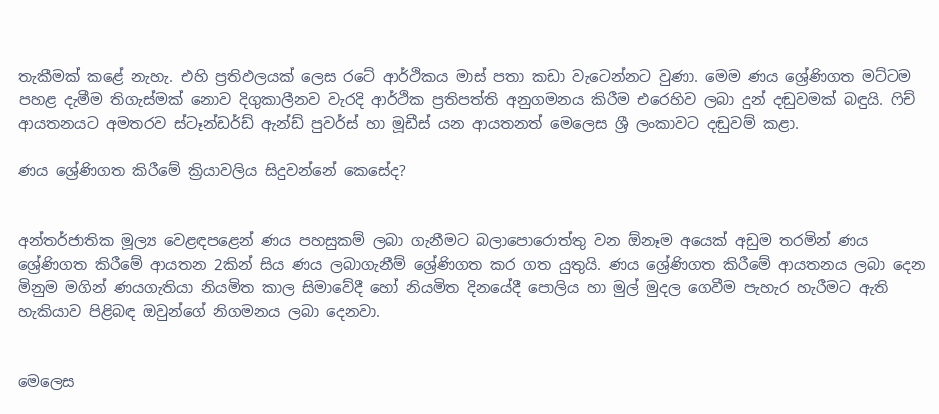තැකීමක් කළේ නැහැ. එහි ප්‍රතිඵලයක් ලෙස රටේ ආර්ථිකය මාස් පතා කඩා වැටෙන්නට වුණා. මෙම ණය ශ්‍රේණිගත මට්ටම පහළ දැමීම තිගැස්මක් නොව දිගුකාලීනව වැරදි ආර්ථික ප්‍රතිපත්ති අනුගමනය කිරීම එරෙහිව ලබා දුන් දඬුවමක් බඳුයි. ෆිච් ආයතනයට අමතරව ස්ටෑන්ඩර්ඩ් ඇන්ඩ් පුවර්ස් හා මූඩීස් යන ආයතනත් මෙලෙස ශ්‍රී ලංකාවට දඬුවම් කළා.

ණය ශ්‍රේණිගත කිරීමේ ක්‍රියාවලිය සිදුවන්නේ කෙසේද?


අන්තර්ජාතික මූල්‍ය වෙළඳපළෙන් ණය පහසුකම් ලබා ගැනීමට බලාපොරොත්තු වන ඕනෑම අයෙක් අඩුම තරමින් ණය ශ්‍රේණිගත කිරීමේ ආයතන 2කින් සිය ණය ලබාගැනීම් ශ්‍රේණිගත කර ගත යුතුයි. ණය ශ්‍රේණිගත කිරීමේ ආයතනය ලබා දෙන මිනුම මගින් ණයගැතියා නියමිත කාල සිමාවේදී හෝ නියමිත දිනයේදී පොලිය හා මුල් මුදල ගෙවීම පැහැර හැරීමට ඇති හැකියාව පිළිබඳ ඔවුන්ගේ නිගමනය ලබා දෙනවා.


මෙලෙස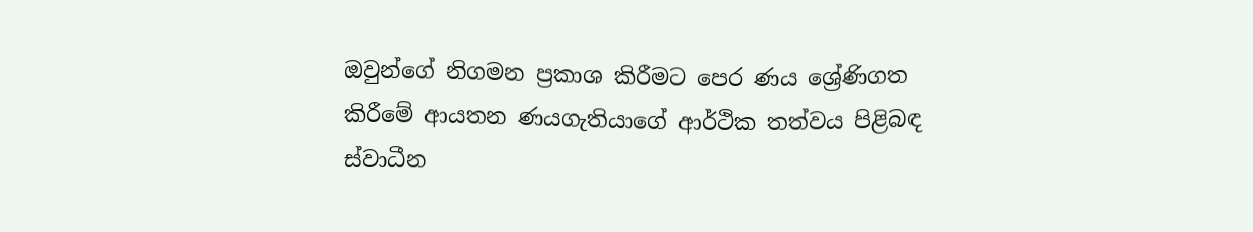ඔවුන්ගේ නිගමන ප්‍රකාශ කිරීමට පෙර ණය ශ්‍රේණිගත කිරීමේ ආයතන ණයගැතියාගේ ආර්ථික තත්වය පිළිබඳ ස්වාධීන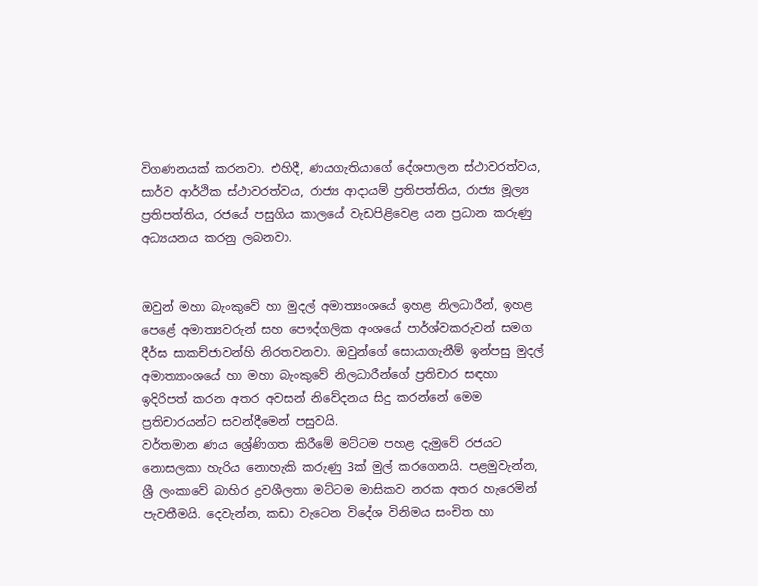විගණනයක් කරනවා. එහිදී, ණයගැතියාගේ දේශපාලන ස්ථාවරත්වය, සාර්ව ආර්ථික ස්ථාවරත්වය, රාජ්‍ය ආදායම් ප්‍රතිපත්තිය, රාජ්‍ය මූල්‍ය ප්‍රතිපත්තිය, රජයේ පසුගිය කාලයේ වැඩපිළිවෙළ යන ප්‍රධාන කරුණු අධ්‍යයනය කරනු ලබනවා.


ඔවුන් මහා බැංකුවේ හා මුදල් අමාත්‍යංශයේ ඉහළ නිලධාරීන්, ඉහළ පෙළේ අමාත්‍යවරුන් සහ පෞද්ගලික අංශයේ පාර්ශ්වකරුවන් සමග දීර්ඝ සාකච්ජාවන්හි නිරතවනවා. ඔවුන්ගේ සොයාගැනීම් ඉන්පසු මුදල් අමාත්‍යාංශයේ හා මහා බැංකුවේ නිලධාරීන්ගේ ප්‍රතිචාර සඳහා ඉදිරිපත් කරන අතර අවසන් නිවේදනය සිදු කරන්නේ මෙම ප්‍රතිචාරයන්ට සවන්දීමෙන් පසුවයි.
වර්තමාන ණය ශ්‍රේණිගත කිරීමේ මට්ටම පහළ දැමුවේ රජයට නොසලකා හැරිය නොහැකි කරුණු 3ක් මුල් කරගෙනයි. පළමුවැන්න, ශ්‍රී ලංකාවේ බාහිර ද්‍රවශීලතා මට්ටම මාසිකව නරක අතර හැරෙමින් පැවතීමයි. දෙවැන්න, කඩා වැටෙන විදේශ විනිමය සංචිත හා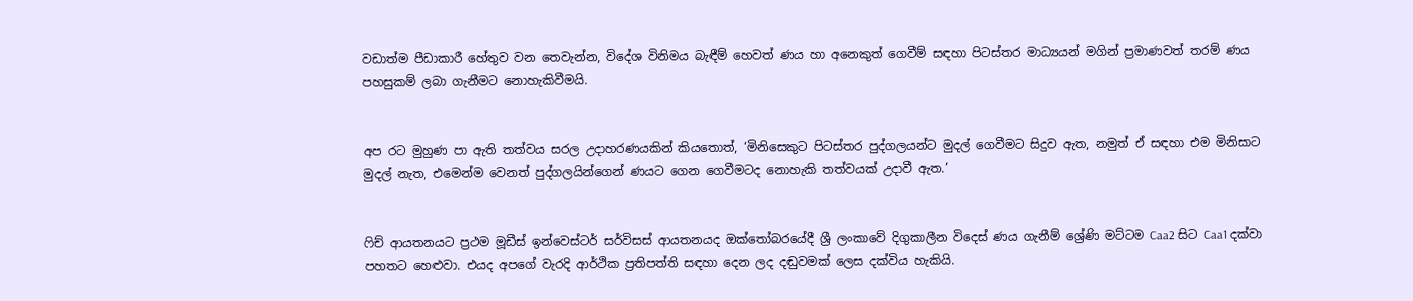වඩාත්ම පීඩාකාරී හේතුව වන තෙවැන්න, විදේශ විනිමය බැඳීම් හෙවත් ණය හා අනෙකුත් ගෙවීම් සඳහා පිටස්තර මාධ්‍යයන් මගින් ප්‍රමාණවත් තරම් ණය පහසුකම් ලබා ගැනීමට නොහැකිවීමයි.


අප රට මුහුණ පා ඇති තත්වය සරල උදාහරණයකින් කියතොත්, ‘මිනිසෙකුට පිටස්තර පුද්ගලයන්ට මුදල් ගෙවීමට සිදුව ඇත, නමුත් ඒ සඳහා එම මිනිසාට මුදල් නැත, එමෙන්ම වෙනත් පුද්ගලයින්ගෙන් ණයට ගෙන ගෙවීමටද නොහැකි තත්වයක් උදාවී ඇත.’


ෆිච් ආයතනයට ප්‍රථම මූඩීස් ඉන්වෙස්ටර් සර්විසස් ආයතනයද ඔක්තෝබරයේදී ශ්‍රී ලංකාවේ දිගුකාලීන විදෙස් ණය ගැනීම් ශ්‍රේණි මට්ටම Caa2 සිට Caa1 දක්වා පහතට හෙළුවා. එයද අපගේ වැරදි ආර්ථික ප්‍රතිපත්ති සඳහා දෙන ලද දඬුවමක් ලෙස දක්විය හැකියි.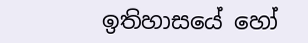ඉතිහාසයේ හෝ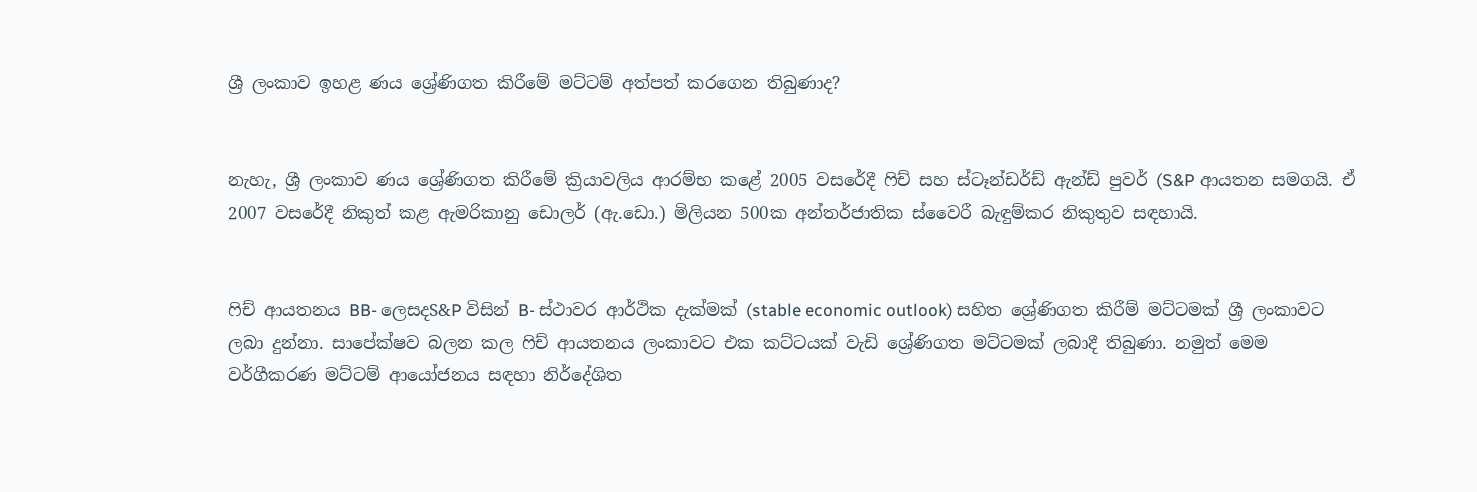ශ්‍රී ලංකාව ඉහළ ණය ශ්‍රේණිගත කිරීමේ මට්ටම් අත්පත් කරගෙන තිබුණාද?


නැහැ, ශ්‍රී ලංකාව ණය ශ්‍රේණිගත කිරීමේ ක්‍රියාවලිය ආරම්භ කළේ 2005 වසරේදී ෆිච් සහ ස්ටෑන්ඩර්ඩ් ඇන්ඩ් පුවර් (S&P ආයතන සමගයි. ඒ 2007 වසරේදී නිකුත් කළ ඇමරිකානු ඩොලර් (ඇ.ඩො.) මිලියන 500ක අන්තර්ජාතික ස්වෛරී බැඳුම්කර නිකුතුව සඳහායි.


ෆිච් ආයතනය BB- ලෙසදS&P විසින් B- ස්ථාවර ආර්ථික දැක්මක් (stable economic outlook) සහිත ශ්‍රේණිගත කිරීම් මට්ටමක් ශ්‍රී ලංකාවට ලබා දුන්නා. සාපේක්ෂව බලන කල ෆිච් ආයතනය ලංකාවට එක කට්ටයක් වැඩි ශ්‍රේණිගත මට්ටමක් ලබාදී තිබුණා. නමුත් මෙම වර්ගීකරණ මට්ටම් ආයෝජනය සඳහා නිර්දේශිත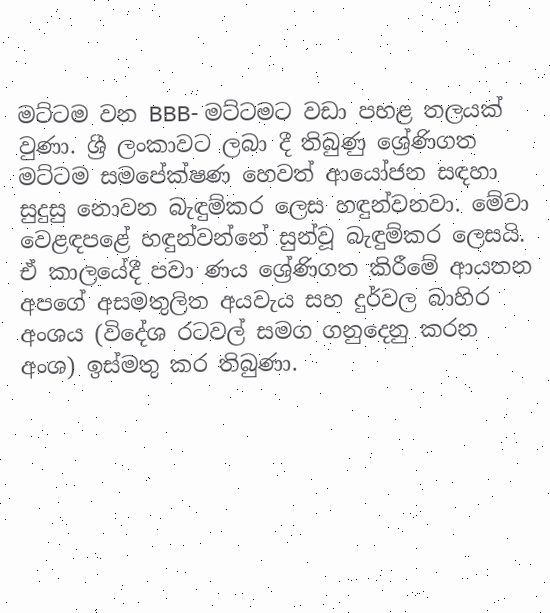මට්ටම වන BBB- මට්ටමට වඩා පහළ තලයක් වුණා. ශ්‍රී ලංකාවට ලබා දී තිබුණු ශ්‍රේණිගත මට්ටම සමපේක්ෂණ හෙවත් ආයෝජන සඳහා සුදුසු නොවන බැඳුම්කර ලෙස හඳුන්වනවා. මේවා වෙළඳපළේ හඳුන්වන්නේ සුන්වූ බැඳුම්කර ලෙසයි. ඒ කාලයේදී පවා ණය ශ්‍රේණිගත කිරීමේ ආයතන අපගේ අසමතුලිත අයවැය සහ දුර්වල බාහිර අංශය (විදේශ රටවල් සමග ගනුදෙනු කරන අංශ) ඉස්මතු කර තිබුණා.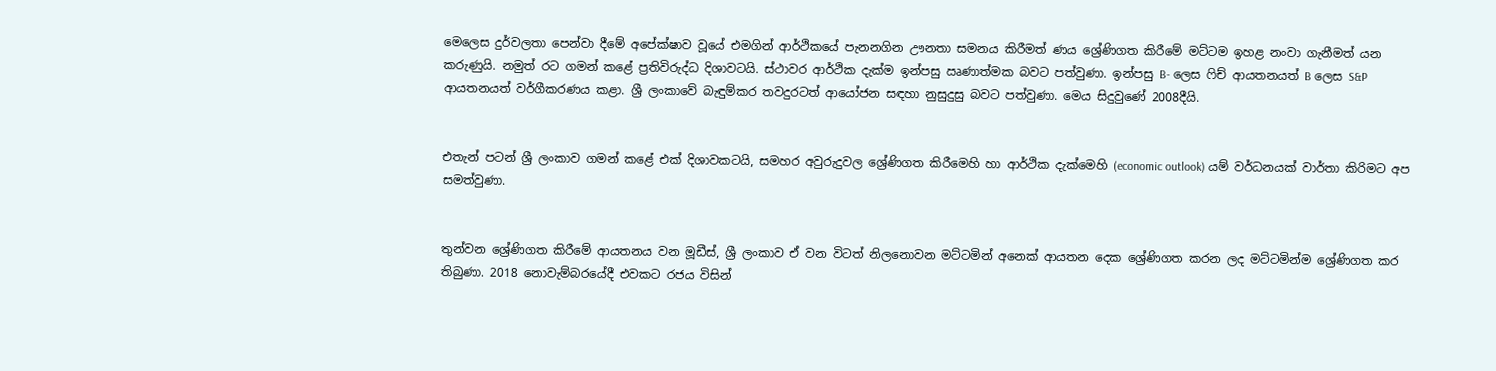මෙලෙස දුර්වලතා පෙන්වා දීමේ අපේක්ෂාව වූයේ එමගින් ආර්ථිකයේ පැනනගින ඌනතා සමනය කිරීමත් ණය ශ්‍රේණිගත කිරීමේ මට්ටම ඉහළ නංවා ගැනීමත් යන කරුණුයි. නමුත් රට ගමන් කළේ ප්‍රතිවිරුද්ධ දිශාවටයි. ස්ථාවර ආර්ථික දැක්ම ඉන්පසු ඍණාත්මක බවට පත්වුණා. ඉන්පසු B- ලෙස ෆිච් ආයතනයත් B ලෙස S&P ආයතනයත් වර්ගීකරණය කළා. ශ්‍රී ලංකාවේ බැඳුම්කර තවදුරටත් ආයෝජන සඳහා නුසුදුසු බවට පත්වුණා. මෙය සිදුවුණේ 2008දීයි.


එතැන් පටන් ශ්‍රී ලංකාව ගමන් කළේ එක් දිශාවකටයි, සමහර අවුරුදුවල ශ්‍රේණිගත කිරීමෙහි හා ආර්ථික දැක්මෙහි (economic outlook) යම් වර්ධනයක් වාර්තා කිරිමට අප සමත්වුණා.


තුන්වන ශ්‍රේණිගත කිරීමේ ආයතනය වන මූඩීස්, ශ්‍රී ලංකාව ඒ වන විටත් නිලනොවන මට්ටමින් අනෙක් ආයතන දෙක ශ්‍රේණිගත කරන ලද මට්ටමින්ම ශ්‍රේණිගත කර තිබුණා. 2018 නොවැම්බරයේදී එවකට රජය විසින්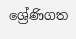ශ්‍රේණිගත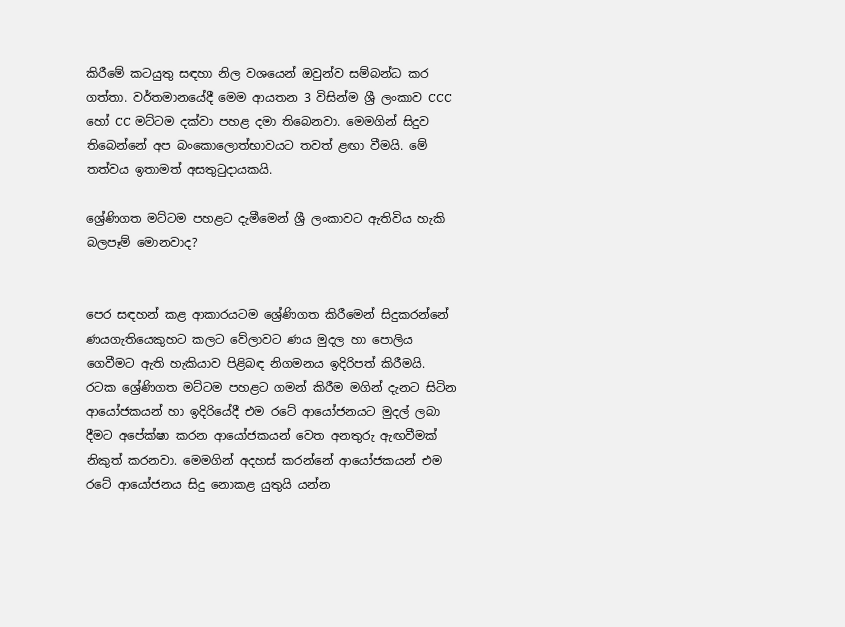කිරීමේ කටයුතු සඳහා නිල වශයෙන් ඔවුන්ව සම්බන්ධ කර ගත්තා. වර්තමානයේදී මෙම ආයතන 3 විසින්ම ශ්‍රී ලංකාව CCC හෝ CC මට්ටම දක්වා පහළ දමා තිබෙනවා. මෙමගින් සිදුව තිබෙන්නේ අප බංකොලොත්භාවයට තවත් ළඟා වීමයි. මේ තත්වය ඉතාමත් අසතුටුදායකයි.

ශ්‍රේණිගත මට්ටම පහළට දැමීමෙන් ශ්‍රී ලංකාවට ඇතිවිය හැකි බලපෑම් මොනවාද?


පෙර සඳහන් කළ ආකාරයටම ශ්‍රේණිගත කිරීමෙන් සිදුකරන්නේ ණයගැතියෙකුහට කලට වේලාවට ණය මුදල හා පොලිය ගෙවීමට ඇති හැකියාව පිළිබඳ නිගමනය ඉදිරිපත් කිරීමයි. රටක ශ්‍රේණිගත මට්ටම පහළට ගමන් කිරීම මගින් දැනට සිටින ආයෝජකයන් හා ඉදිරියේදී එම රටේ ආයෝජනයට මුදල් ලබා දීමට අපේක්ෂා කරන ආයෝජකයන් වෙත අනතුරු ඇඟවීමක් නිකුත් කරනවා. මෙමගින් අදහස් කරන්නේ ආයෝජකයන් එම රටේ ආයෝජනය සිදු නොකළ යුතුයි යන්න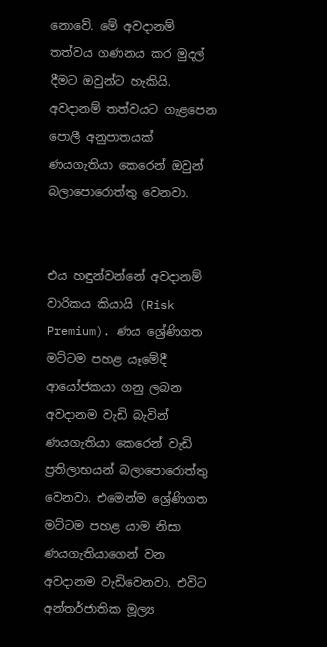නොවේ. මේ අවදානම් තත්වය ගණනය කර මුදල් දීමට ඔවුන්ට හැකියි. අවදානම් තත්වයට ගැළපෙන පොලී අනුපාතයක් ණයගැතියා කෙරෙන් ඔවුන් බලාපොරොත්තු වෙනවා.


එය හඳුන්වන්නේ අවදානම් වාරිකය කියායි (Risk Premium). ණය ශ්‍රේණිගත මට්ටම පහළ යෑමේදී ආයෝජකයා ගනු ලබන අවදානම වැඩි බැවින් ණයගැතියා කෙරෙන් වැඩි ප්‍රතිලාභයන් බලාපොරොත්තු වෙනවා. එමෙන්ම ශ්‍රේණිගත මට්ටම පහළ යාම නිසා ණයගැතියාගෙන් වන අවදානම වැඩිවෙනවා. එවිට අන්තර්ජාතික මූල්‍ය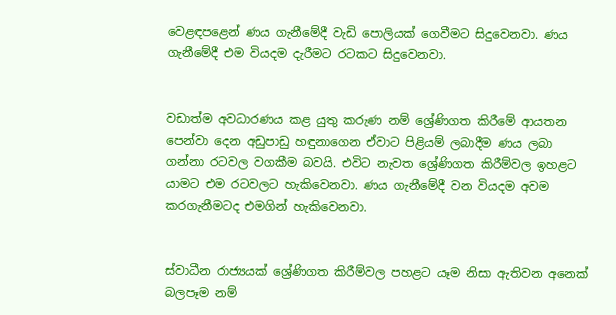වෙළඳපළෙන් ණය ගැනීමේදී වැඩි පොලියක් ගෙවීමට සිදුවෙනවා. ණය ගැනීමේදී එම වියදම දැරීමට රටකට සිදුවෙනවා.


වඩාත්ම අවධාරණය කළ යුතු කරුණ නම් ශ්‍රේණිගත කිරීමේ ආයතන පෙන්වා දෙන අඩුපාඩු හඳුනාගෙන ඒවාට පිළියම් ලබාදීම ණය ලබා ගන්නා රටවල වගකීම බවයි. එවිට නැවත ශ්‍රේණිගත කිරීම්වල ඉහළට යාමට එම රටවලට හැකිවෙනවා. ණය ගැනීමේදී වන වියදම අවම කරගැනීමටද එමගින් හැකිවෙනවා.


ස්වාධීන රාජ්‍යයක් ශ්‍රේණිගත කිරීම්වල පහළට යෑම නිසා ඇතිවන අනෙක් බලපෑම නම්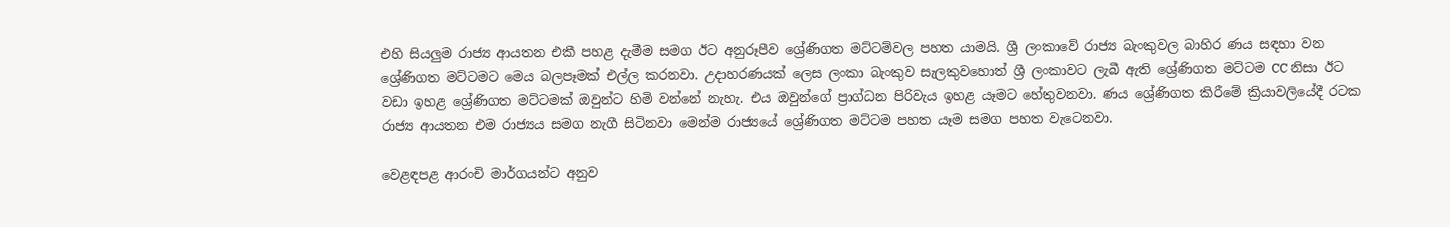එහි සියලුම රාජ්‍ය ආයතන එකී පහළ දැමීම සමග ඊට අනුරූපීව ශ්‍රේණිගත මට්ටම්වල පහත යාමයි. ශ්‍රී ලංකාවේ රාජ්‍ය බැංකුවල බාහිර ණය සඳහා වන ශ්‍රේණිගත මට්ටමට මෙය බලපෑමක් එල්ල කරනවා. උදාහරණයක් ලෙස ලංකා බැංකුව සැලකුවහොත් ශ්‍රී ලංකාවට ලැබී ඇති ශ්‍රේණිගත මට්ටම CC නිසා ඊට වඩා ඉහළ ශ්‍රේණිගත මට්ටමක් ඔවුන්ට හිමි වන්නේ නැහැ. එය ඔවුන්ගේ ප්‍රාග්ධන පිරිවැය ඉහළ යෑමට හේතුවනවා. ණය ශ්‍රේණිගත කිරීමේ ක්‍රියාවලියේදී රටක රාජ්‍ය ආයතන එම රාජ්‍යය සමග නැගී සිටිනවා මෙන්ම රාජ්‍යයේ ශ්‍රේණිගත මට්ටම පහත යෑම සමග පහත වැටෙනවා.

වෙළඳපළ ආරංචි මාර්ගයන්ට අනුව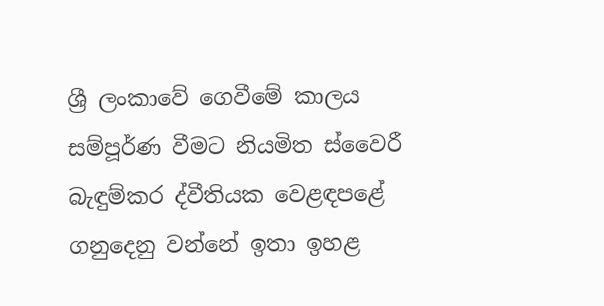ශ්‍රී ලංකාවේ ගෙවීමේ කාලය සම්පූර්ණ වීමට නියමිත ස්වෛරී බැඳුම්කර ද්වීතියක වෙළඳපළේ ගනුදෙනු වන්නේ ඉතා ඉහළ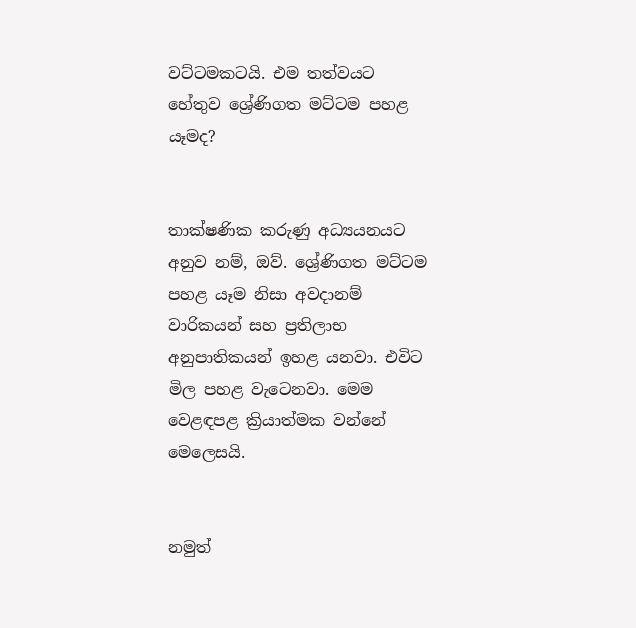වට්ටමකටයි. එම තත්වයට හේතුව ශ්‍රේණිගත මට්ටම පහළ යෑමද?


තාක්ෂණික කරුණු අධ්‍යයනයට අනුව නම්, ඔව්. ශ්‍රේණිගත මට්ටම පහළ යෑම නිසා අවදානම් වාරිකයන් සහ ප්‍රතිලාභ අනුපාතිකයන් ඉහළ යනවා. එවිට මිල පහළ වැටෙනවා. මෙම වෙළඳපළ ක්‍රියාත්මක වන්නේ මෙලෙසයි.


නමුත්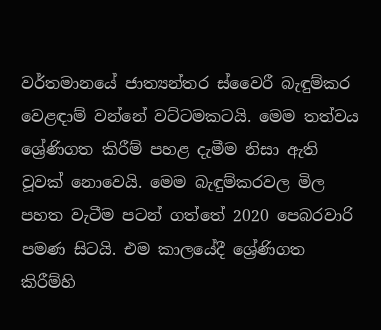වර්තමානයේ ජාත්‍යන්තර ස්වෛරී බැඳුම්කර වෙළඳාම් වන්නේ වට්ටමකටයි. මෙම තත්වය ශ්‍රේණිගත කිරීම් පහළ දැමීම නිසා ඇති වූවක් නොවෙයි. මෙම බැඳුම්කරවල මිල පහත වැටීම පටන් ගත්තේ 2020 පෙබරවාරි පමණ සිටයි. එම කාලයේදී ශ්‍රේණිගත කිරීම්හි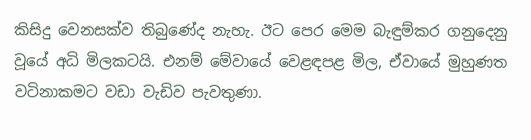කිසිදු වෙනසක්ව තිබුණේද නැහැ. ඊට පෙර මෙම බැඳුම්කර ගනුදෙනු වූයේ අධි මිලකටයි. එනම් මේවායේ වෙළඳපළ මිල, ඒවායේ මුහුණත වටිනාකමට වඩා වැඩිව පැවතුණා.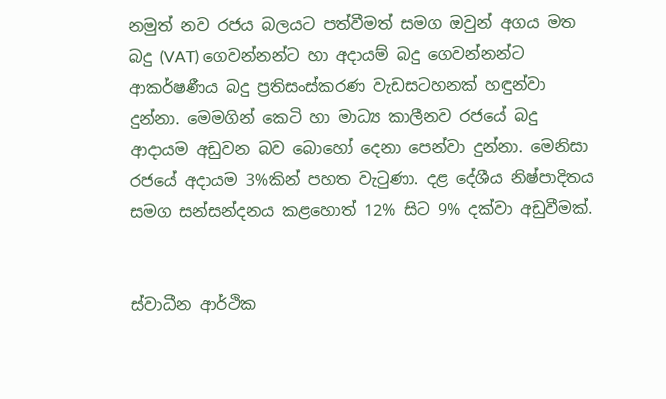නමුත් නව රජය බලයට පත්වීමත් සමග ඔවුන් අගය මත බදු (VAT) ගෙවන්නන්ට හා අදායම් බදු ගෙවන්නන්ට ආකර්ෂණීය බදු ප්‍රතිසංස්කරණ වැඩසටහනක් හඳුන්වා දුන්නා. මෙමගින් කෙටි හා මාධ්‍ය කාලීනව රජයේ බදු ආදායම අඩුවන බව බොහෝ දෙනා පෙන්වා දුන්නා. මෙනිසා රජයේ අදායම 3%කින් පහත වැටුණා. දළ දේශීය නිෂ්පාදිතය සමග සන්සන්දනය කළහොත් 12% සිට 9% දක්වා අඩුවීමක්.


ස්වාධීන ආර්ථික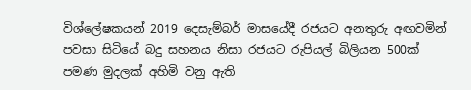විශ්ලේෂකයන් 2019 දෙසැම්බර් මාසයේදී රජයට අනතුරු අඟවමින් පවසා සිටියේ බදු සහනය නිසා රජයට රුපියල් බිලියන 500ක් පමණ මුදලක් අහිමි වනු ඇති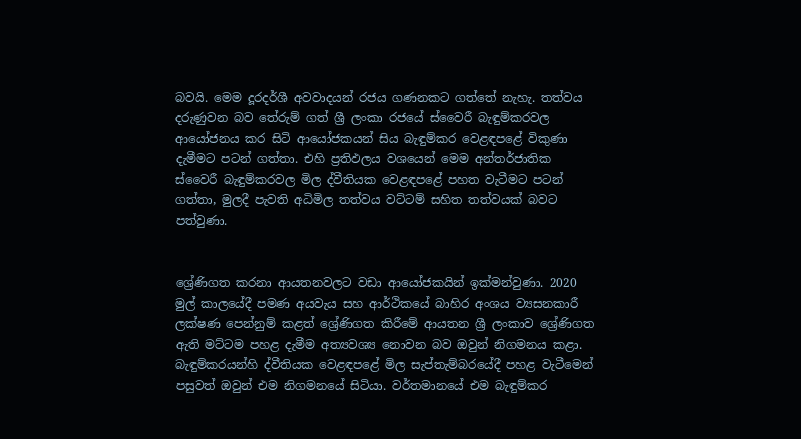බවයි. මෙම දූරදර්ශී අවවාදයන් රජය ගණනකට ගත්තේ නැහැ. තත්වය දරුණුවන බව තේරුම් ගත් ශ්‍රී ලංකා රජයේ ස්වෛරී බැඳුම්කරවල ආයෝජනය කර සිටි ආයෝජකයන් සිය බැඳුම්කර වෙළඳපළේ විකුණා දැමීමට පටන් ගත්තා. එහි ප්‍රතිඵලය වශයෙන් මෙම අන්තර්ජාතික ස්වෛරී බැඳුම්කරවල මිල ද්වීතියක වෙළඳපළේ පහත වැටීමට පටන් ගත්තා, මුලදී පැවති අධිමිල තත්වය වට්ටම් සහිත තත්වයක් බවට පත්වුණා.


ශ්‍රේණිගත කරනා ආයතනවලට වඩා ආයෝජකයින් ඉක්මන්වුණා. 2020 මුල් කාලයේදී පමණ අයවැය සහ ආර්ථිකයේ බාහිර අංශය ව්‍යසනකාරී ලක්ෂණ පෙන්නුම් කළත් ශ්‍රේණිගත කිරීමේ ආයතන ශ්‍රී ලංකාව ශ්‍රේණිගත ඇති මට්ටම පහළ දැමීම අත්‍යවශ්‍ය නොවන බව ඔවුන් නිගමනය කළා. බැඳුම්කරයන්හි ද්වීතියක වෙළඳපළේ මිල සැප්තැම්බරයේදී පහළ වැටීමෙන් පසුවත් ඔවුන් එම නිගමනයේ සිටියා. වර්තමානයේ එම බැඳුම්කර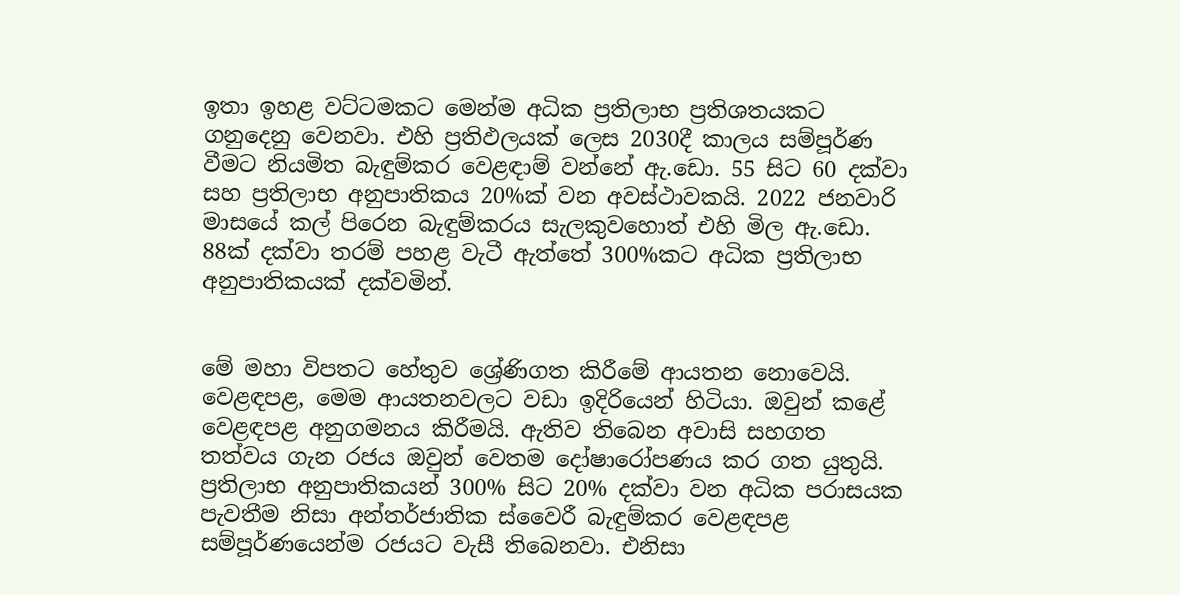ඉතා ඉහළ වට්ටමකට මෙන්ම අධික ප්‍රතිලාභ ප්‍රතිශතයකට ගනුදෙනු වෙනවා. එහි ප්‍රතිඵලයක් ලෙස 2030දී කාලය සම්පූර්ණ වීමට නියමිත බැඳුම්කර වෙළඳාම් වන්නේ ඇ.ඩො. 55 සිට 60 දක්වා සහ ප්‍රතිලාභ අනුපාතිකය 20%ක් වන අවස්ථාවකයි. 2022 ජනවාරි මාසයේ කල් පිරෙන බැඳුම්කරය සැලකුවහොත් එහි මිල ඇ.ඩො. 88ක් දක්වා තරම් පහළ වැටී ඇත්තේ 300%කට අධික ප්‍රතිලාභ අනුපාතිකයක් දක්වමින්.


මේ මහා විපතට හේතුව ශ්‍රේණිගත කිරීමේ ආයතන නොවෙයි. වෙළඳපළ, මෙම ආයතනවලට වඩා ඉදිරියෙන් හිටියා. ඔවුන් කළේ වෙළඳපළ අනුගමනය කිරීමයි. ඇතිව තිබෙන අවාසි සහගත තත්වය ගැන රජය ඔවුන් වෙතම දෝෂාරෝපණය කර ගත යුතුයි. ප්‍රතිලාභ අනුපාතිකයන් 300% සිට 20% දක්වා වන අධික පරාසයක පැවතීම නිසා අන්තර්ජාතික ස්වෛරී බැඳුම්කර වෙළඳපළ සම්පූර්ණයෙන්ම රජයට වැසී තිබෙනවා. එනිසා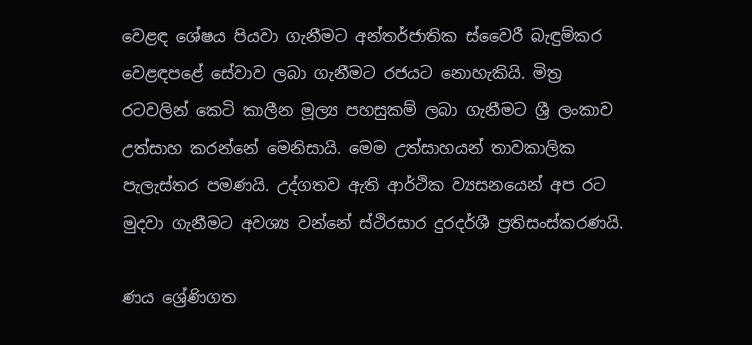වෙළඳ ශේෂය පියවා ගැනීමට අන්තර්ජාතික ස්වෛරී බැඳුම්කර වෙළඳපළේ සේවාව ලබා ගැනීමට රජයට නොහැකියි. මිත්‍ර රටවලින් කෙටි කාලීන මූල්‍ය පහසුකම් ලබා ගැනීමට ශ්‍රී ලංකාව උත්සාහ කරන්නේ මෙනිසායි. මෙම උත්සාහයන් තාවකාලික පැලැස්තර පමණයි. උද්ගතව ඇති ආර්ථික ව්‍යසනයෙන් අප රට මුදවා ගැනීමට අවශ්‍ය වන්නේ ස්ථිරසාර දුරදර්ශී ප්‍රතිසංස්කරණයි.

ණය ශ්‍රේණිගත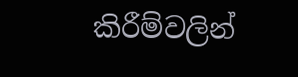කිරීම්වලින්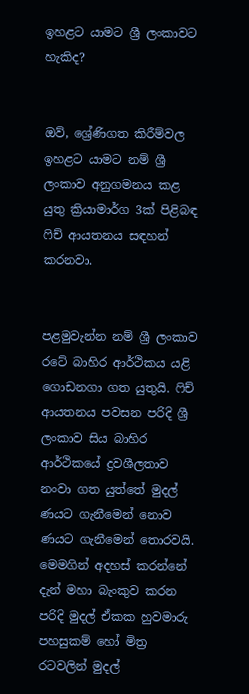ඉහළට යාමට ශ්‍රී ලංකාවට හැකිද?


ඔව්, ශ්‍රේණිගත කිරීම්වල ඉහළට යාමට නම් ශ්‍රී ලංකාව අනුගමනය කළ යුතු ක්‍රියාමාර්ග 3ක් පිළිබඳ ෆිච් ආයතනය සඳහන් කරනවා.


පළමුවැන්න නම් ශ්‍රී ලංකාව රටේ බාහිර ආර්ථිකය යළි ගොඩනගා ගත යුතුයි. ෆිච් ආයතනය පවසන පරිදි ශ්‍රී ලංකාව සිය බාහිර ආර්ථිකයේ ද්‍රවශීලතාව නංවා ගත යුත්තේ මුදල් ණයට ගැනීමෙන් නොව ණයට ගැනීමෙන් තොරවයි. මෙමගින් අදහස් කරන්නේ දැන් මහා බැංකුව කරන පරිදි මුදල් ඒකක හුවමාරු පහසුකම් හෝ මිත්‍ර රටවලින් මුදල්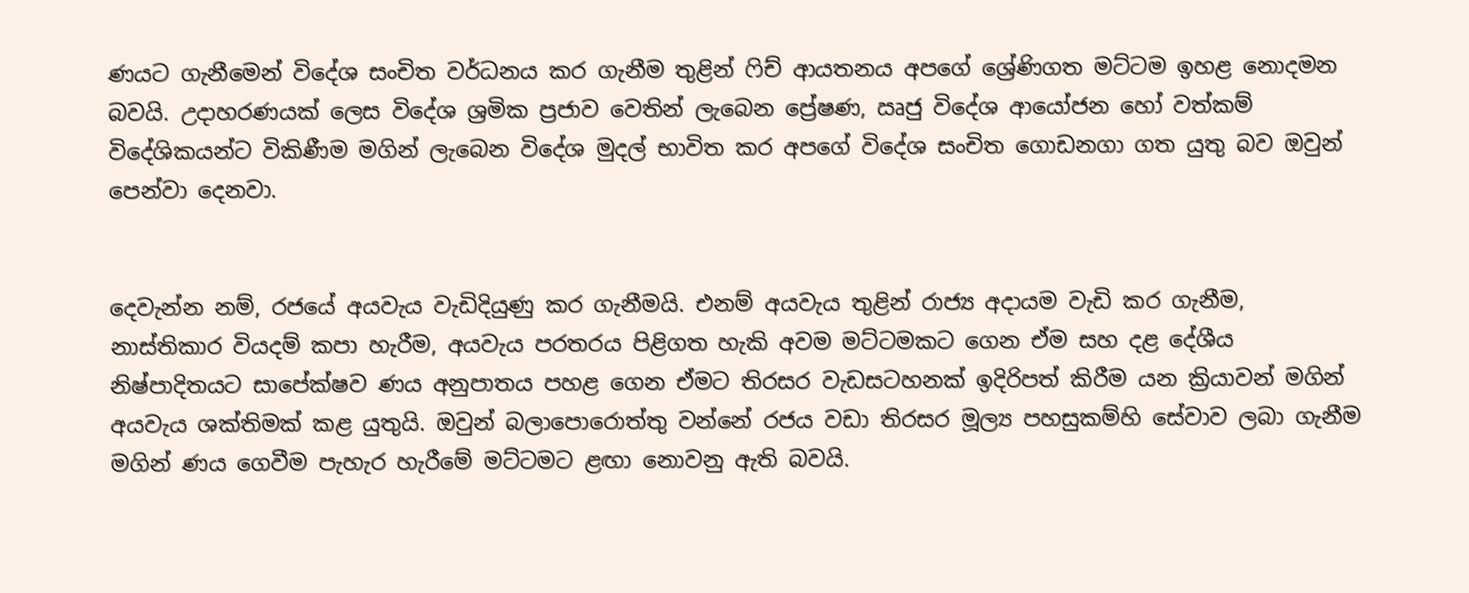ණයට ගැනීමෙන් විදේශ සංචිත වර්ධනය කර ගැනීම තුළින් ෆිච් ආයතනය අපගේ ශ්‍රේණිගත මට්ටම ඉහළ නොදමන බවයි. උදාහරණයක් ලෙස විදේශ ශ්‍රමික ප්‍රජාව වෙතින් ලැබෙන ප්‍රේෂණ, ඍජු විදේශ ආයෝජන හෝ වත්කම් විදේශිකයන්ට විකිණීම මගින් ලැබෙන විදේශ මුදල් භාවිත කර අපගේ විදේශ සංචිත ගොඩනගා ගත යුතු බව ඔවුන් පෙන්වා දෙනවා.


දෙවැන්න නම්, රජයේ අයවැය වැඩිදියුණු කර ගැනීමයි. එනම් අයවැය තුළින් රාජ්‍ය අදායම වැඩි කර ගැනීම, නාස්තිකාර වියදම් කපා හැරීම, අයවැය පරතරය පිළිගත හැකි අවම මට්ටමකට ගෙන ඒම සහ දළ දේශීය නිෂ්පාදිතයට සාපේක්ෂව ණය අනුපාතය පහළ ගෙන ඒමට තිරසර වැඩසටහනක් ඉදිරිපත් කිරීම යන ක්‍රියාවන් මගින් අයවැය ශක්තිමක් කළ යුතුයි. ඔවුන් බලාපොරොත්තු වන්නේ රජය වඩා තිරසර මූල්‍ය පහසුකම්හි සේවාව ලබා ගැනීම මගින් ණය ගෙවීම පැහැර හැරීමේ මට්ටමට ළඟා නොවනු ඇති බවයි.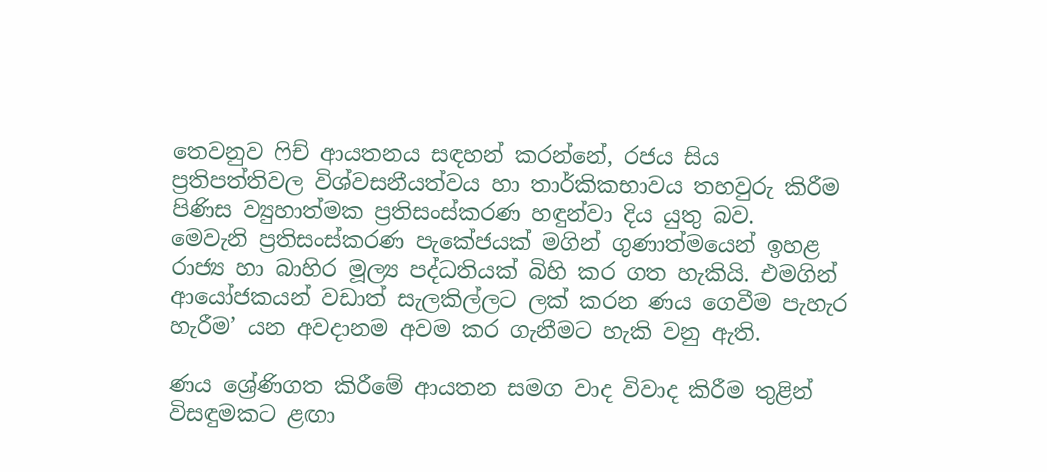තෙවනුව ෆිච් ආයතනය සඳහන් කරන්නේ, රජය සිය ප්‍රතිපත්තිවල විශ්වසනීයත්වය හා තාර්කිකභාවය තහවුරු කිරීම පිණිස ව්‍යුහාත්මක ප්‍රතිසංස්කරණ හඳුන්වා දිය යුතු බව.
මෙවැනි ප්‍රතිසංස්කරණ පැකේජයක් මගින් ගුණාත්මයෙන් ඉහළ රාජ්‍ය හා බාහිර මූල්‍ය පද්ධතියක් බිහි කර ගත හැකියි. එමගින් ආයෝජකයන් වඩාත් සැලකිල්ලට ලක් කරන ණය ගෙවීම පැහැර හැරීම’ යන අවදානම අවම කර ගැනීමට හැකි වනු ඇති.

ණය ශ්‍රේණිගත කිරීමේ ආයතන සමග වාද විවාද කිරීම තුළින් විසඳුමකට ළඟා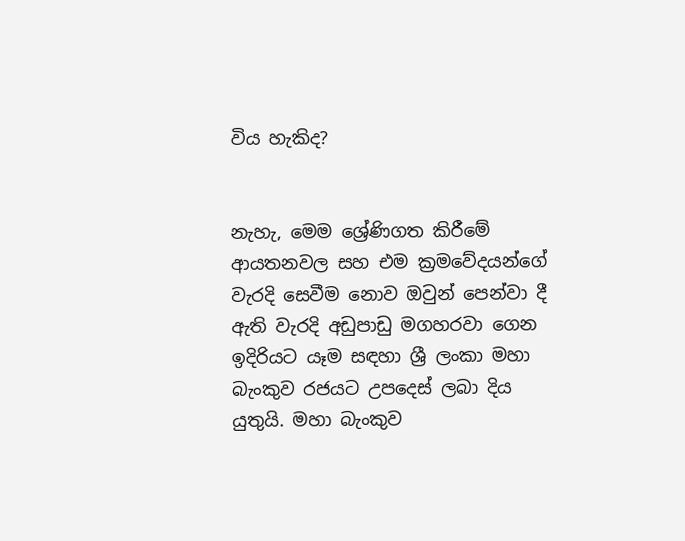විය හැකිද?


නැහැ, මෙම ශ්‍රේණිගත කිරීමේ ආයතනවල සහ එම ක්‍රමවේදයන්ගේ වැරදි සෙවීම නොව ඔවුන් පෙන්වා දී ඇති වැරදි අඩුපාඩු මගහරවා ගෙන ඉදිරියට යෑම සඳහා ශ්‍රී ලංකා මහා බැංකුව රජයට උපදෙස් ලබා දිය යුතුයි. මහා බැංකුව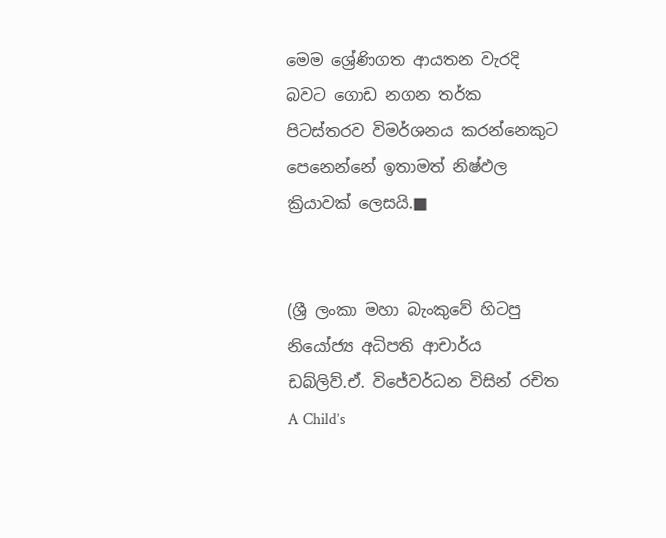මෙම ශ්‍රේණිගත ආයතන වැරදි බවට ගොඩ නගන තර්ක පිටස්තරව විමර්ශනය කරන්නෙකුට පෙනෙන්නේ ඉතාමත් නිෂ්ඵල ක්‍රියාවක් ලෙසයි.■


(ශ්‍රී ලංකා මහා බැංකුවේ හිටපු නියෝජ්‍ය අධිපති ආචාර්ය ඩබ්ලිව්.ඒ. විජේවර්ධන විසින් රචිත A Child’s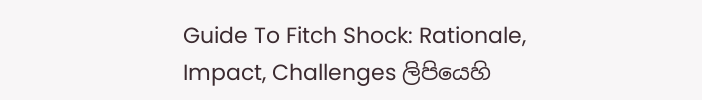Guide To Fitch Shock: Rationale, Impact, Challenges ලිපියෙහි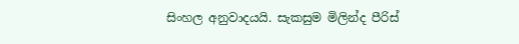සිංහල අනුවාදයයි. සැකසුම මිලින්ද පීරිස්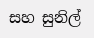සහ සුනිල්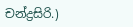චන්ද්‍රසිරි.)